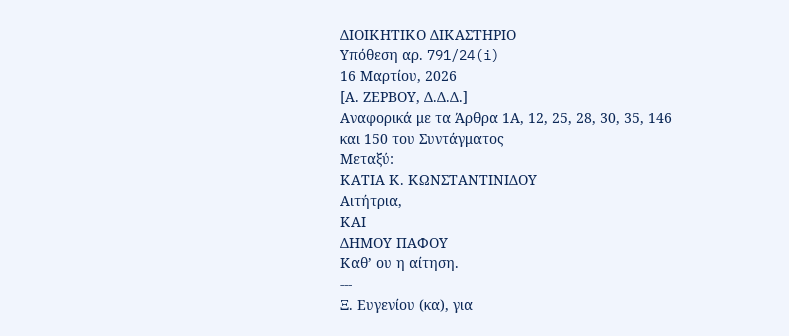ΔΙΟΙΚΗΤΙΚΟ ΔΙΚΑΣΤΗΡΙΟ
Υπόθεση αρ. 791/24(i)
16 Μαρτίου, 2026
[Α. ΖΕΡΒΟΥ, Δ.Δ.Δ.]
Αναφορικά με τα Άρθρα 1Α, 12, 25, 28, 30, 35, 146 και 150 του Συντάγματος
Μεταξύ:
ΚΑΤΙΑ Κ. ΚΩΝΣΤΑΝΤΙΝΙΔΟΥ
Αιτήτρια,
ΚΑΙ
ΔΗΜΟΥ ΠΑΦΟΥ
Καθ’ ου η αίτηση.
---
Ξ. Ευγενίου (κα), για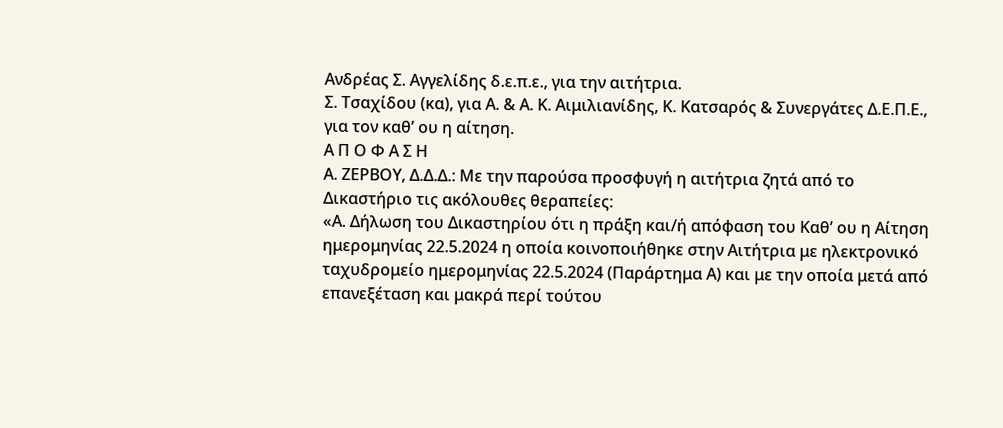Ανδρέας Σ. Αγγελίδης δ.ε.π.ε., για την αιτήτρια.
Σ. Τσαχίδου (κα), για Α. & Α. Κ. Αιμιλιανίδης, Κ. Κατσαρός & Συνεργάτες Δ.Ε.Π.Ε., για τον καθ’ ου η αίτηση.
Α Π Ο Φ Α Σ Η
Α. ΖΕΡΒΟΥ, Δ.Δ.Δ.: Με την παρούσα προσφυγή η αιτήτρια ζητά από το Δικαστήριο τις ακόλουθες θεραπείες:
«Α. Δήλωση του Δικαστηρίου ότι η πράξη και/ή απόφαση του Καθ’ ου η Αίτηση ημερομηνίας 22.5.2024 η οποία κοινοποιήθηκε στην Αιτήτρια με ηλεκτρονικό ταχυδρομείο ημερομηνίας 22.5.2024 (Παράρτημα Α) και με την οποία μετά από επανεξέταση και μακρά περί τούτου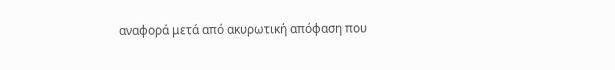αναφορά μετά από ακυρωτική απόφαση που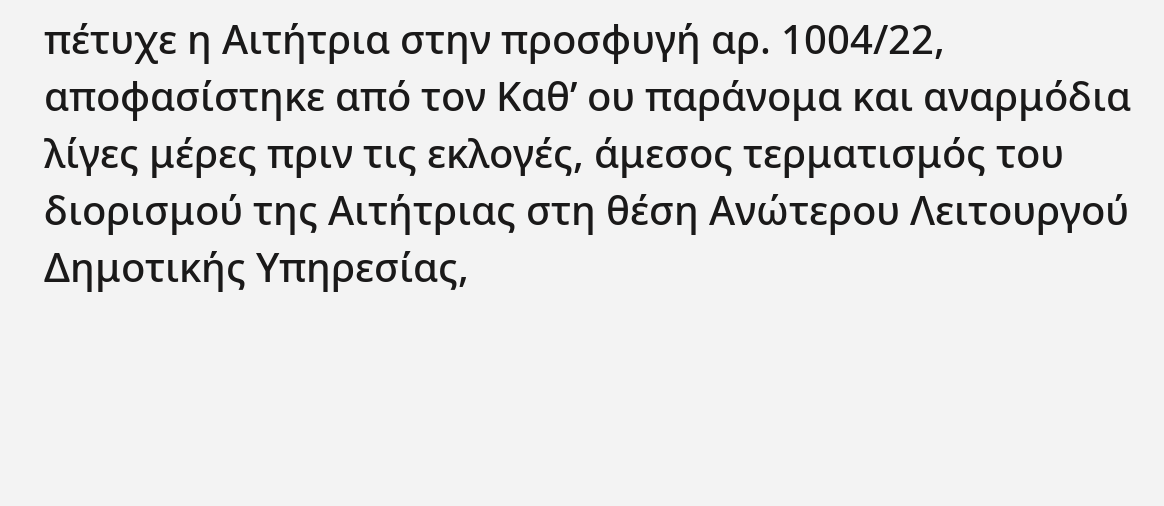πέτυχε η Αιτήτρια στην προσφυγή αρ. 1004/22, αποφασίστηκε από τον Καθ’ ου παράνομα και αναρμόδια λίγες μέρες πριν τις εκλογές, άμεσος τερματισμός του διορισμού της Αιτήτριας στη θέση Ανώτερου Λειτουργού Δημοτικής Υπηρεσίας,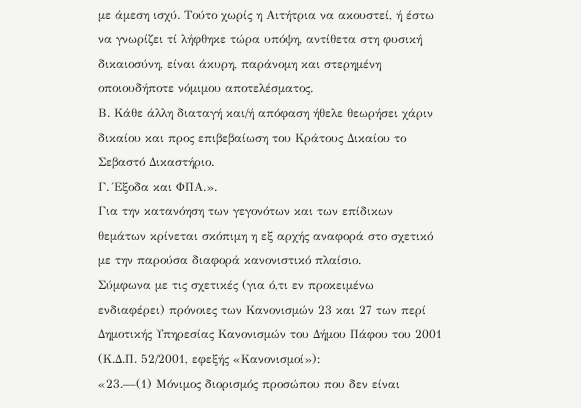με άμεση ισχύ. Τούτο χωρίς η Αιτήτρια να ακουστεί, ή έστω να γνωρίζει τί λήφθηκε τώρα υπόψη, αντίθετα στη φυσική δικαιοσύνη, είναι άκυρη, παράνομη και στερημένη οποιουδήποτε νόμιμου αποτελέσματος.
Β. Κάθε άλλη διαταγή και/ή απόφαση ήθελε θεωρήσει χάριν δικαίου και προς επιβεβαίωση του Κράτους Δικαίου το Σεβαστό Δικαστήριο.
Γ. Έξοδα και ΦΠΑ.».
Για την κατανόηση των γεγονότων και των επίδικων θεμάτων κρίνεται σκόπιμη η εξ αρχής αναφορά στο σχετικό με την παρούσα διαφορά κανονιστικό πλαίσιο.
Σύμφωνα με τις σχετικές (για ό,τι εν προκειμένω ενδιαφέρει) πρόνοιες των Κανονισμών 23 και 27 των περί Δημοτικής Υπηρεσίας Κανονισμών του Δήμου Πάφου του 2001 (Κ.Δ.Π. 52/2001, εφεξής «Κανονισμοί»):
«23.—(1) Μόνιμος διορισμός προσώπου που δεν είναι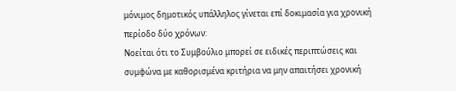μόνιμος δημοτικός υπάλληλος γίνεται επί δοκιμασία για χρονική περίοδο δύο χρόνων:
Νοείται ότι το Συμβούλιο μπορεί σε ειδικές περιπτώσεις και συμφώνα με καθορισμένα κριτήρια να μην απαιτήσει χρονική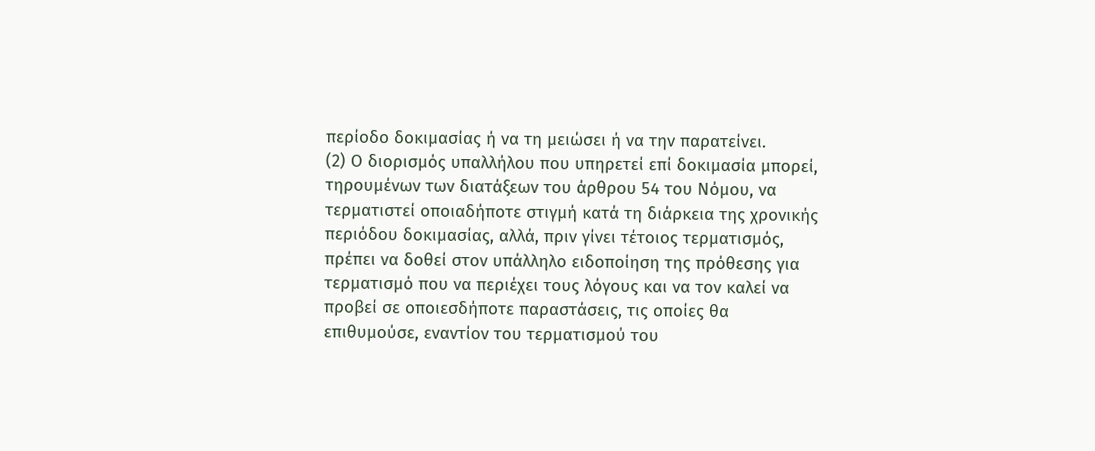περίοδο δοκιμασίας ή να τη μειώσει ή να την παρατείνει.
(2) Ο διορισμός υπαλλήλου που υπηρετεί επί δοκιμασία μπορεί, τηρουμένων των διατάξεων του άρθρου 54 του Νόμου, να τερματιστεί οποιαδήποτε στιγμή κατά τη διάρκεια της χρονικής περιόδου δοκιμασίας, αλλά, πριν γίνει τέτοιος τερματισμός, πρέπει να δοθεί στον υπάλληλο ειδοποίηση της πρόθεσης για τερματισμό που να περιέχει τους λόγους και να τον καλεί να προβεί σε οποιεσδήποτε παραστάσεις, τις οποίες θα επιθυμούσε, εναντίον του τερματισμού του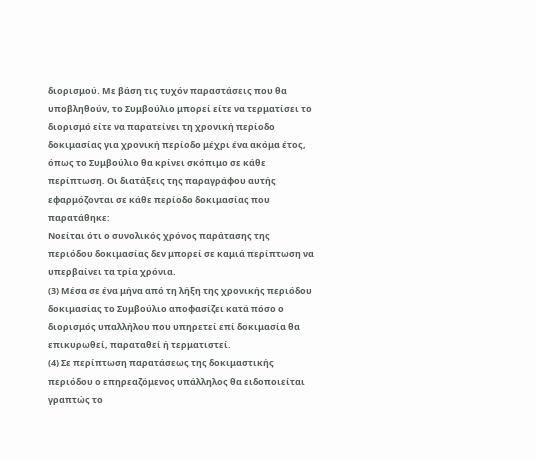διορισμού. Με βάση τις τυχόν παραστάσεις που θα υποβληθούν, το Συμβούλιο μπορεί είτε να τερματίσει το διορισμό είτε να παρατείνει τη χρονική περίοδο δοκιμασίας για χρονική περίοδο μέχρι ένα ακόμα έτος, όπως το Συμβούλιο θα κρίνει σκόπιμο σε κάθε περίπτωση. Οι διατάξεις της παραγράφου αυτής εφαρμόζονται σε κάθε περίοδο δοκιμασίας που παρατάθηκε:
Νοείται ότι ο συνολικός χρόνος παράτασης της περιόδου δοκιμασίας δεν μπορεί σε καμιά περίπτωση να υπερβαίνει τα τρία χρόνια.
(3) Μέσα σε ένα μήνα από τη λήξη της χρονικής περιόδου δοκιμασίας το Συμβούλιο αποφασίζει κατά πόσο ο διορισμός υπαλλήλου που υπηρετεί επί δοκιμασία θα επικυρωθεί, παραταθεί ή τερματιστεί.
(4) Σε περίπτωση παρατάσεως της δοκιμαστικής περιόδου ο επηρεαζόμενος υπάλληλος θα ειδοποιείται γραπτώς το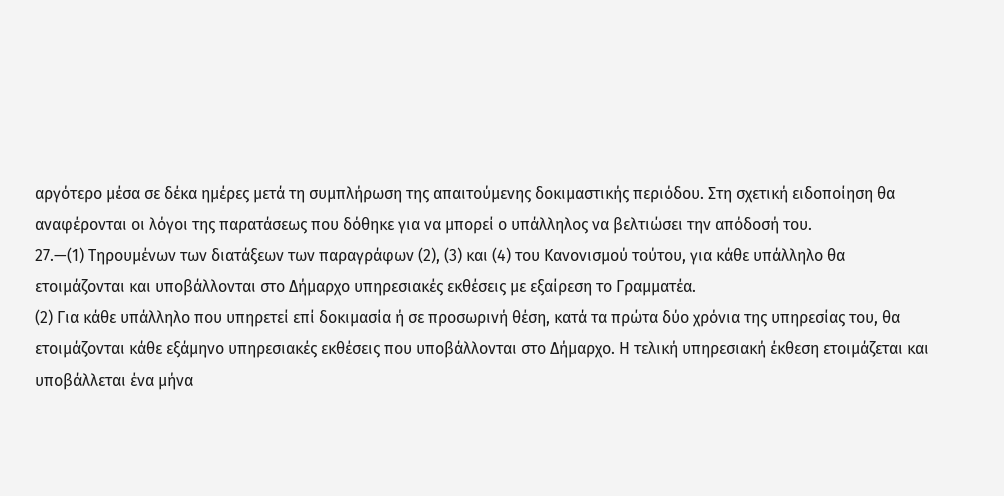αργότερο μέσα σε δέκα ημέρες μετά τη συμπλήρωση της απαιτούμενης δοκιμαστικής περιόδου. Στη σχετική ειδοποίηση θα αναφέρονται οι λόγοι της παρατάσεως που δόθηκε για να μπορεί ο υπάλληλος να βελτιώσει την απόδοσή του.
27.—(1) Τηρουμένων των διατάξεων των παραγράφων (2), (3) και (4) του Κανονισμού τούτου, για κάθε υπάλληλο θα ετοιμάζονται και υποβάλλονται στο Δήμαρχο υπηρεσιακές εκθέσεις με εξαίρεση το Γραμματέα.
(2) Για κάθε υπάλληλο που υπηρετεί επί δοκιμασία ή σε προσωρινή θέση, κατά τα πρώτα δύο χρόνια της υπηρεσίας του, θα ετοιμάζονται κάθε εξάμηνο υπηρεσιακές εκθέσεις που υποβάλλονται στο Δήμαρχο. Η τελική υπηρεσιακή έκθεση ετοιμάζεται και υποβάλλεται ένα μήνα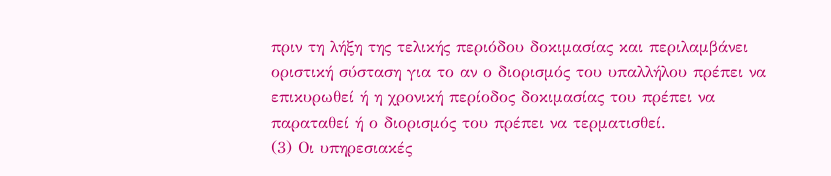πριν τη λήξη της τελικής περιόδου δοκιμασίας και περιλαμβάνει οριστική σύσταση για το αν ο διορισμός του υπαλλήλου πρέπει να επικυρωθεί ή η χρονική περίοδος δοκιμασίας του πρέπει να παραταθεί ή ο διορισμός του πρέπει να τερματισθεί.
(3) Οι υπηρεσιακές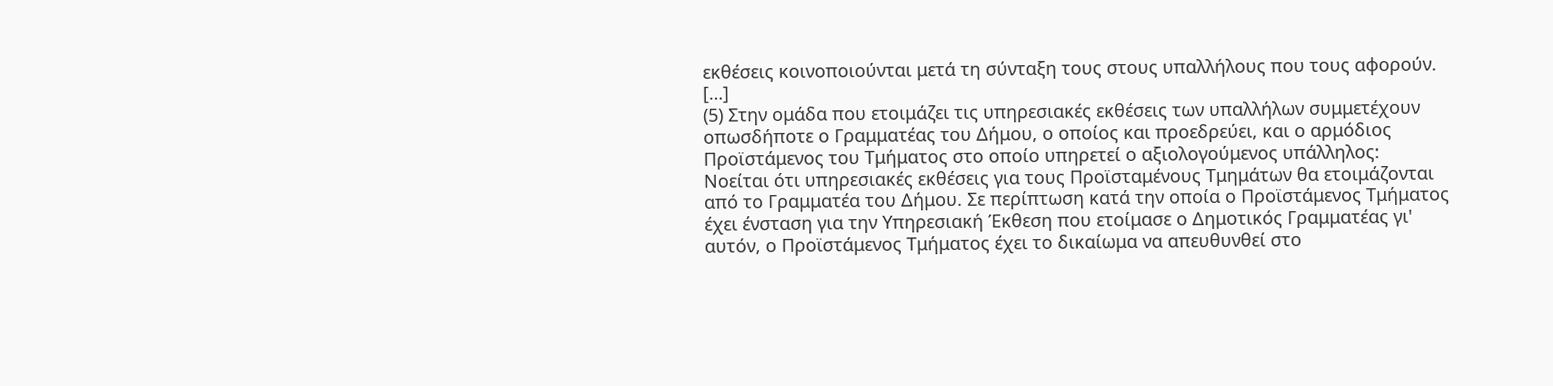εκθέσεις κοινοποιούνται μετά τη σύνταξη τους στους υπαλλήλους που τους αφορούν.
[…]
(5) Στην ομάδα που ετοιμάζει τις υπηρεσιακές εκθέσεις των υπαλλήλων συμμετέχουν οπωσδήποτε ο Γραμματέας του Δήμου, ο οποίος και προεδρεύει, και ο αρμόδιος Προϊστάμενος του Τμήματος στο οποίο υπηρετεί ο αξιολογούμενος υπάλληλος:
Νοείται ότι υπηρεσιακές εκθέσεις για τους Προϊσταμένους Τμημάτων θα ετοιμάζονται από το Γραμματέα του Δήμου. Σε περίπτωση κατά την οποία ο Προϊστάμενος Τμήματος έχει ένσταση για την Υπηρεσιακή Έκθεση που ετοίμασε ο Δημοτικός Γραμματέας γι' αυτόν, ο Προϊστάμενος Τμήματος έχει το δικαίωμα να απευθυνθεί στο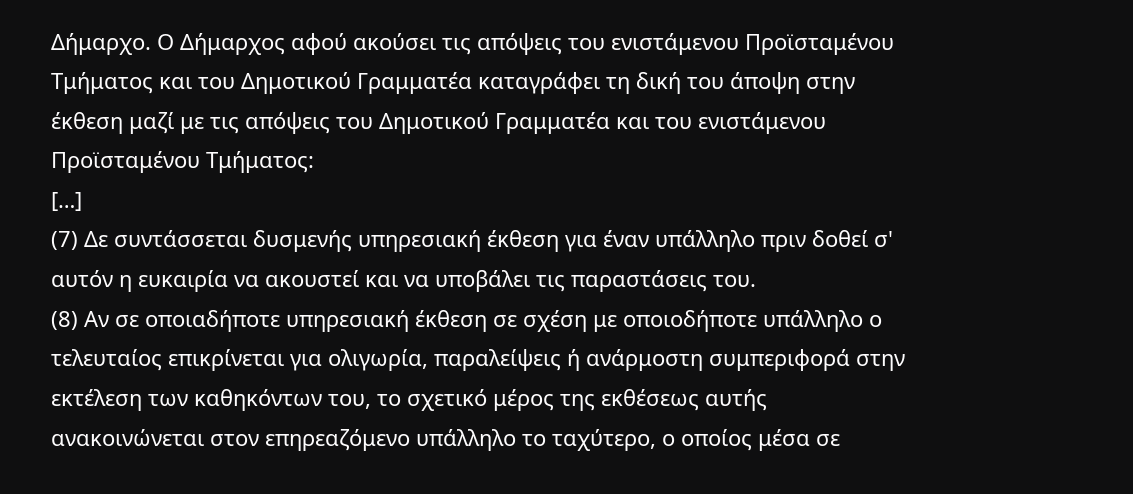Δήμαρχο. Ο Δήμαρχος αφού ακούσει τις απόψεις του ενιστάμενου Προϊσταμένου Τμήματος και του Δημοτικού Γραμματέα καταγράφει τη δική του άποψη στην έκθεση μαζί με τις απόψεις του Δημοτικού Γραμματέα και του ενιστάμενου Προϊσταμένου Τμήματος:
[…]
(7) Δε συντάσσεται δυσμενής υπηρεσιακή έκθεση για έναν υπάλληλο πριν δοθεί σ' αυτόν η ευκαιρία να ακουστεί και να υποβάλει τις παραστάσεις του.
(8) Αν σε οποιαδήποτε υπηρεσιακή έκθεση σε σχέση με οποιοδήποτε υπάλληλο ο τελευταίος επικρίνεται για ολιγωρία, παραλείψεις ή ανάρμοστη συμπεριφορά στην εκτέλεση των καθηκόντων του, το σχετικό μέρος της εκθέσεως αυτής ανακοινώνεται στον επηρεαζόμενο υπάλληλο το ταχύτερο, ο οποίος μέσα σε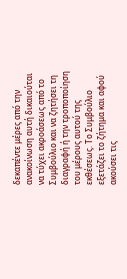δεκαπέντε μέρες από την ανακοίνωση αυτή δικαιούται να τύχει ακροάσεως από το Συμβούλιο και να ζητήσει τη διαγραφή ή την τροποποίηση του μέρους αυτού της εκθέσεως. Το Συμβούλιο εξετάζει το ζήτημα και αφού ακούσει τις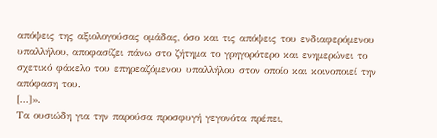απόψεις της αξιολογούσας ομάδας, όσο και τις απόψεις του ενδιαφερόμενου υπαλλήλου, αποφασίζει πάνω στο ζήτημα το γρηγορότερο και ενημερώνει το σχετικό φάκελο του επηρεαζόμενου υπαλλήλου στον οποίο και κοινοποιεί την απόφαση του.
[…]».
Τα ουσιώδη για την παρούσα προσφυγή γεγονότα πρέπει,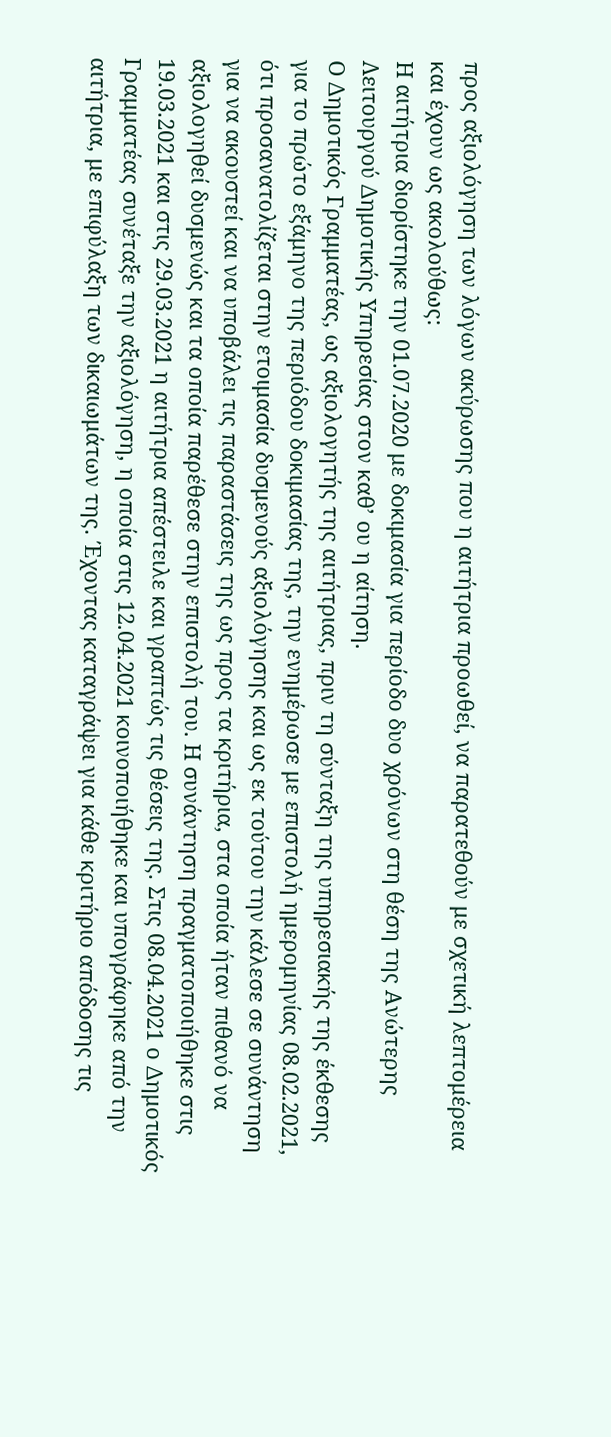προς αξιολόγηση των λόγων ακύρωσης που η αιτήτρια προωθεί, να παρατεθούν με σχετική λεπτομέρεια και έχουν ως ακολούθως:
Η αιτήτρια διορίστηκε την 01.07.2020 με δοκιμασία για περίοδο δυο χρόνων στη θέση της Ανώτερης Λειτουργού Δημοτικής Υπηρεσίας στον καθ’ ου η αίτηση.
Ο Δημοτικός Γραμματέας, ως αξιολογητής της αιτήτριας, πριν τη σύνταξη της υπηρεσιακής της έκθεσης για το πρώτο εξάμηνο της περιόδου δοκιμασίας της, την ενημέρωσε με επιστολή ημερομηνίας 08.02.2021, ότι προσανατολίζεται στην ετοιμασία δυσμενούς αξιολόγησης και ως εκ τούτου την κάλεσε σε συνάντηση για να ακουστεί και να υποβάλει τις παραστάσεις της ως προς τα κριτήρια, στα οποία ήταν πιθανό να αξιολογηθεί δυσμενώς και τα οποία παρέθεσε στην επιστολή του. Η συνάντηση πραγματοποιήθηκε στις 19.03.2021 και στις 29.03.2021 η αιτήτρια απέστειλε και γραπτώς τις θέσεις της. Στις 08.04.2021 ο Δημοτικός Γραμματέας συνέταξε την αξιολόγηση, η οποία στις 12.04.2021 κοινοποιήθηκε και υπογράφηκε από την αιτήτρια, με επιφύλαξη των δικαιωμάτων της. Έχοντας καταγράψει για κάθε κριτήριο απόδοσης τις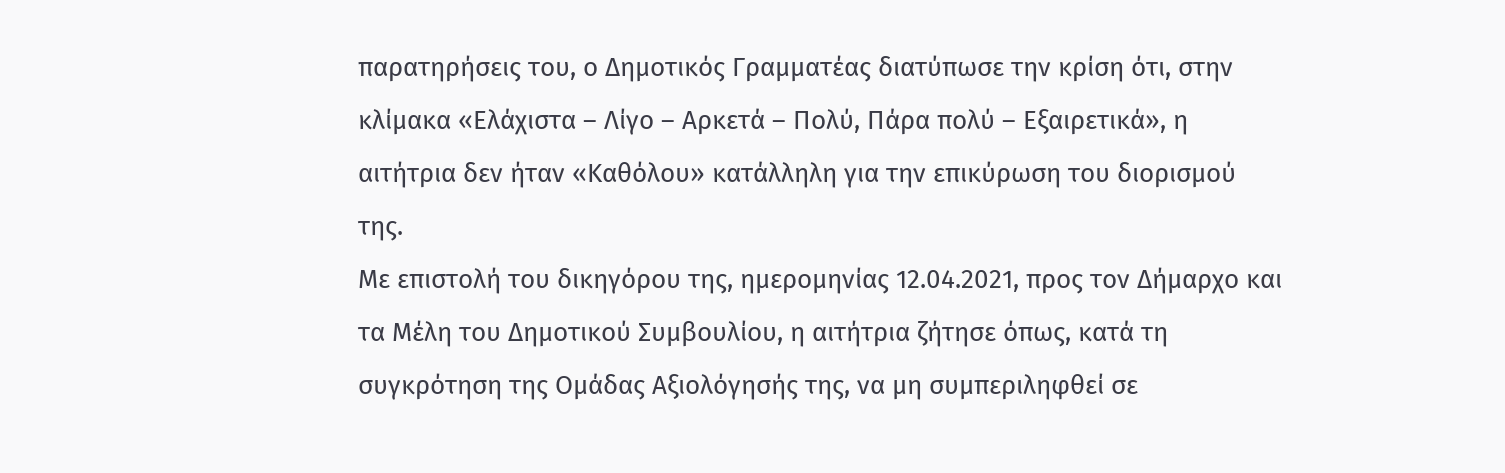παρατηρήσεις του, ο Δημοτικός Γραμματέας διατύπωσε την κρίση ότι, στην κλίμακα «Ελάχιστα – Λίγο – Αρκετά – Πολύ, Πάρα πολύ – Εξαιρετικά», η αιτήτρια δεν ήταν «Καθόλου» κατάλληλη για την επικύρωση του διορισμού της.
Με επιστολή του δικηγόρου της, ημερομηνίας 12.04.2021, προς τον Δήμαρχο και τα Μέλη του Δημοτικού Συμβουλίου, η αιτήτρια ζήτησε όπως, κατά τη συγκρότηση της Ομάδας Αξιολόγησής της, να μη συμπεριληφθεί σε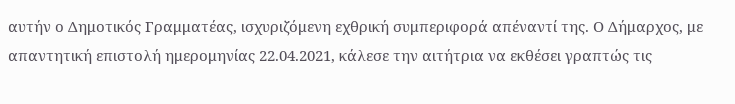αυτήν ο Δημοτικός Γραμματέας, ισχυριζόμενη εχθρική συμπεριφορά απέναντί της. Ο Δήμαρχος, με απαντητική επιστολή ημερομηνίας 22.04.2021, κάλεσε την αιτήτρια να εκθέσει γραπτώς τις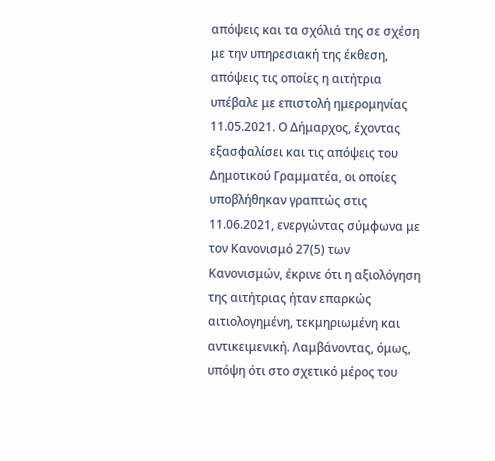απόψεις και τα σχόλιά της σε σχέση με την υπηρεσιακή της έκθεση, απόψεις τις οποίες η αιτήτρια υπέβαλε με επιστολή ημερομηνίας 11.05.2021. Ο Δήμαρχος, έχοντας εξασφαλίσει και τις απόψεις του Δημοτικού Γραμματέα, οι οποίες υποβλήθηκαν γραπτώς στις 11.06.2021, ενεργώντας σύμφωνα με τον Κανονισμό 27(5) των Κανονισμών, έκρινε ότι η αξιολόγηση της αιτήτριας ήταν επαρκώς αιτιολογημένη, τεκμηριωμένη και αντικειμενική. Λαμβάνοντας, όμως, υπόψη ότι στο σχετικό μέρος του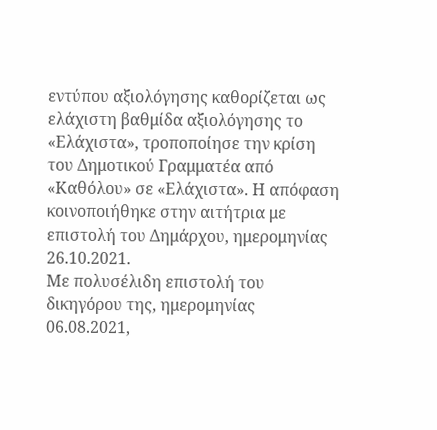εντύπου αξιολόγησης καθορίζεται ως ελάχιστη βαθμίδα αξιολόγησης το «Ελάχιστα», τροποποίησε την κρίση του Δημοτικού Γραμματέα από «Καθόλου» σε «Ελάχιστα». Η απόφαση κοινοποιήθηκε στην αιτήτρια με επιστολή του Δημάρχου, ημερομηνίας 26.10.2021.
Με πολυσέλιδη επιστολή του δικηγόρου της, ημερομηνίας 06.08.2021,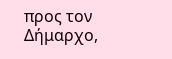προς τον Δήμαρχο,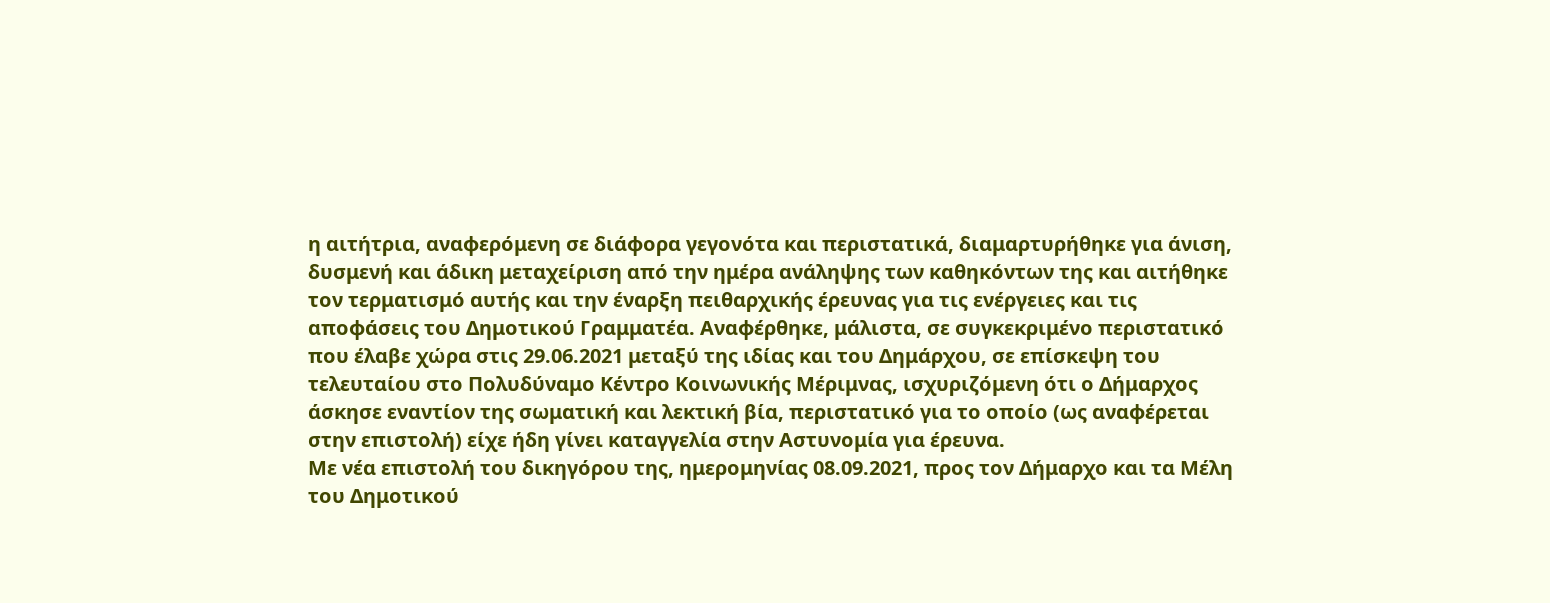η αιτήτρια, αναφερόμενη σε διάφορα γεγονότα και περιστατικά, διαμαρτυρήθηκε για άνιση, δυσμενή και άδικη μεταχείριση από την ημέρα ανάληψης των καθηκόντων της και αιτήθηκε τον τερματισμό αυτής και την έναρξη πειθαρχικής έρευνας για τις ενέργειες και τις αποφάσεις του Δημοτικού Γραμματέα. Αναφέρθηκε, μάλιστα, σε συγκεκριμένο περιστατικό που έλαβε χώρα στις 29.06.2021 μεταξύ της ιδίας και του Δημάρχου, σε επίσκεψη του τελευταίου στο Πολυδύναμο Κέντρο Κοινωνικής Μέριμνας, ισχυριζόμενη ότι ο Δήμαρχος άσκησε εναντίον της σωματική και λεκτική βία, περιστατικό για το οποίο (ως αναφέρεται στην επιστολή) είχε ήδη γίνει καταγγελία στην Αστυνομία για έρευνα.
Με νέα επιστολή του δικηγόρου της, ημερομηνίας 08.09.2021, προς τον Δήμαρχο και τα Μέλη του Δημοτικού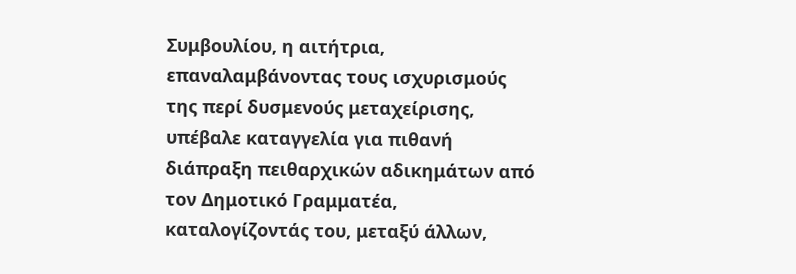Συμβουλίου, η αιτήτρια, επαναλαμβάνοντας τους ισχυρισμούς της περί δυσμενούς μεταχείρισης, υπέβαλε καταγγελία για πιθανή διάπραξη πειθαρχικών αδικημάτων από τον Δημοτικό Γραμματέα, καταλογίζοντάς του, μεταξύ άλλων,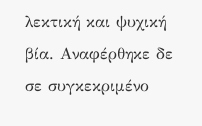λεκτική και ψυχική βία. Αναφέρθηκε δε σε συγκεκριμένο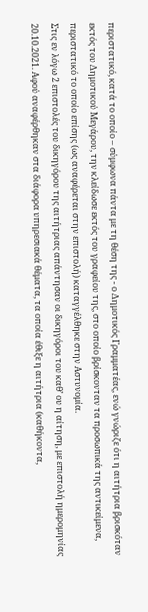περιστατικό, κατά το οποίο – σύμφωνα πάντα με τη θέση της - ο Δημοτικός Γραμματέας, ενώ γνώριζε ότι η αιτήτρια βρισκόταν εκτός του Δημοτικού Μεγάρου, την κλείδωσε εκτός του γραφείου της, στο οποίο βρίσκονταν τα προσωπικά της αντικείμενα, περιστατικό το οποίο επίσης (ως αναφέρεται στην επιστολή) καταγγέλθηκε στην Αστυνομία.
Στις εν λόγω 2 επιστολές του δικηγόρου της αιτήτριας απάντησαν οι δικηγόροι του καθ’ ου η αίτηση, με επιστολή ημερομηνίας 20.10.2021. Αφού αναφέρθηκαν στα διάφορα υπηρεσιακά θέματα, τα οποία έθιξε η αιτήτρια (καθήκοντα,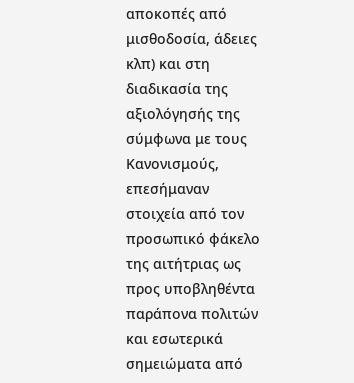αποκοπές από μισθοδοσία, άδειες κλπ) και στη διαδικασία της αξιολόγησής της σύμφωνα με τους Κανονισμούς, επεσήμαναν στοιχεία από τον προσωπικό φάκελο της αιτήτριας ως προς υποβληθέντα παράπονα πολιτών και εσωτερικά σημειώματα από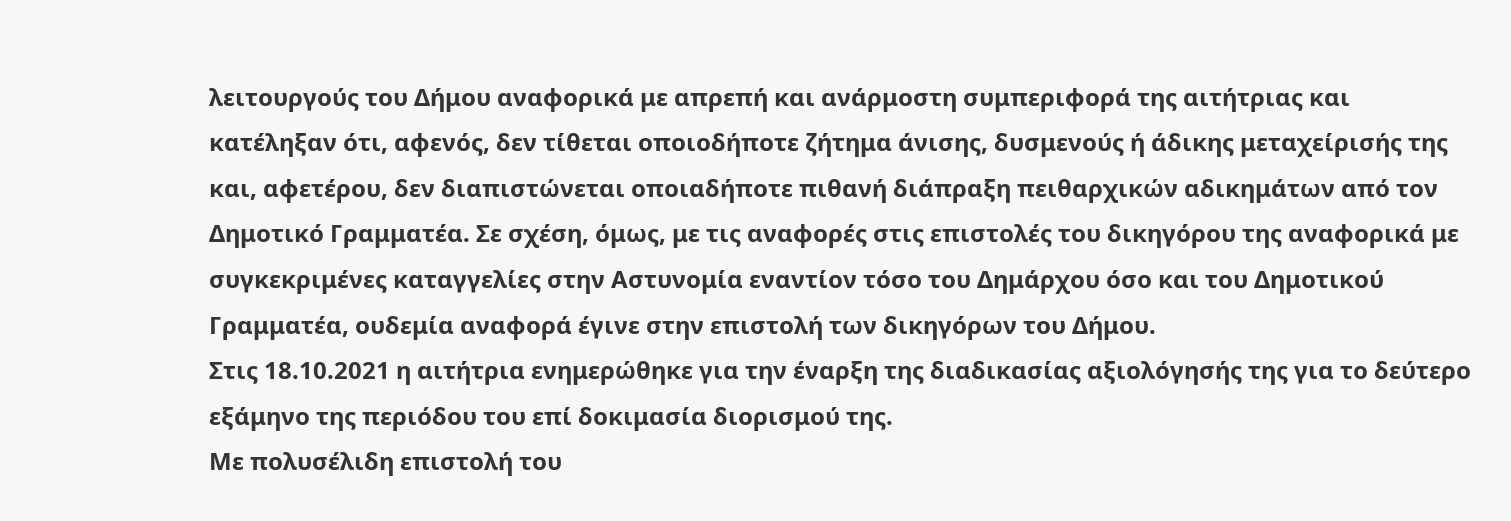λειτουργούς του Δήμου αναφορικά με απρεπή και ανάρμοστη συμπεριφορά της αιτήτριας και κατέληξαν ότι, αφενός, δεν τίθεται οποιοδήποτε ζήτημα άνισης, δυσμενούς ή άδικης μεταχείρισής της και, αφετέρου, δεν διαπιστώνεται οποιαδήποτε πιθανή διάπραξη πειθαρχικών αδικημάτων από τον Δημοτικό Γραμματέα. Σε σχέση, όμως, με τις αναφορές στις επιστολές του δικηγόρου της αναφορικά με συγκεκριμένες καταγγελίες στην Αστυνομία εναντίον τόσο του Δημάρχου όσο και του Δημοτικού Γραμματέα, ουδεμία αναφορά έγινε στην επιστολή των δικηγόρων του Δήμου.
Στις 18.10.2021 η αιτήτρια ενημερώθηκε για την έναρξη της διαδικασίας αξιολόγησής της για το δεύτερο εξάμηνο της περιόδου του επί δοκιμασία διορισμού της.
Με πολυσέλιδη επιστολή του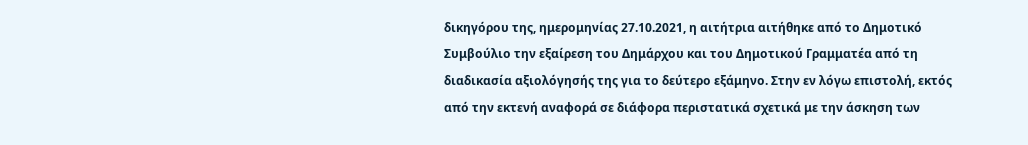δικηγόρου της, ημερομηνίας 27.10.2021, η αιτήτρια αιτήθηκε από το Δημοτικό Συμβούλιο την εξαίρεση του Δημάρχου και του Δημοτικού Γραμματέα από τη διαδικασία αξιολόγησής της για το δεύτερο εξάμηνο. Στην εν λόγω επιστολή, εκτός από την εκτενή αναφορά σε διάφορα περιστατικά σχετικά με την άσκηση των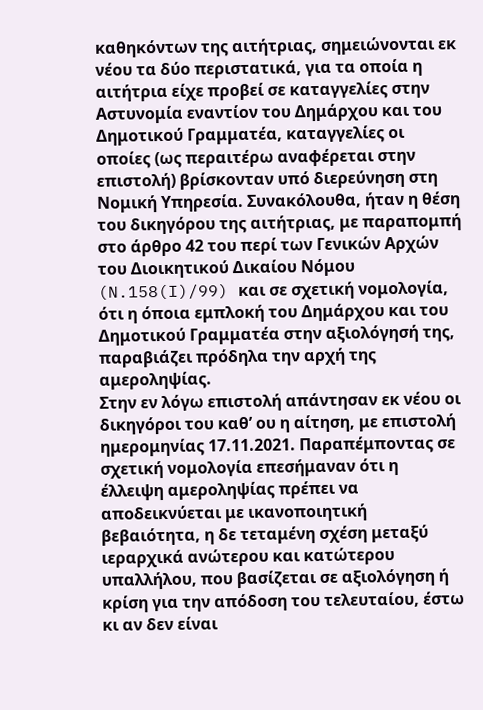καθηκόντων της αιτήτριας, σημειώνονται εκ νέου τα δύο περιστατικά, για τα οποία η αιτήτρια είχε προβεί σε καταγγελίες στην Αστυνομία εναντίον του Δημάρχου και του Δημοτικού Γραμματέα, καταγγελίες οι οποίες (ως περαιτέρω αναφέρεται στην επιστολή) βρίσκονταν υπό διερεύνηση στη Νομική Υπηρεσία. Συνακόλουθα, ήταν η θέση του δικηγόρου της αιτήτριας, με παραπομπή στο άρθρο 42 του περί των Γενικών Αρχών του Διοικητικού Δικαίου Νόμου (N.158(I)/99) και σε σχετική νομολογία, ότι η όποια εμπλοκή του Δημάρχου και του Δημοτικού Γραμματέα στην αξιολόγησή της, παραβιάζει πρόδηλα την αρχή της αμεροληψίας.
Στην εν λόγω επιστολή απάντησαν εκ νέου οι δικηγόροι του καθ’ ου η αίτηση, με επιστολή ημερομηνίας 17.11.2021. Παραπέμποντας σε σχετική νομολογία επεσήμαναν ότι η έλλειψη αμεροληψίας πρέπει να αποδεικνύεται με ικανοποιητική βεβαιότητα, η δε τεταμένη σχέση μεταξύ ιεραρχικά ανώτερου και κατώτερου υπαλλήλου, που βασίζεται σε αξιολόγηση ή κρίση για την απόδοση του τελευταίου, έστω κι αν δεν είναι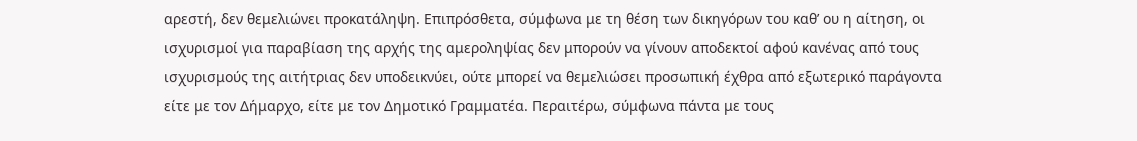αρεστή, δεν θεμελιώνει προκατάληψη. Επιπρόσθετα, σύμφωνα με τη θέση των δικηγόρων του καθ’ ου η αίτηση, οι ισχυρισμοί για παραβίαση της αρχής της αμεροληψίας δεν μπορούν να γίνουν αποδεκτοί αφού κανένας από τους ισχυρισμούς της αιτήτριας δεν υποδεικνύει, ούτε μπορεί να θεμελιώσει προσωπική έχθρα από εξωτερικό παράγοντα είτε με τον Δήμαρχο, είτε με τον Δημοτικό Γραμματέα. Περαιτέρω, σύμφωνα πάντα με τους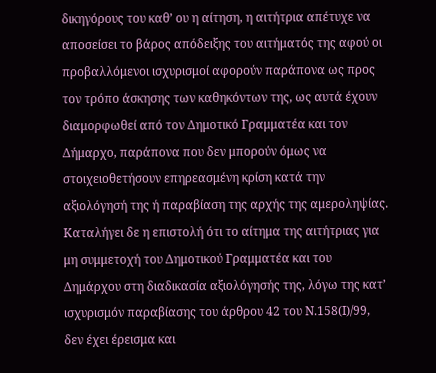δικηγόρους του καθ’ ου η αίτηση, η αιτήτρια απέτυχε να αποσείσει το βάρος απόδειξης του αιτήματός της αφού οι προβαλλόμενοι ισχυρισμοί αφορούν παράπονα ως προς τον τρόπο άσκησης των καθηκόντων της, ως αυτά έχουν διαμορφωθεί από τον Δημοτικό Γραμματέα και τον Δήμαρχο, παράπονα που δεν μπορούν όμως να στοιχειοθετήσουν επηρεασμένη κρίση κατά την αξιολόγησή της ή παραβίαση της αρχής της αμεροληψίας. Καταλήγει δε η επιστολή ότι το αίτημα της αιτήτριας για μη συμμετοχή του Δημοτικού Γραμματέα και του Δημάρχου στη διαδικασία αξιολόγησής της, λόγω της κατ’ ισχυρισμόν παραβίασης του άρθρου 42 του Ν.158(Ι)/99, δεν έχει έρεισμα και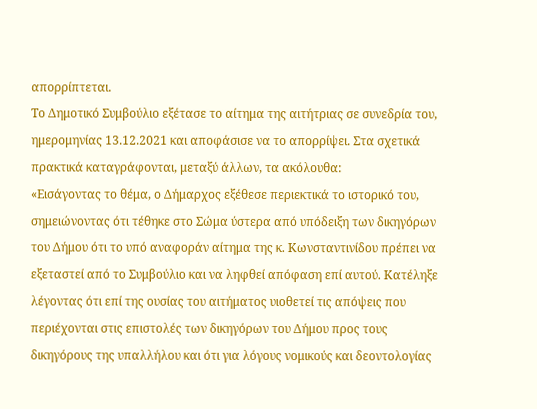απορρίπτεται.
Το Δημοτικό Συμβούλιο εξέτασε το αίτημα της αιτήτριας σε συνεδρία του, ημερομηνίας 13.12.2021 και αποφάσισε να το απορρίψει. Στα σχετικά πρακτικά καταγράφονται, μεταξύ άλλων, τα ακόλουθα:
«Εισάγοντας το θέμα, ο Δήμαρχος εξέθεσε περιεκτικά το ιστορικό του, σημειώνοντας ότι τέθηκε στο Σώμα ύστερα από υπόδειξη των δικηγόρων του Δήμου ότι το υπό αναφοράν αίτημα της κ. Κωνσταντινίδου πρέπει να εξεταστεί από το Συμβούλιο και να ληφθεί απόφαση επί αυτού. Κατέληξε λέγοντας ότι επί της ουσίας του αιτήματος υιοθετεί τις απόψεις που περιέχονται στις επιστολές των δικηγόρων του Δήμου προς τους δικηγόρους της υπαλλήλου και ότι για λόγους νομικούς και δεοντολογίας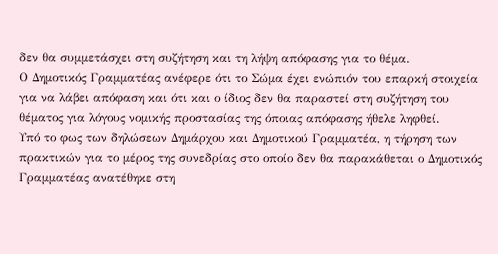δεν θα συμμετάσχει στη συζήτηση και τη λήψη απόφασης για το θέμα.
Ο Δημοτικός Γραμματέας ανέφερε ότι το Σώμα έχει ενώπιόν του επαρκή στοιχεία για να λάβει απόφαση και ότι και ο ίδιος δεν θα παραστεί στη συζήτηση του θέματος για λόγους νομικής προστασίας της όποιας απόφασης ήθελε ληφθεί.
Υπό το φως των δηλώσεων Δημάρχου και Δημοτικού Γραμματέα, η τήρηση των πρακτικών για το μέρος της συνεδρίας στο οποίο δεν θα παρακάθεται ο Δημοτικός Γραμματέας ανατέθηκε στη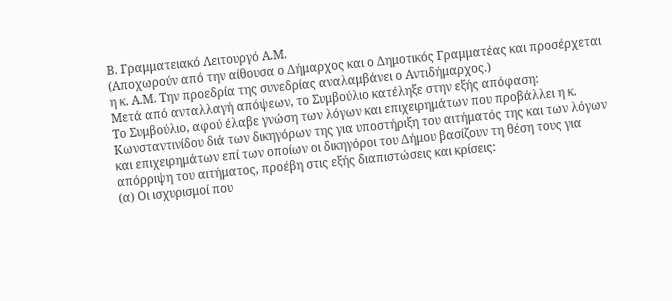Β. Γραμματειακό Λειτουργό Α.Μ.
(Αποχωρούν από την αίθουσα ο Δήμαρχος και ο Δημοτικός Γραμματέας και προσέρχεται η κ. Α.Μ. Την προεδρία της συνεδρίας αναλαμβάνει ο Αντιδήμαρχος.)
Μετά από ανταλλαγή απόψεων, το Συμβούλιο κατέληξε στην εξής απόφαση:
Το Συμβούλιο, αφού έλαβε γνώση των λόγων και επιχειρημάτων που προβάλλει η κ. Κωνσταντινίδου διά των δικηγόρων της για υποστήριξη του αιτήματός της και των λόγων και επιχειρημάτων επί των οποίων οι δικηγόροι του Δήμου βασίζουν τη θέση τους για απόρριψη του αιτήματος, προέβη στις εξής διαπιστώσεις και κρίσεις:
(α) Οι ισχυρισμοί που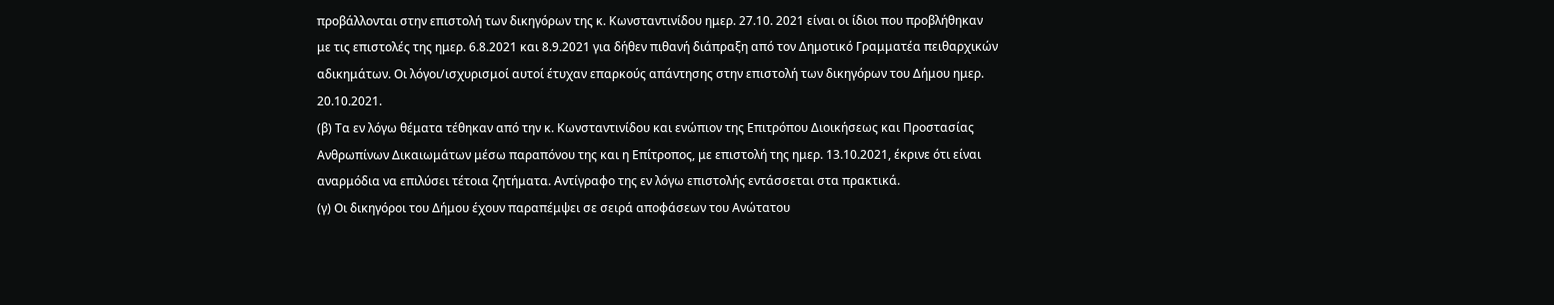προβάλλονται στην επιστολή των δικηγόρων της κ. Κωνσταντινίδου ημερ. 27.10. 2021 είναι οι ίδιοι που προβλήθηκαν με τις επιστολές της ημερ. 6.8.2021 και 8.9.2021 για δήθεν πιθανή διάπραξη από τον Δημοτικό Γραμματέα πειθαρχικών αδικημάτων. Οι λόγοι/ισχυρισμοί αυτοί έτυχαν επαρκούς απάντησης στην επιστολή των δικηγόρων του Δήμου ημερ. 20.10.2021.
(β) Τα εν λόγω θέματα τέθηκαν από την κ. Κωνσταντινίδου και ενώπιον της Επιτρόπου Διοικήσεως και Προστασίας Ανθρωπίνων Δικαιωμάτων μέσω παραπόνου της και η Επίτροπος, με επιστολή της ημερ. 13.10.2021, έκρινε ότι είναι αναρμόδια να επιλύσει τέτοια ζητήματα. Αντίγραφο της εν λόγω επιστολής εντάσσεται στα πρακτικά.
(γ) Οι δικηγόροι του Δήμου έχουν παραπέμψει σε σειρά αποφάσεων του Ανώτατου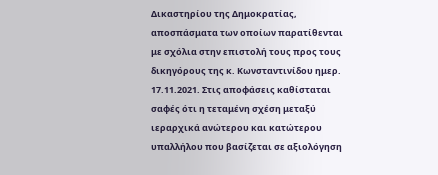Δικαστηρίου της Δημοκρατίας, αποσπάσματα των οποίων παρατίθενται με σχόλια στην επιστολή τους προς τους δικηγόρους της κ. Κωνσταντινίδου ημερ. 17.11.2021. Στις αποφάσεις καθίσταται σαφές ότι η τεταμένη σχέση μεταξύ ιεραρχικά ανώτερου και κατώτερου υπαλλήλου που βασίζεται σε αξιολόγηση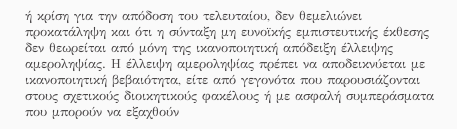ή κρίση για την απόδοση του τελευταίου, δεν θεμελιώνει προκατάληψη και ότι η σύνταξη μη ευνοϊκής εμπιστευτικής έκθεσης δεν θεωρείται από μόνη της ικανοποιητική απόδειξη έλλειψης αμεροληψίας. Η έλλειψη αμεροληψίας πρέπει να αποδεικνύεται με ικανοποιητική βεβαιότητα, είτε από γεγονότα που παρουσιάζονται στους σχετικούς διοικητικούς φακέλους ή με ασφαλή συμπεράσματα που μπορούν να εξαχθούν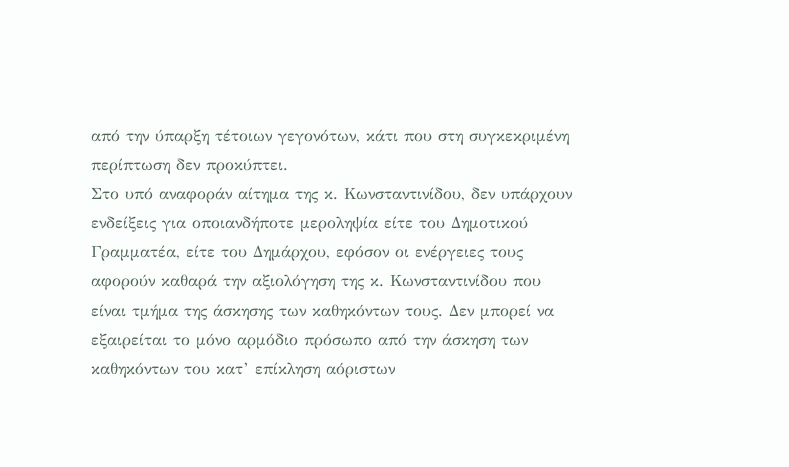από την ύπαρξη τέτοιων γεγονότων, κάτι που στη συγκεκριμένη περίπτωση δεν προκύπτει.
Στο υπό αναφοράν αίτημα της κ. Κωνσταντινίδου, δεν υπάρχουν ενδείξεις για οποιανδήποτε μεροληψία είτε του Δημοτικού Γραμματέα, είτε του Δημάρχου, εφόσον οι ενέργειες τους αφορούν καθαρά την αξιολόγηση της κ. Κωνσταντινίδου που είναι τμήμα της άσκησης των καθηκόντων τους. Δεν μπορεί να εξαιρείται το μόνο αρμόδιο πρόσωπο από την άσκηση των καθηκόντων του κατ’ επίκληση αόριστων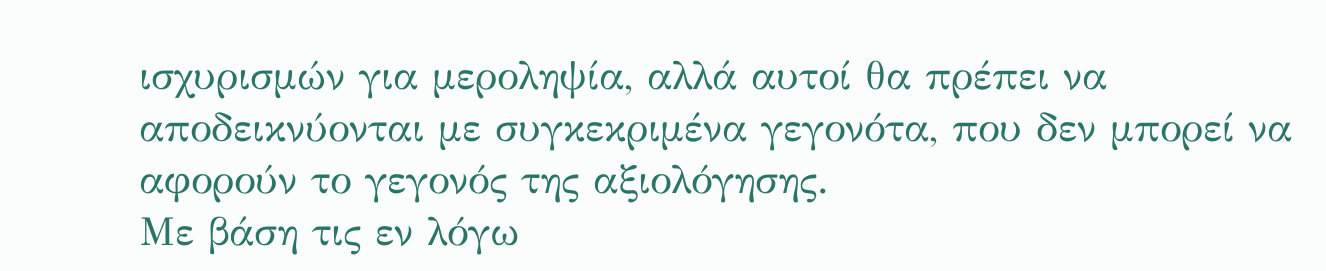ισχυρισμών για μεροληψία, αλλά αυτοί θα πρέπει να αποδεικνύονται με συγκεκριμένα γεγονότα, που δεν μπορεί να αφορούν το γεγονός της αξιολόγησης.
Με βάση τις εν λόγω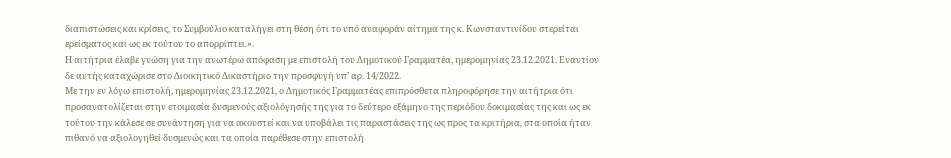διαπιστώσεις και κρίσεις, το Συμβούλιο καταλήγει στη θέση ότι το υπό αναφοράν αίτημα της κ. Κωνσταντινίδου στερείται ερείσματος και ως εκ τούτου το απορρίπτει.».
Η αιτήτρια έλαβε γνώση για την ανωτέρω απόφαση με επιστολή του Δημοτικού Γραμματέα, ημερομηνίας 23.12.2021. Εναντίον δε αυτής καταχώρισε στο Διοικητικό Δικαστήριο την προσφυγή υπ’ αρ. 14/2022.
Με την εν λόγω επιστολή, ημερομηνίας 23.12.2021, ο Δημοτικός Γραμματέας επιπρόσθετα πληροφόρησε την αιτήτρια ότι προσανατολίζεται στην ετοιμασία δυσμενούς αξιολόγησής της για το δεύτερο εξάμηνο της περιόδου δοκιμασίας της και ως εκ τούτου την κάλεσε σε συνάντηση για να ακουστεί και να υποβάλει τις παραστάσεις της ως προς τα κριτήρια, στα οποία ήταν πιθανό να αξιολογηθεί δυσμενώς και τα οποία παρέθεσε στην επιστολή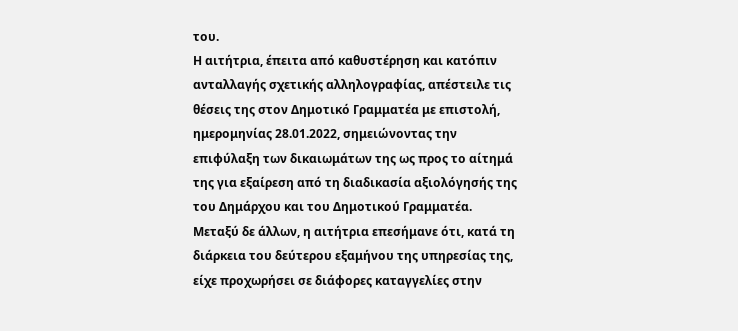του.
Η αιτήτρια, έπειτα από καθυστέρηση και κατόπιν ανταλλαγής σχετικής αλληλογραφίας, απέστειλε τις θέσεις της στον Δημοτικό Γραμματέα με επιστολή, ημερομηνίας 28.01.2022, σημειώνοντας την επιφύλαξη των δικαιωμάτων της ως προς το αίτημά της για εξαίρεση από τη διαδικασία αξιολόγησής της του Δημάρχου και του Δημοτικού Γραμματέα. Μεταξύ δε άλλων, η αιτήτρια επεσήμανε ότι, κατά τη διάρκεια του δεύτερου εξαμήνου της υπηρεσίας της, είχε προχωρήσει σε διάφορες καταγγελίες στην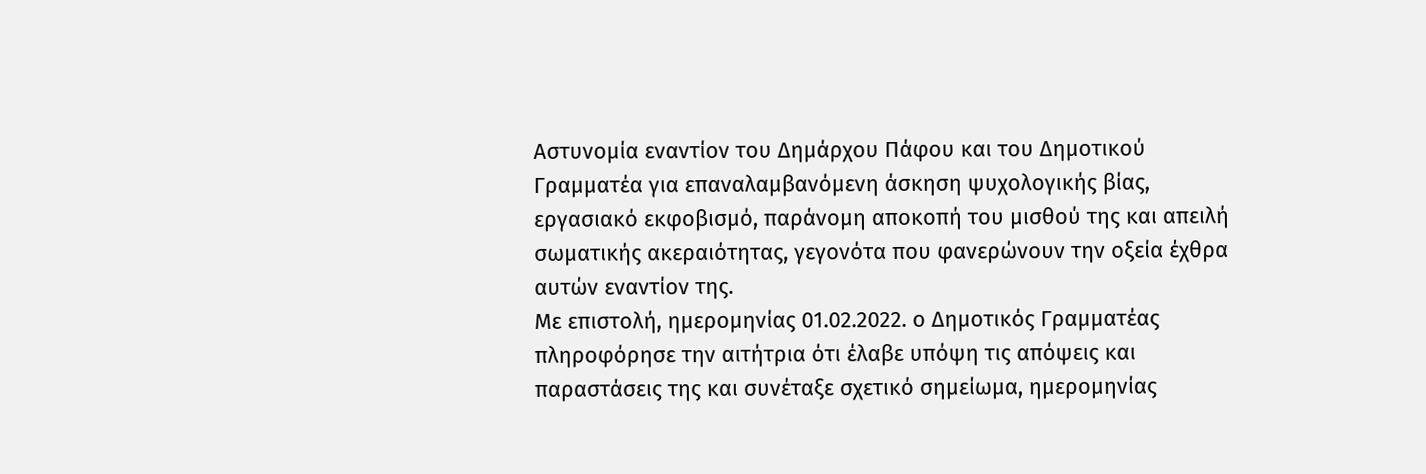Αστυνομία εναντίον του Δημάρχου Πάφου και του Δημοτικού Γραμματέα για επαναλαμβανόμενη άσκηση ψυχολογικής βίας, εργασιακό εκφοβισμό, παράνομη αποκοπή του μισθού της και απειλή σωματικής ακεραιότητας, γεγονότα που φανερώνουν την οξεία έχθρα αυτών εναντίον της.
Με επιστολή, ημερομηνίας 01.02.2022. ο Δημοτικός Γραμματέας πληροφόρησε την αιτήτρια ότι έλαβε υπόψη τις απόψεις και παραστάσεις της και συνέταξε σχετικό σημείωμα, ημερομηνίας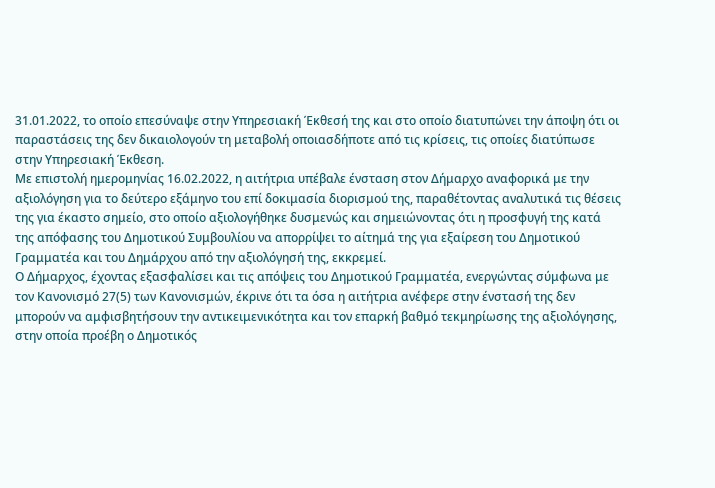31.01.2022, το οποίο επεσύναψε στην Υπηρεσιακή Έκθεσή της και στο οποίο διατυπώνει την άποψη ότι οι παραστάσεις της δεν δικαιολογούν τη μεταβολή οποιασδήποτε από τις κρίσεις, τις οποίες διατύπωσε στην Υπηρεσιακή Έκθεση.
Με επιστολή ημερομηνίας 16.02.2022, η αιτήτρια υπέβαλε ένσταση στον Δήμαρχο αναφορικά με την αξιολόγηση για το δεύτερο εξάμηνο του επί δοκιμασία διορισμού της, παραθέτοντας αναλυτικά τις θέσεις της για έκαστο σημείο, στο οποίο αξιολογήθηκε δυσμενώς και σημειώνοντας ότι η προσφυγή της κατά της απόφασης του Δημοτικού Συμβουλίου να απορρίψει το αίτημά της για εξαίρεση του Δημοτικού Γραμματέα και του Δημάρχου από την αξιολόγησή της, εκκρεμεί.
Ο Δήμαρχος, έχοντας εξασφαλίσει και τις απόψεις του Δημοτικού Γραμματέα, ενεργώντας σύμφωνα με τον Κανονισμό 27(5) των Κανονισμών, έκρινε ότι τα όσα η αιτήτρια ανέφερε στην ένστασή της δεν μπορούν να αμφισβητήσουν την αντικειμενικότητα και τον επαρκή βαθμό τεκμηρίωσης της αξιολόγησης, στην οποία προέβη ο Δημοτικός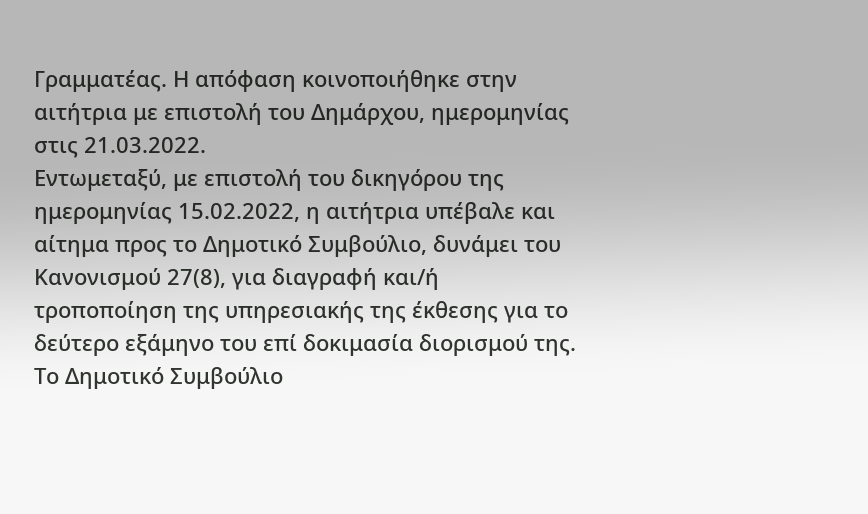Γραμματέας. Η απόφαση κοινοποιήθηκε στην αιτήτρια με επιστολή του Δημάρχου, ημερομηνίας στις 21.03.2022.
Εντωμεταξύ, με επιστολή του δικηγόρου της ημερομηνίας 15.02.2022, η αιτήτρια υπέβαλε και αίτημα προς το Δημοτικό Συμβούλιο, δυνάμει του Κανονισμού 27(8), για διαγραφή και/ή τροποποίηση της υπηρεσιακής της έκθεσης για το δεύτερο εξάμηνο του επί δοκιμασία διορισμού της.
Το Δημοτικό Συμβούλιο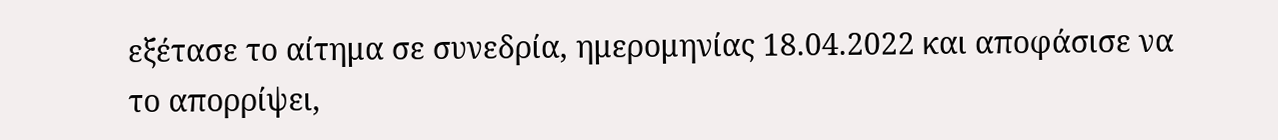εξέτασε το αίτημα σε συνεδρία, ημερομηνίας 18.04.2022 και αποφάσισε να το απορρίψει,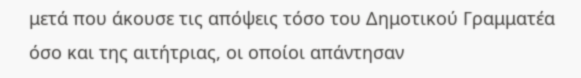μετά που άκουσε τις απόψεις τόσο του Δημοτικού Γραμματέα όσο και της αιτήτριας, οι οποίοι απάντησαν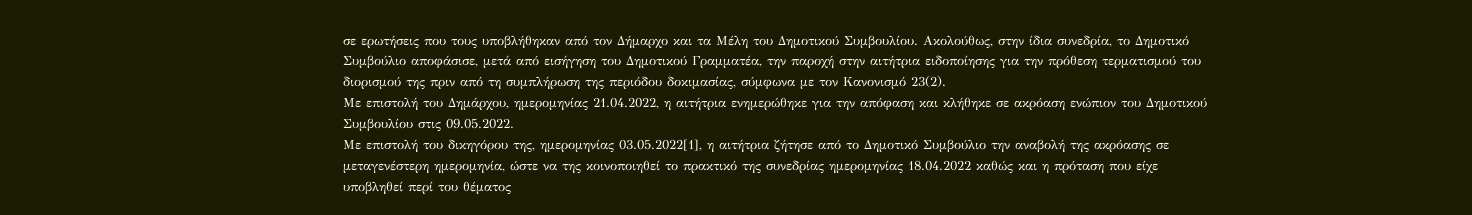σε ερωτήσεις που τους υποβλήθηκαν από τον Δήμαρχο και τα Μέλη του Δημοτικού Συμβουλίου. Ακολούθως, στην ίδια συνεδρία, το Δημοτικό Συμβούλιο αποφάσισε, μετά από εισήγηση του Δημοτικού Γραμματέα, την παροχή στην αιτήτρια ειδοποίησης για την πρόθεση τερματισμού του διορισμού της πριν από τη συμπλήρωση της περιόδου δοκιμασίας, σύμφωνα με τον Κανονισμό 23(2).
Με επιστολή του Δημάρχου, ημερομηνίας 21.04.2022, η αιτήτρια ενημερώθηκε για την απόφαση και κλήθηκε σε ακρόαση ενώπιον του Δημοτικού Συμβουλίου στις 09.05.2022.
Με επιστολή του δικηγόρου της, ημερομηνίας 03.05.2022[1], η αιτήτρια ζήτησε από το Δημοτικό Συμβούλιο την αναβολή της ακρόασης σε μεταγενέστερη ημερομηνία, ώστε να της κοινοποιηθεί το πρακτικό της συνεδρίας ημερομηνίας 18.04.2022 καθώς και η πρόταση που είχε υποβληθεί περί του θέματος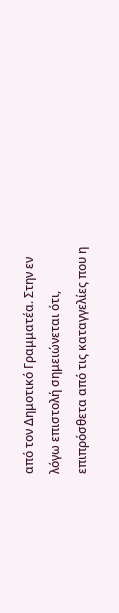από τον Δημοτικό Γραμματέα. Στην εν λόγω επιστολή σημειώνεται ότι, επιπρόσθετα από τις καταγγελίες που η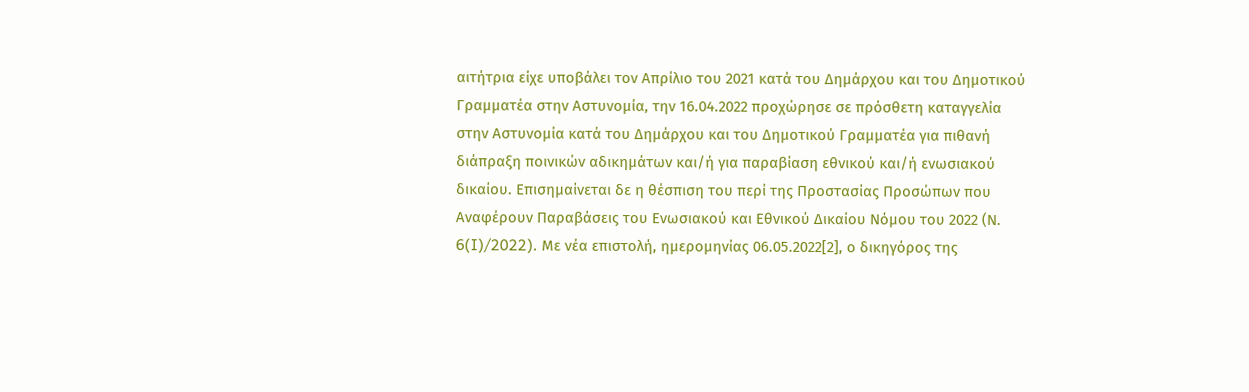αιτήτρια είχε υποβάλει τον Απρίλιο του 2021 κατά του Δημάρχου και του Δημοτικού Γραμματέα στην Αστυνομία, την 16.04.2022 προχώρησε σε πρόσθετη καταγγελία στην Αστυνομία κατά του Δημάρχου και του Δημοτικού Γραμματέα για πιθανή διάπραξη ποινικών αδικημάτων και/ή για παραβίαση εθνικού και/ή ενωσιακού δικαίου. Επισημαίνεται δε η θέσπιση του περί της Προστασίας Προσώπων που Αναφέρουν Παραβάσεις του Ενωσιακού και Εθνικού Δικαίου Νόμου του 2022 (Ν. 6(I)/2022). Με νέα επιστολή, ημερομηνίας 06.05.2022[2], ο δικηγόρος της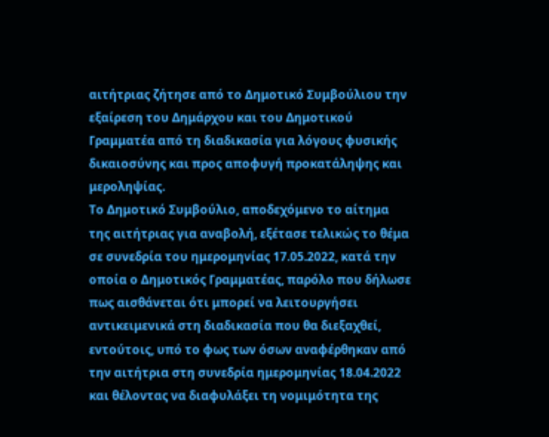αιτήτριας ζήτησε από το Δημοτικό Συμβούλιου την εξαίρεση του Δημάρχου και του Δημοτικού Γραμματέα από τη διαδικασία για λόγους φυσικής δικαιοσύνης και προς αποφυγή προκατάληψης και μεροληψίας.
Το Δημοτικό Συμβούλιο, αποδεχόμενο το αίτημα της αιτήτριας για αναβολή, εξέτασε τελικώς το θέμα σε συνεδρία του ημερομηνίας 17.05.2022, κατά την οποία ο Δημοτικός Γραμματέας, παρόλο που δήλωσε πως αισθάνεται ότι μπορεί να λειτουργήσει αντικειμενικά στη διαδικασία που θα διεξαχθεί, εντούτοις, υπό το φως των όσων αναφέρθηκαν από την αιτήτρια στη συνεδρία ημερομηνίας 18.04.2022 και θέλοντας να διαφυλάξει τη νομιμότητα της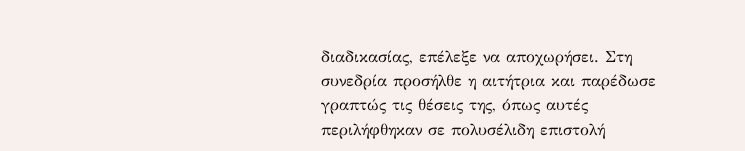διαδικασίας, επέλεξε να αποχωρήσει. Στη συνεδρία προσήλθε η αιτήτρια και παρέδωσε γραπτώς τις θέσεις της, όπως αυτές περιλήφθηκαν σε πολυσέλιδη επιστολή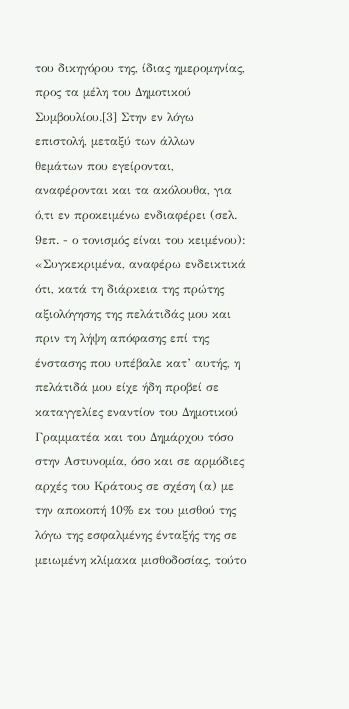του δικηγόρου της, ίδιας ημερομηνίας, προς τα μέλη του Δημοτικού Συμβουλίου.[3] Στην εν λόγω επιστολή, μεταξύ των άλλων θεμάτων που εγείρονται, αναφέρονται και τα ακόλουθα, για ό,τι εν προκειμένω ενδιαφέρει (σελ. 9επ. - ο τονισμός είναι του κειμένου):
«Συγκεκριμένα, αναφέρω ενδεικτικά ότι, κατά τη διάρκεια της πρώτης αξιολόγησης της πελάτιδάς μου και πριν τη λήψη απόφασης επί της ένστασης που υπέβαλε κατ’ αυτής, η πελάτιδά μου είχε ήδη προβεί σε καταγγελίες εναντίον του Δημοτικού Γραμματέα και του Δημάρχου τόσο στην Αστυνομία, όσο και σε αρμόδιες αρχές του Κράτους σε σχέση (α) με την αποκοπή 10% εκ του μισθού της λόγω της εσφαλμένης ένταξής της σε μειωμένη κλίμακα μισθοδοσίας, τούτο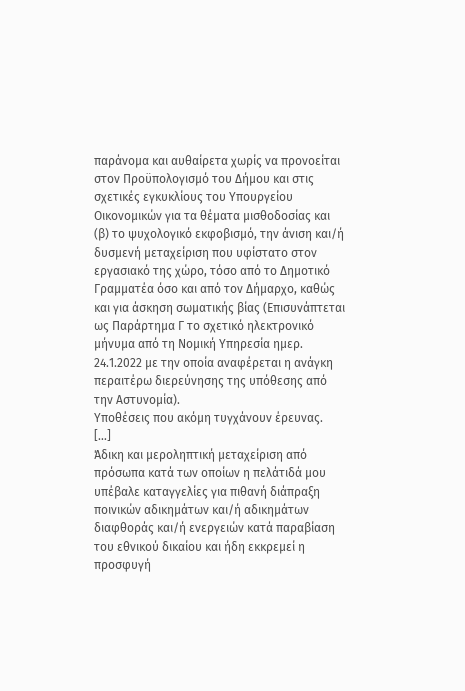παράνομα και αυθαίρετα χωρίς να προνοείται στον Προϋπολογισμό του Δήμου και στις σχετικές εγκυκλίους του Υπουργείου Οικονομικών για τα θέματα μισθοδοσίας και (β) το ψυχολογικό εκφοβισμό, την άνιση και/ή δυσμενή μεταχείριση που υφίστατο στον εργασιακό της χώρο, τόσο από το Δημοτικό Γραμματέα όσο και από τον Δήμαρχο, καθώς και για άσκηση σωματικής βίας (Επισυνάπτεται ως Παράρτημα Γ το σχετικό ηλεκτρονικό μήνυμα από τη Νομική Υπηρεσία ημερ. 24.1.2022 με την οποία αναφέρεται η ανάγκη περαιτέρω διερεύνησης της υπόθεσης από την Αστυνομία).
Υποθέσεις που ακόμη τυγχάνουν έρευνας.
[…]
Άδικη και μεροληπτική μεταχείριση από πρόσωπα κατά των οποίων η πελάτιδά μου υπέβαλε καταγγελίες για πιθανή διάπραξη ποινικών αδικημάτων και/ή αδικημάτων διαφθοράς και/ή ενεργειών κατά παραβίαση του εθνικού δικαίου και ήδη εκκρεμεί η προσφυγή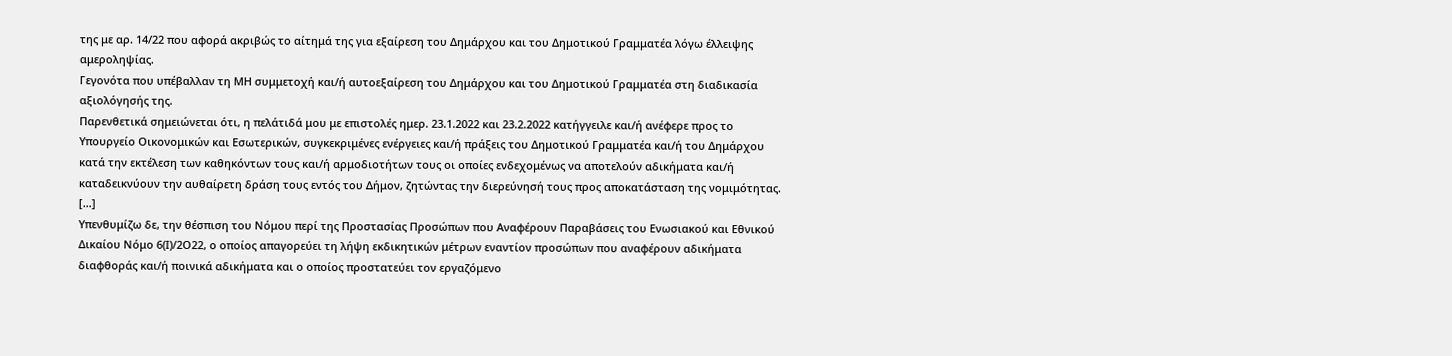της με αρ. 14/22 που αφορά ακριβώς το αίτημά της για εξαίρεση του Δημάρχου και του Δημοτικού Γραμματέα λόγω έλλειψης αμεροληψίας.
Γεγονότα που υπέβαλλαν τη ΜΗ συμμετοχή και/ή αυτοεξαίρεση του Δημάρχου και του Δημοτικού Γραμματέα στη διαδικασία αξιολόγησής της.
Παρενθετικά σημειώνεται ότι, η πελάτιδά μου με επιστολές ημερ. 23.1.2022 και 23.2.2022 κατήγγειλε και/ή ανέφερε προς το Υπουργείο Οικονομικών και Εσωτερικών, συγκεκριμένες ενέργειες και/ή πράξεις του Δημοτικού Γραμματέα και/ή του Δημάρχου κατά την εκτέλεση των καθηκόντων τους και/ή αρμοδιοτήτων τους οι οποίες ενδεχομένως να αποτελούν αδικήματα και/ή καταδεικνύουν την αυθαίρετη δράση τους εντός του Δήμον, ζητώντας την διερεύνησή τους προς αποκατάσταση της νομιμότητας.
[…]
Υπενθυμίζω δε, την θέσπιση του Νόμου περί της Προστασίας Προσώπων που Αναφέρουν Παραβάσεις του Ενωσιακού και Εθνικού Δικαίου Νόμο 6(Ι)/2Ο22, ο οποίος απαγορεύει τη λήψη εκδικητικών μέτρων εναντίον προσώπων που αναφέρουν αδικήματα διαφθοράς και/ή ποινικά αδικήματα και ο οποίος προστατεύει τον εργαζόμενο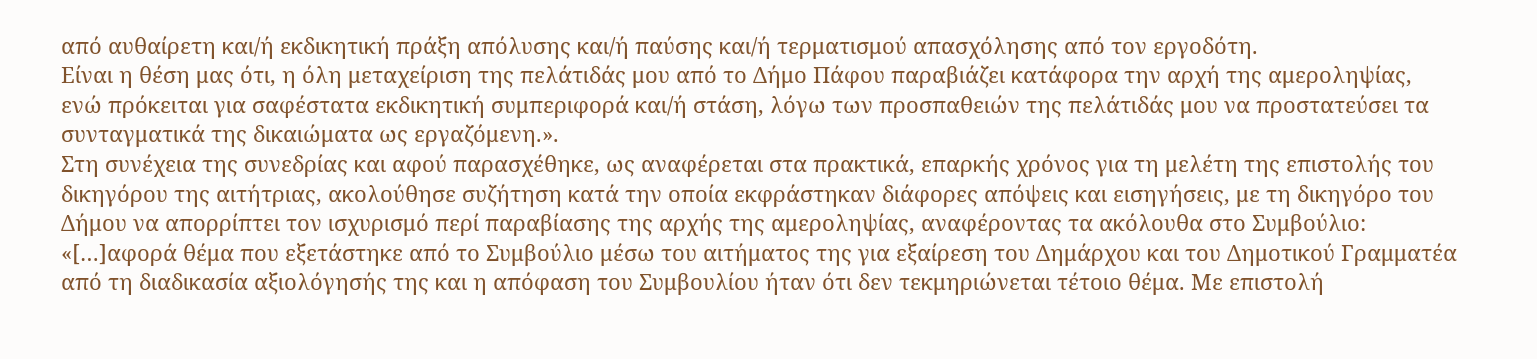από αυθαίρετη και/ή εκδικητική πράξη απόλυσης και/ή παύσης και/ή τερματισμού απασχόλησης από τον εργοδότη.
Είναι η θέση μας ότι, η όλη μεταχείριση της πελάτιδάς μου από το Δήμο Πάφου παραβιάζει κατάφορα την αρχή της αμεροληψίας, ενώ πρόκειται για σαφέστατα εκδικητική συμπεριφορά και/ή στάση, λόγω των προσπαθειών της πελάτιδάς μου να προστατεύσει τα συνταγματικά της δικαιώματα ως εργαζόμενη.».
Στη συνέχεια της συνεδρίας και αφού παρασχέθηκε, ως αναφέρεται στα πρακτικά, επαρκής χρόνος για τη μελέτη της επιστολής του δικηγόρου της αιτήτριας, ακολούθησε συζήτηση κατά την οποία εκφράστηκαν διάφορες απόψεις και εισηγήσεις, με τη δικηγόρο του Δήμου να απορρίπτει τον ισχυρισμό περί παραβίασης της αρχής της αμεροληψίας, αναφέροντας τα ακόλουθα στο Συμβούλιο:
«[…]αφορά θέμα που εξετάστηκε από το Συμβούλιο μέσω του αιτήματος της για εξαίρεση του Δημάρχου και του Δημοτικού Γραμματέα από τη διαδικασία αξιολόγησής της και η απόφαση του Συμβουλίου ήταν ότι δεν τεκμηριώνεται τέτοιο θέμα. Με επιστολή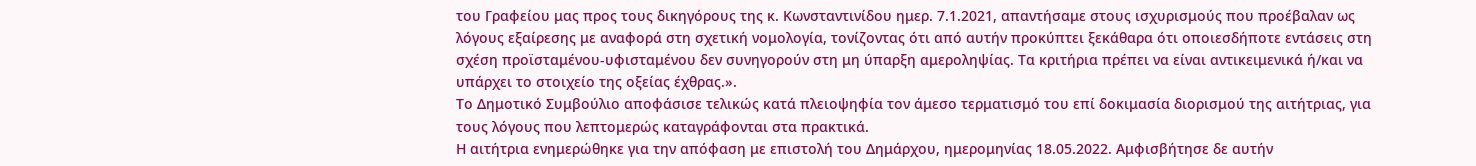του Γραφείου μας προς τους δικηγόρους της κ. Κωνσταντινίδου ημερ. 7.1.2021, απαντήσαμε στους ισχυρισμούς που προέβαλαν ως λόγους εξαίρεσης με αναφορά στη σχετική νομολογία, τονίζοντας ότι από αυτήν προκύπτει ξεκάθαρα ότι οποιεσδήποτε εντάσεις στη σχέση προϊσταμένου-υφισταμένου δεν συνηγορούν στη μη ύπαρξη αμεροληψίας. Τα κριτήρια πρέπει να είναι αντικειμενικά ή/και να υπάρχει το στοιχείο της οξείας έχθρας.».
Το Δημοτικό Συμβούλιο αποφάσισε τελικώς κατά πλειοψηφία τον άμεσο τερματισμό του επί δοκιμασία διορισμού της αιτήτριας, για τους λόγους που λεπτομερώς καταγράφονται στα πρακτικά.
Η αιτήτρια ενημερώθηκε για την απόφαση με επιστολή του Δημάρχου, ημερομηνίας 18.05.2022. Αμφισβήτησε δε αυτήν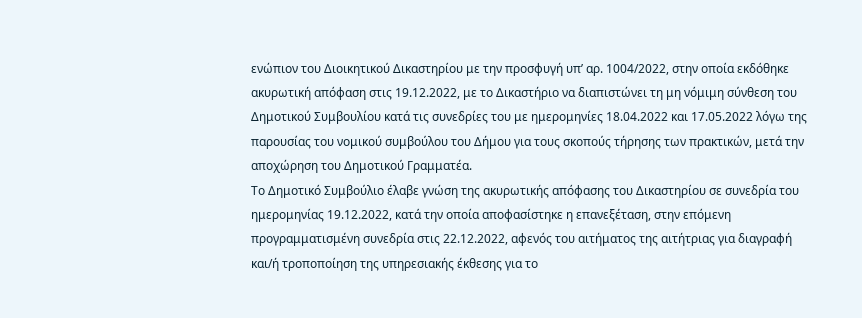ενώπιον του Διοικητικού Δικαστηρίου με την προσφυγή υπ’ αρ. 1004/2022, στην οποία εκδόθηκε ακυρωτική απόφαση στις 19.12.2022, με το Δικαστήριο να διαπιστώνει τη μη νόμιμη σύνθεση του Δημοτικού Συμβουλίου κατά τις συνεδρίες του με ημερομηνίες 18.04.2022 και 17.05.2022 λόγω της παρουσίας του νομικού συμβούλου του Δήμου για τους σκοπούς τήρησης των πρακτικών, μετά την αποχώρηση του Δημοτικού Γραμματέα.
Το Δημοτικό Συμβούλιο έλαβε γνώση της ακυρωτικής απόφασης του Δικαστηρίου σε συνεδρία του ημερομηνίας 19.12.2022, κατά την οποία αποφασίστηκε η επανεξέταση, στην επόμενη προγραμματισμένη συνεδρία στις 22.12.2022, αφενός του αιτήματος της αιτήτριας για διαγραφή και/ή τροποποίηση της υπηρεσιακής έκθεσης για το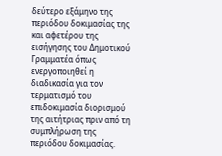δεύτερο εξάμηνο της περιόδου δοκιμασίας της και αφετέρου της εισήγησης του Δημοτικού Γραμματέα όπως ενεργοποιηθεί η διαδικασία για τον τερματισμό του επιδοκιμασία διορισμού της αιτήτριας πριν από τη συμπλήρωση της περιόδου δοκιμασίας.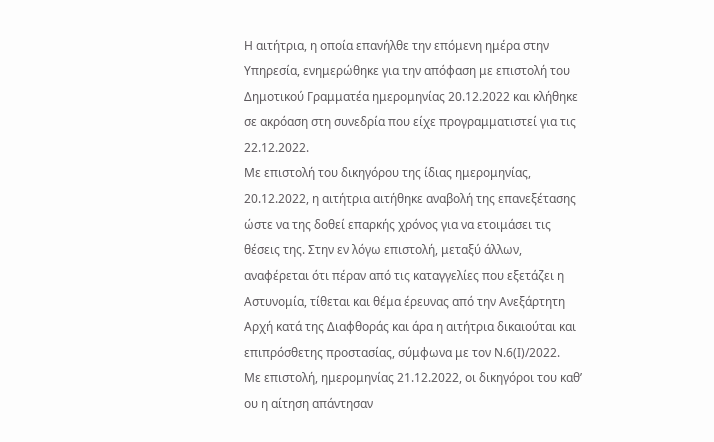Η αιτήτρια, η οποία επανήλθε την επόμενη ημέρα στην Υπηρεσία, ενημερώθηκε για την απόφαση με επιστολή του Δημοτικού Γραμματέα ημερομηνίας 20.12.2022 και κλήθηκε σε ακρόαση στη συνεδρία που είχε προγραμματιστεί για τις 22.12.2022.
Με επιστολή του δικηγόρου της ίδιας ημερομηνίας, 20.12.2022, η αιτήτρια αιτήθηκε αναβολή της επανεξέτασης ώστε να της δοθεί επαρκής χρόνος για να ετοιμάσει τις θέσεις της. Στην εν λόγω επιστολή, μεταξύ άλλων, αναφέρεται ότι πέραν από τις καταγγελίες που εξετάζει η Αστυνομία, τίθεται και θέμα έρευνας από την Ανεξάρτητη Αρχή κατά της Διαφθοράς και άρα η αιτήτρια δικαιούται και επιπρόσθετης προστασίας, σύμφωνα με τον Ν.6(Ι)/2022.
Με επιστολή, ημερομηνίας 21.12.2022, οι δικηγόροι του καθ’ ου η αίτηση απάντησαν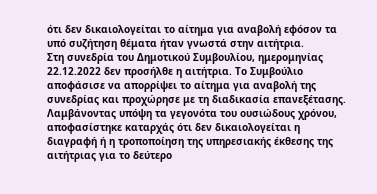ότι δεν δικαιολογείται το αίτημα για αναβολή εφόσον τα υπό συζήτηση θέματα ήταν γνωστά στην αιτήτρια.
Στη συνεδρία του Δημοτικού Συμβουλίου, ημερομηνίας 22.12.2022 δεν προσήλθε η αιτήτρια. Το Συμβούλιο αποφάσισε να απορρίψει το αίτημα για αναβολή της συνεδρίας και προχώρησε με τη διαδικασία επανεξέτασης. Λαμβάνοντας υπόψη τα γεγονότα του ουσιώδους χρόνου, αποφασίστηκε καταρχάς ότι δεν δικαιολογείται η διαγραφή ή η τροποποίηση της υπηρεσιακής έκθεσης της αιτήτριας για το δεύτερο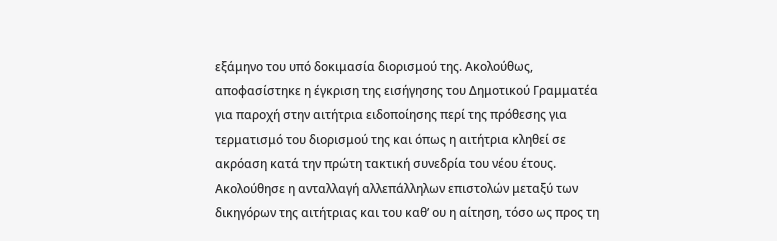εξάμηνο του υπό δοκιμασία διορισμού της. Ακολούθως, αποφασίστηκε η έγκριση της εισήγησης του Δημοτικού Γραμματέα για παροχή στην αιτήτρια ειδοποίησης περί της πρόθεσης για τερματισμό του διορισμού της και όπως η αιτήτρια κληθεί σε ακρόαση κατά την πρώτη τακτική συνεδρία του νέου έτους.
Ακολούθησε η ανταλλαγή αλλεπάλληλων επιστολών μεταξύ των δικηγόρων της αιτήτριας και του καθ’ ου η αίτηση, τόσο ως προς τη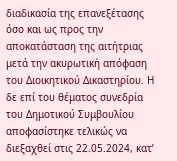διαδικασία της επανεξέτασης όσο και ως προς την αποκατάσταση της αιτήτριας μετά την ακυρωτική απόφαση του Διοικητικού Δικαστηρίου. Η δε επί του θέματος συνεδρία του Δημοτικού Συμβουλίου αποφασίστηκε τελικώς να διεξαχθεί στις 22.05.2024, κατ’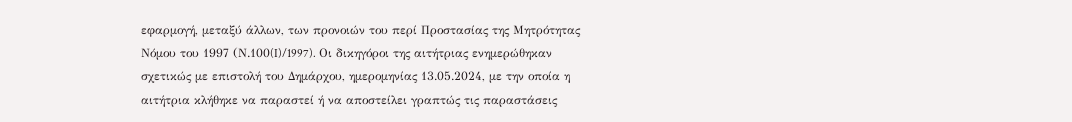εφαρμογή, μεταξύ άλλων, των προνοιών του περί Προστασίας της Μητρότητας Νόμου του 1997 (Ν.100(I)/1997). Οι δικηγόροι της αιτήτριας ενημερώθηκαν σχετικώς με επιστολή του Δημάρχου, ημερομηνίας 13.05.2024, με την οποία η αιτήτρια κλήθηκε να παραστεί ή να αποστείλει γραπτώς τις παραστάσεις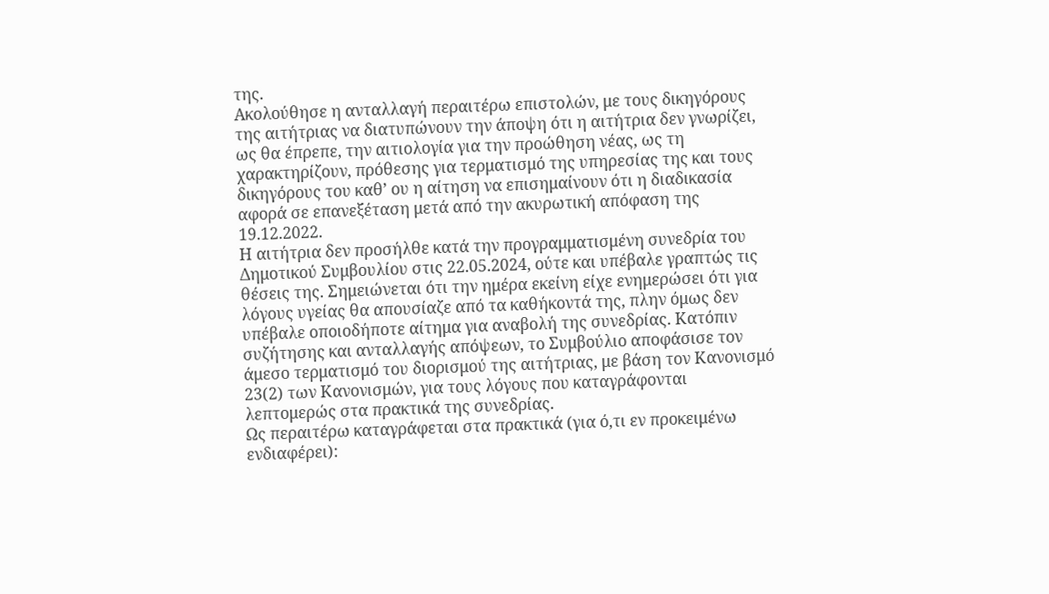της.
Ακολούθησε η ανταλλαγή περαιτέρω επιστολών, με τους δικηγόρους της αιτήτριας να διατυπώνουν την άποψη ότι η αιτήτρια δεν γνωρίζει, ως θα έπρεπε, την αιτιολογία για την προώθηση νέας, ως τη χαρακτηρίζουν, πρόθεσης για τερματισμό της υπηρεσίας της και τους δικηγόρους του καθ’ ου η αίτηση να επισημαίνουν ότι η διαδικασία αφορά σε επανεξέταση μετά από την ακυρωτική απόφαση της 19.12.2022.
Η αιτήτρια δεν προσήλθε κατά την προγραμματισμένη συνεδρία του Δημοτικού Συμβουλίου στις 22.05.2024, ούτε και υπέβαλε γραπτώς τις θέσεις της. Σημειώνεται ότι την ημέρα εκείνη είχε ενημερώσει ότι για λόγους υγείας θα απουσίαζε από τα καθήκοντά της, πλην όμως δεν υπέβαλε οποιοδήποτε αίτημα για αναβολή της συνεδρίας. Κατόπιν συζήτησης και ανταλλαγής απόψεων, το Συμβούλιο αποφάσισε τον άμεσο τερματισμό του διορισμού της αιτήτριας, με βάση τον Κανονισμό 23(2) των Κανονισμών, για τους λόγους που καταγράφονται λεπτομερώς στα πρακτικά της συνεδρίας.
Ως περαιτέρω καταγράφεται στα πρακτικά (για ό,τι εν προκειμένω ενδιαφέρει):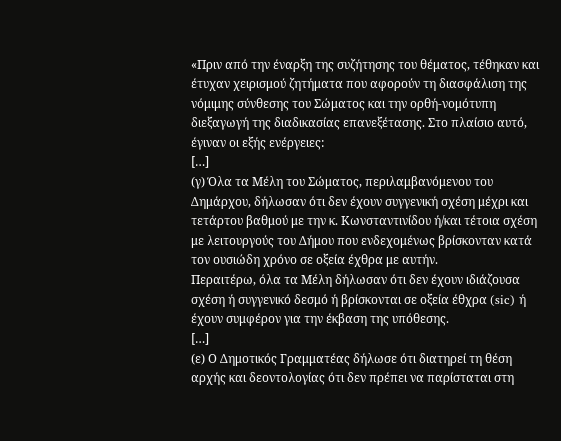«Πριν από την έναρξη της συζήτησης του θέματος, τέθηκαν και έτυχαν χειρισμού ζητήματα που αφορούν τη διασφάλιση της νόμιμης σύνθεσης του Σώματος και την ορθή-νομότυπη διεξαγωγή της διαδικασίας επανεξέτασης. Στο πλαίσιο αυτό, έγιναν οι εξής ενέργειες:
[…]
(γ) Όλα τα Μέλη του Σώματος, περιλαμβανόμενου του Δημάρχου, δήλωσαν ότι δεν έχουν συγγενική σχέση μέχρι και τετάρτου βαθμού με την κ. Κωνσταντινίδου ή/και τέτοια σχέση με λειτουργούς του Δήμου που ενδεχομένως βρίσκονταν κατά τον ουσιώδη χρόνο σε οξεία έχθρα με αυτήν.
Περαιτέρω, όλα τα Μέλη δήλωσαν ότι δεν έχουν ιδιάζουσα σχέση ή συγγενικό δεσμό ή βρίσκονται σε οξεία έθχρα (sic) ή έχουν συμφέρον για την έκβαση της υπόθεσης.
[…]
(ε) Ο Δημοτικός Γραμματέας δήλωσε ότι διατηρεί τη θέση αρχής και δεοντολογίας ότι δεν πρέπει να παρίσταται στη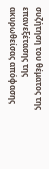συζήτηση του θέματος της επανεξέτασης της ακυρωθείσας απόφασης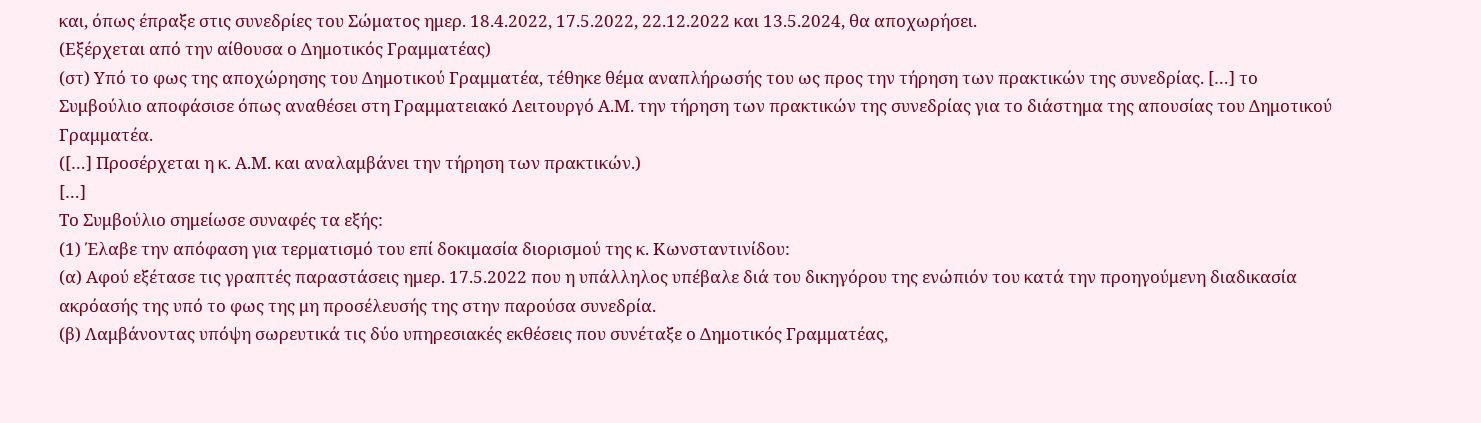και, όπως έπραξε στις συνεδρίες του Σώματος ημερ. 18.4.2022, 17.5.2022, 22.12.2022 και 13.5.2024, θα αποχωρήσει.
(Εξέρχεται από την αίθουσα ο Δημοτικός Γραμματέας)
(στ) Υπό το φως της αποχώρησης του Δημοτικού Γραμματέα, τέθηκε θέμα αναπλήρωσής του ως προς την τήρηση των πρακτικών της συνεδρίας. […] το Συμβούλιο αποφάσισε όπως αναθέσει στη Γραμματειακό Λειτουργό Α.Μ. την τήρηση των πρακτικών της συνεδρίας για το διάστημα της απουσίας του Δημοτικού Γραμματέα.
([…] Προσέρχεται η κ. Α.Μ. και αναλαμβάνει την τήρηση των πρακτικών.)
[…]
Το Συμβούλιο σημείωσε συναφές τα εξής:
(1) Έλαβε την απόφαση για τερματισμό του επί δοκιμασία διορισμού της κ. Κωνσταντινίδου:
(α) Αφού εξέτασε τις γραπτές παραστάσεις ημερ. 17.5.2022 που η υπάλληλος υπέβαλε διά του δικηγόρου της ενώπιόν του κατά την προηγούμενη διαδικασία ακρόασής της υπό το φως της μη προσέλευσής της στην παρούσα συνεδρία.
(β) Λαμβάνοντας υπόψη σωρευτικά τις δύο υπηρεσιακές εκθέσεις που συνέταξε ο Δημοτικός Γραμματέας,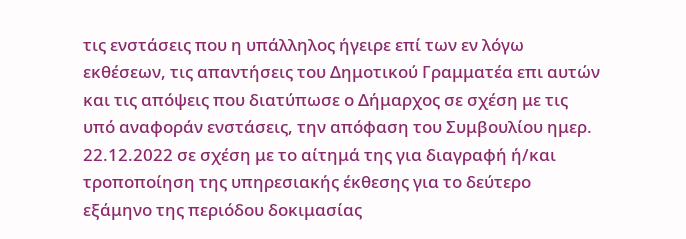τις ενστάσεις που η υπάλληλος ήγειρε επί των εν λόγω εκθέσεων, τις απαντήσεις του Δημοτικού Γραμματέα επι αυτών και τις απόψεις που διατύπωσε ο Δήμαρχος σε σχέση με τις υπό αναφοράν ενστάσεις, την απόφαση του Συμβουλίου ημερ. 22.12.2022 σε σχέση με το αίτημά της για διαγραφή ή/και τροποποίηση της υπηρεσιακής έκθεσης για το δεύτερο εξάμηνο της περιόδου δοκιμασίας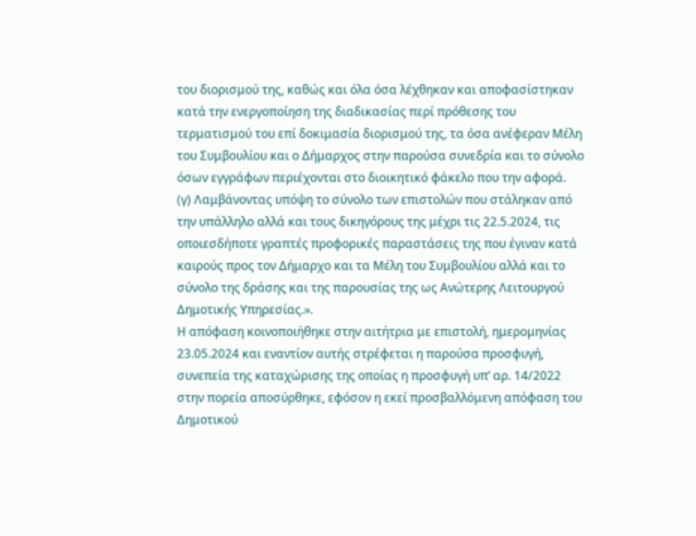του διορισμού της, καθώς και όλα όσα λέχθηκαν και αποφασίστηκαν κατά την ενεργοποίηση της διαδικασίας περί πρόθεσης του τερματισμού του επί δοκιμασία διορισμού της, τα όσα ανέφεραν Μέλη του Συμβουλίου και ο Δήμαρχος στην παρούσα συνεδρία και το σύνολο όσων εγγράφων περιέχονται στο διοικητικό φάκελο που την αφορά.
(γ) Λαμβάνοντας υπόψη το σύνολο των επιστολών που στάληκαν από την υπάλληλο αλλά και τους δικηγόρους της μέχρι τις 22.5.2024, τις οποιεσδήποτε γραπτές προφορικές παραστάσεις της που έγιναν κατά καιρούς προς τον Δήμαρχο και τα Μέλη του Συμβουλίου αλλά και το σύνολο της δράσης και της παρουσίας της ως Ανώτερης Λειτουργού Δημοτικής Υπηρεσίας.».
Η απόφαση κοινοποιήθηκε στην αιτήτρια με επιστολή, ημερομηνίας 23.05.2024 και εναντίον αυτής στρέφεται η παρούσα προσφυγή, συνεπεία της καταχώρισης της οποίας η προσφυγή υπ’ αρ. 14/2022 στην πορεία αποσύρθηκε, εφόσον η εκεί προσβαλλόμενη απόφαση του Δημοτικού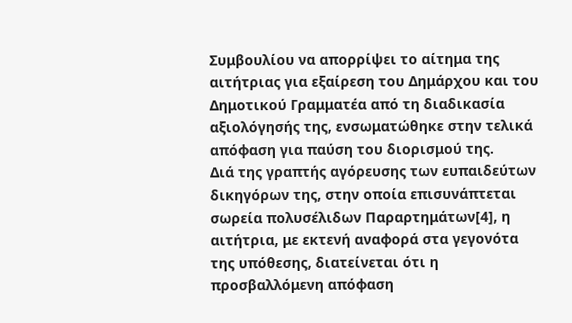Συμβουλίου να απορρίψει το αίτημα της αιτήτριας για εξαίρεση του Δημάρχου και του Δημοτικού Γραμματέα από τη διαδικασία αξιολόγησής της, ενσωματώθηκε στην τελικά απόφαση για παύση του διορισμού της.
Διά της γραπτής αγόρευσης των ευπαιδεύτων δικηγόρων της, στην οποία επισυνάπτεται σωρεία πολυσέλιδων Παραρτημάτων[4], η αιτήτρια, με εκτενή αναφορά στα γεγονότα της υπόθεσης, διατείνεται ότι η προσβαλλόμενη απόφαση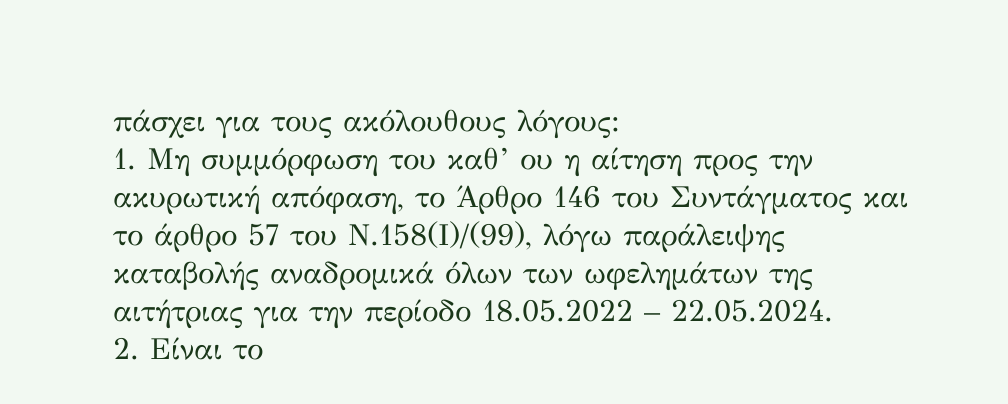πάσχει για τους ακόλουθους λόγους:
1. Μη συμμόρφωση του καθ’ ου η αίτηση προς την ακυρωτική απόφαση, το Άρθρο 146 του Συντάγματος και το άρθρο 57 του Ν.158(Ι)/(99), λόγω παράλειψης καταβολής αναδρομικά όλων των ωφελημάτων της αιτήτριας για την περίοδο 18.05.2022 – 22.05.2024.
2. Είναι το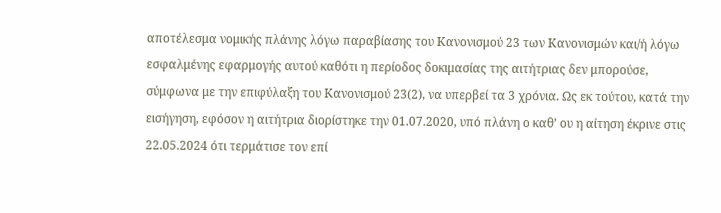αποτέλεσμα νομικής πλάνης λόγω παραβίασης του Κανονισμού 23 των Κανονισμών και/ή λόγω εσφαλμένης εφαρμογής αυτού καθότι η περίοδος δοκιμασίας της αιτήτριας δεν μπορούσε, σύμφωνα με την επιφύλαξη του Κανονισμού 23(2), να υπερβεί τα 3 χρόνια. Ως εκ τούτου, κατά την εισήγηση, εφόσον η αιτήτρια διορίστηκε την 01.07.2020, υπό πλάνη ο καθ’ ου η αίτηση έκρινε στις 22.05.2024 ότι τερμάτισε τον επί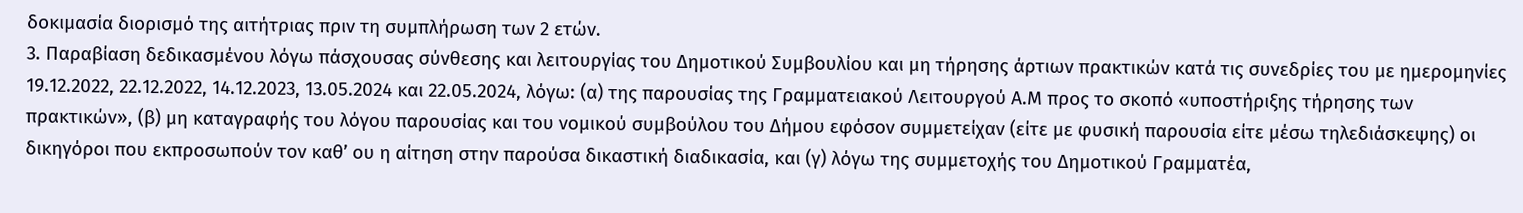δοκιμασία διορισμό της αιτήτριας πριν τη συμπλήρωση των 2 ετών.
3. Παραβίαση δεδικασμένου λόγω πάσχουσας σύνθεσης και λειτουργίας του Δημοτικού Συμβουλίου και μη τήρησης άρτιων πρακτικών κατά τις συνεδρίες του με ημερομηνίες 19.12.2022, 22.12.2022, 14.12.2023, 13.05.2024 και 22.05.2024, λόγω: (α) της παρουσίας της Γραμματειακού Λειτουργού Α.Μ προς το σκοπό «υποστήριξης τήρησης των πρακτικών», (β) μη καταγραφής του λόγου παρουσίας και του νομικού συμβούλου του Δήμου εφόσον συμμετείχαν (είτε με φυσική παρουσία είτε μέσω τηλεδιάσκεψης) οι δικηγόροι που εκπροσωπούν τον καθ’ ου η αίτηση στην παρούσα δικαστική διαδικασία, και (γ) λόγω της συμμετοχής του Δημοτικού Γραμματέα,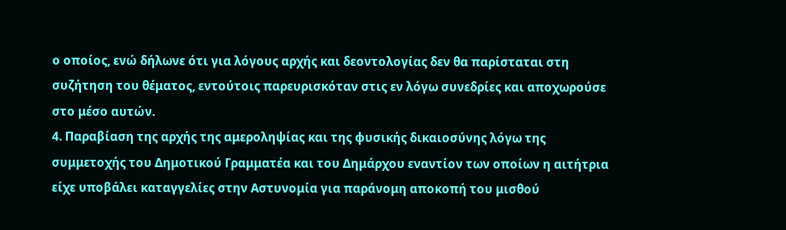ο οποίος, ενώ δήλωνε ότι για λόγους αρχής και δεοντολογίας δεν θα παρίσταται στη συζήτηση του θέματος, εντούτοις παρευρισκόταν στις εν λόγω συνεδρίες και αποχωρούσε στο μέσο αυτών.
4. Παραβίαση της αρχής της αμεροληψίας και της φυσικής δικαιοσύνης λόγω της συμμετοχής του Δημοτικού Γραμματέα και του Δημάρχου εναντίον των οποίων η αιτήτρια είχε υποβάλει καταγγελίες στην Αστυνομία για παράνομη αποκοπή του μισθού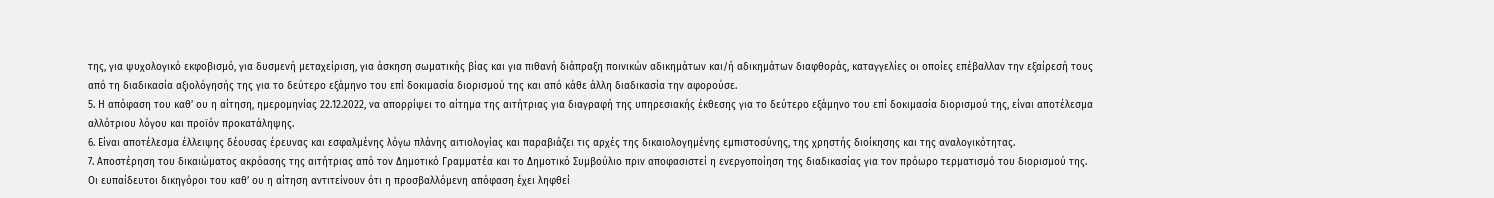της, για ψυχολογικό εκφοβισμό, για δυσμενή μεταχείριση, για άσκηση σωματικής βίας και για πιθανή διάπραξη ποινικών αδικημάτων και/ή αδικημάτων διαφθοράς, καταγγελίες οι οποίες επέβαλλαν την εξαίρεσή τους από τη διαδικασία αξιολόγησής της για το δεύτερο εξάμηνο του επί δοκιμασία διορισμού της και από κάθε άλλη διαδικασία την αφορούσε.
5. Η απόφαση του καθ’ ου η αίτηση, ημερομηνίας 22.12.2022, να απορρίψει το αίτημα της αιτήτριας για διαγραφή της υπηρεσιακής έκθεσης για το δεύτερο εξάμηνο του επί δοκιμασία διορισμού της, είναι αποτέλεσμα αλλότριου λόγου και προϊόν προκατάληψης.
6. Είναι αποτέλεσμα έλλειψης δέουσας έρευνας και εσφαλμένης λόγω πλάνης αιτιολογίας και παραβιάζει τις αρχές της δικαιολογημένης εμπιστοσύνης, της χρηστής διοίκησης και της αναλογικότητας.
7. Αποστέρηση του δικαιώματος ακρόασης της αιτήτριας από τον Δημοτικό Γραμματέα και το Δημοτικό Συμβούλιο πριν αποφασιστεί η ενεργοποίηση της διαδικασίας για τον πρόωρο τερματισμό του διορισμού της.
Οι ευπαίδευτοι δικηγόροι του καθ’ ου η αίτηση αντιτείνουν ότι η προσβαλλόμενη απόφαση έχει ληφθεί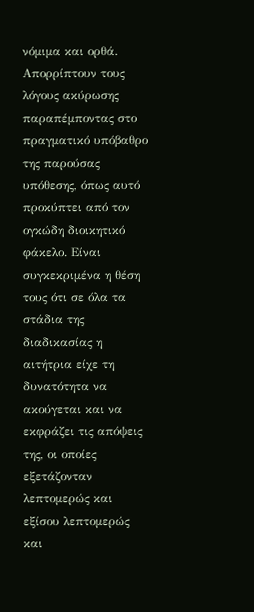νόμιμα και ορθά. Απορρίπτουν τους λόγους ακύρωσης παραπέμποντας στο πραγματικό υπόβαθρο της παρούσας υπόθεσης, όπως αυτό προκύπτει από τον ογκώδη διοικητικό φάκελο. Είναι συγκεκριμένα η θέση τους ότι σε όλα τα στάδια της διαδικασίας η αιτήτρια είχε τη δυνατότητα να ακούγεται και να εκφράζει τις απόψεις της, οι οποίες εξετάζονταν λεπτομερώς και εξίσου λεπτομερώς και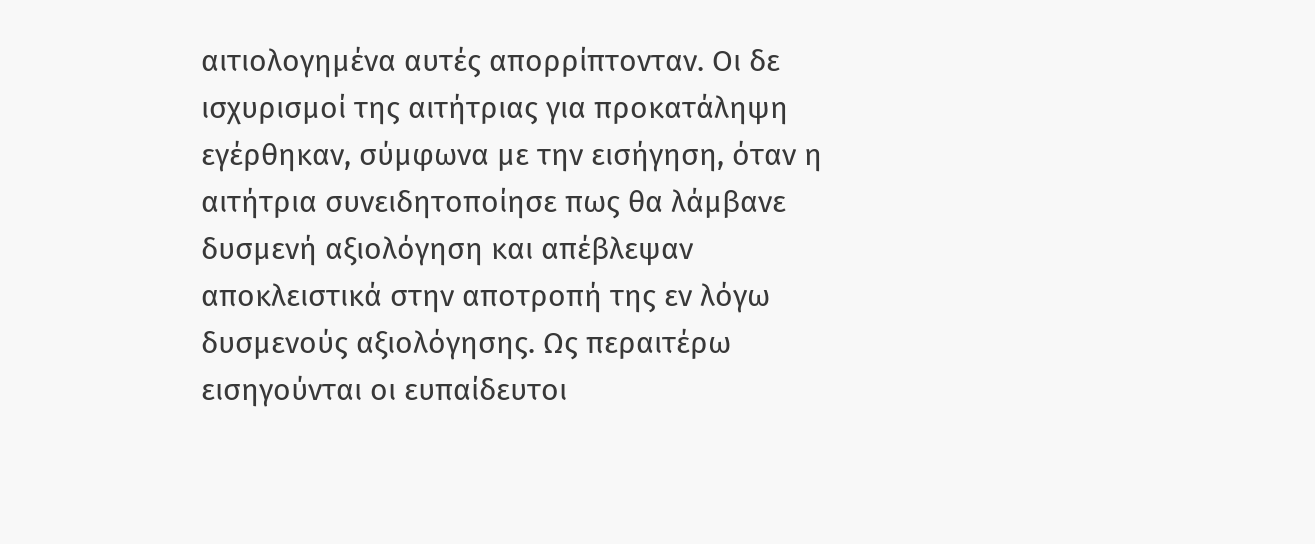αιτιολογημένα αυτές απορρίπτονταν. Οι δε ισχυρισμοί της αιτήτριας για προκατάληψη εγέρθηκαν, σύμφωνα με την εισήγηση, όταν η αιτήτρια συνειδητοποίησε πως θα λάμβανε δυσμενή αξιολόγηση και απέβλεψαν αποκλειστικά στην αποτροπή της εν λόγω δυσμενούς αξιολόγησης. Ως περαιτέρω εισηγούνται οι ευπαίδευτοι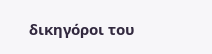δικηγόροι του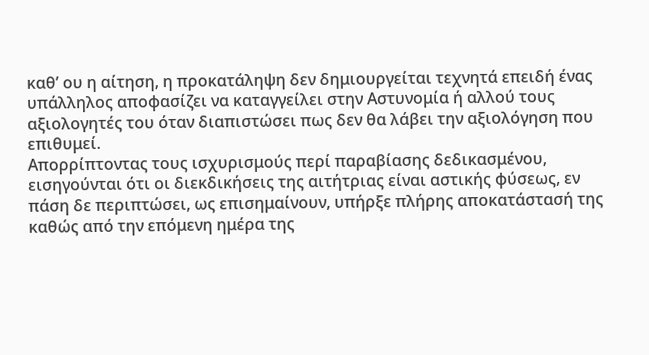καθ’ ου η αίτηση, η προκατάληψη δεν δημιουργείται τεχνητά επειδή ένας υπάλληλος αποφασίζει να καταγγείλει στην Αστυνομία ή αλλού τους αξιολογητές του όταν διαπιστώσει πως δεν θα λάβει την αξιολόγηση που επιθυμεί.
Απορρίπτοντας τους ισχυρισμούς περί παραβίασης δεδικασμένου, εισηγούνται ότι οι διεκδικήσεις της αιτήτριας είναι αστικής φύσεως, εν πάση δε περιπτώσει, ως επισημαίνουν, υπήρξε πλήρης αποκατάστασή της καθώς από την επόμενη ημέρα της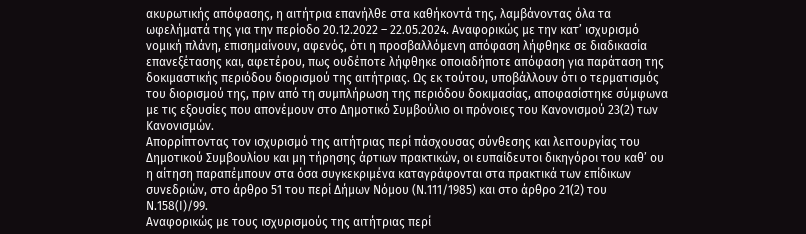ακυρωτικής απόφασης, η αιτήτρια επανήλθε στα καθήκοντά της, λαμβάνοντας όλα τα ωφελήματά της για την περίοδο 20.12.2022 – 22.05.2024. Αναφορικώς με την κατ’ ισχυρισμό νομική πλάνη, επισημαίνουν, αφενός, ότι η προσβαλλόμενη απόφαση λήφθηκε σε διαδικασία επανεξέτασης και, αφετέρου, πως ουδέποτε λήφθηκε οποιαδήποτε απόφαση για παράταση της δοκιμαστικής περιόδου διορισμού της αιτήτριας. Ως εκ τούτου, υποβάλλουν ότι ο τερματισμός του διορισμού της, πριν από τη συμπλήρωση της περιόδου δοκιμασίας, αποφασίστηκε σύμφωνα με τις εξουσίες που απονέμουν στο Δημοτικό Συμβούλιο οι πρόνοιες του Κανονισμού 23(2) των Κανονισμών.
Απορρίπτοντας τον ισχυρισμό της αιτήτριας περί πάσχουσας σύνθεσης και λειτουργίας του Δημοτικού Συμβουλίου και μη τήρησης άρτιων πρακτικών, οι ευπαίδευτοι δικηγόροι του καθ’ ου η αίτηση παραπέμπουν στα όσα συγκεκριμένα καταγράφονται στα πρακτικά των επίδικων συνεδριών, στο άρθρο 51 του περί Δήμων Νόμου (Ν.111/1985) και στο άρθρο 21(2) του Ν.158(Ι)/99.
Αναφορικώς με τους ισχυρισμούς της αιτήτριας περί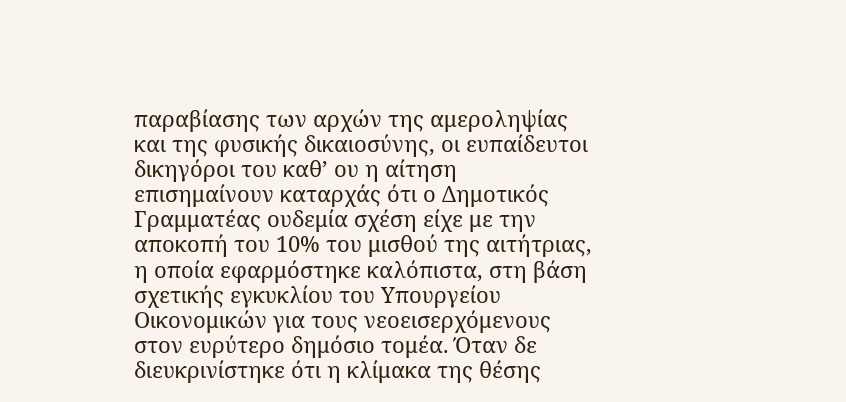παραβίασης των αρχών της αμεροληψίας και της φυσικής δικαιοσύνης, οι ευπαίδευτοι δικηγόροι του καθ’ ου η αίτηση επισημαίνουν καταρχάς ότι ο Δημοτικός Γραμματέας ουδεμία σχέση είχε με την αποκοπή του 10% του μισθού της αιτήτριας, η οποία εφαρμόστηκε καλόπιστα, στη βάση σχετικής εγκυκλίου του Υπουργείου Οικονομικών για τους νεοεισερχόμενους στον ευρύτερο δημόσιο τομέα. Όταν δε διευκρινίστηκε ότι η κλίμακα της θέσης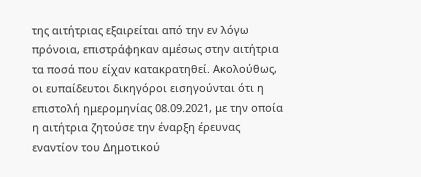της αιτήτριας εξαιρείται από την εν λόγω πρόνοια, επιστράφηκαν αμέσως στην αιτήτρια τα ποσά που είχαν κατακρατηθεί. Ακολούθως, οι ευπαίδευτοι δικηγόροι εισηγούνται ότι η επιστολή ημερομηνίας 08.09.2021, με την οποία η αιτήτρια ζητούσε την έναρξη έρευνας εναντίον του Δημοτικού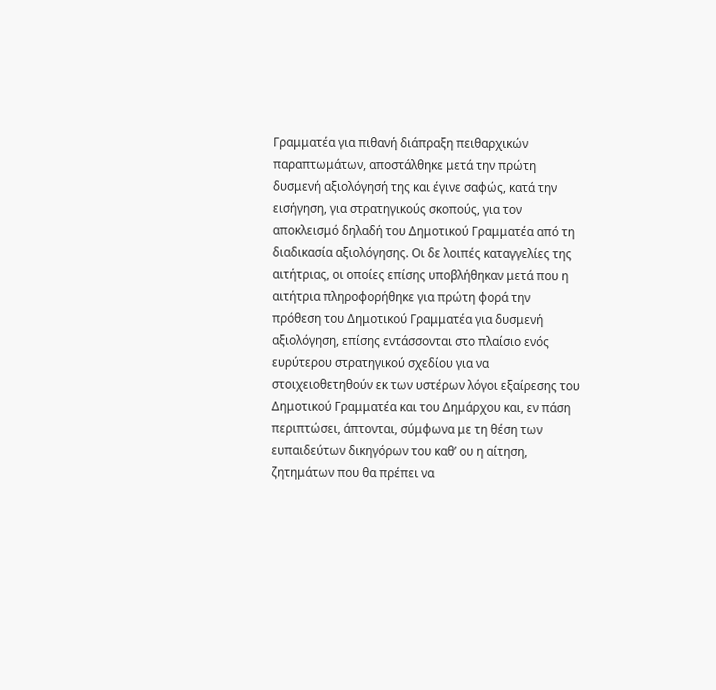Γραμματέα για πιθανή διάπραξη πειθαρχικών παραπτωμάτων, αποστάλθηκε μετά την πρώτη δυσμενή αξιολόγησή της και έγινε σαφώς, κατά την εισήγηση, για στρατηγικούς σκοπούς, για τον αποκλεισμό δηλαδή του Δημοτικού Γραμματέα από τη διαδικασία αξιολόγησης. Οι δε λοιπές καταγγελίες της αιτήτριας, οι οποίες επίσης υποβλήθηκαν μετά που η αιτήτρια πληροφορήθηκε για πρώτη φορά την πρόθεση του Δημοτικού Γραμματέα για δυσμενή αξιολόγηση, επίσης εντάσσονται στο πλαίσιο ενός ευρύτερου στρατηγικού σχεδίου για να στοιχειοθετηθούν εκ των υστέρων λόγοι εξαίρεσης του Δημοτικού Γραμματέα και του Δημάρχου και, εν πάση περιπτώσει, άπτονται, σύμφωνα με τη θέση των ευπαιδεύτων δικηγόρων του καθ’ ου η αίτηση, ζητημάτων που θα πρέπει να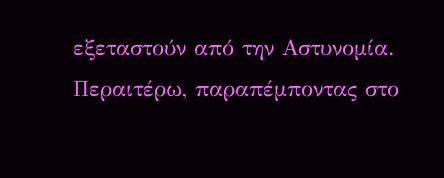εξεταστούν από την Αστυνομία. Περαιτέρω, παραπέμποντας στο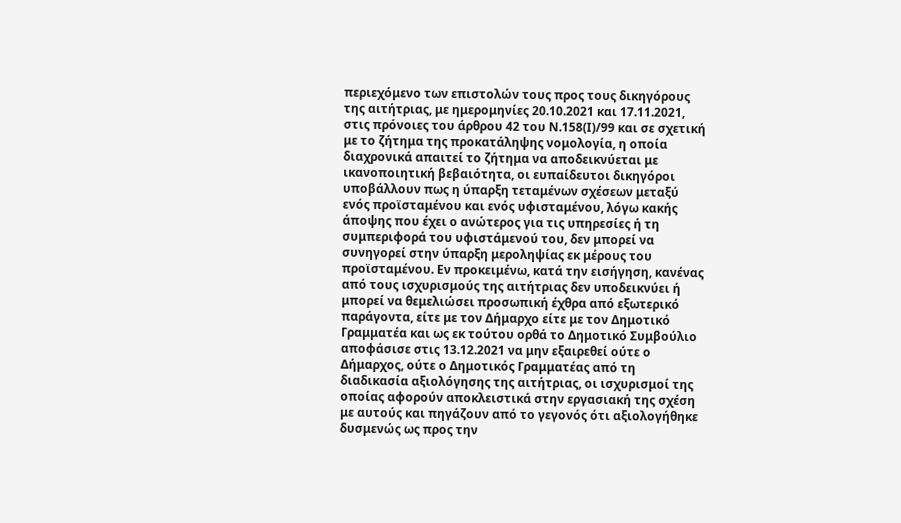περιεχόμενο των επιστολών τους προς τους δικηγόρους της αιτήτριας, με ημερομηνίες 20.10.2021 και 17.11.2021, στις πρόνοιες του άρθρου 42 του Ν.158(Ι)/99 και σε σχετική με το ζήτημα της προκατάληψης νομολογία, η οποία διαχρονικά απαιτεί το ζήτημα να αποδεικνύεται με ικανοποιητική βεβαιότητα, οι ευπαίδευτοι δικηγόροι υποβάλλουν πως η ύπαρξη τεταμένων σχέσεων μεταξύ ενός προϊσταμένου και ενός υφισταμένου, λόγω κακής άποψης που έχει ο ανώτερος για τις υπηρεσίες ή τη συμπεριφορά του υφιστάμενού του, δεν μπορεί να συνηγορεί στην ύπαρξη μεροληψίας εκ μέρους του προϊσταμένου. Εν προκειμένω, κατά την εισήγηση, κανένας από τους ισχυρισμούς της αιτήτριας δεν υποδεικνύει ή μπορεί να θεμελιώσει προσωπική έχθρα από εξωτερικό παράγοντα, είτε με τον Δήμαρχο είτε με τον Δημοτικό Γραμματέα και ως εκ τούτου ορθά το Δημοτικό Συμβούλιο αποφάσισε στις 13.12.2021 να μην εξαιρεθεί ούτε ο Δήμαρχος, ούτε ο Δημοτικός Γραμματέας από τη διαδικασία αξιολόγησης της αιτήτριας, οι ισχυρισμοί της οποίας αφορούν αποκλειστικά στην εργασιακή της σχέση με αυτούς και πηγάζουν από το γεγονός ότι αξιολογήθηκε δυσμενώς ως προς την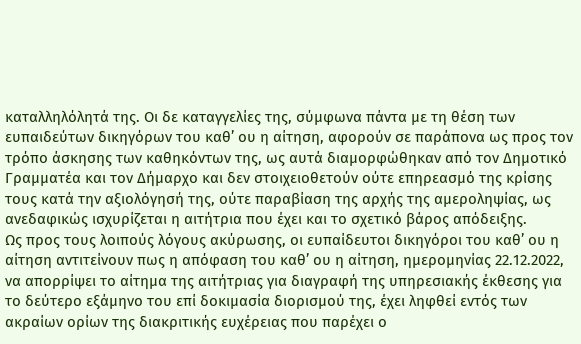καταλληλόλητά της. Οι δε καταγγελίες της, σύμφωνα πάντα με τη θέση των ευπαιδεύτων δικηγόρων του καθ’ ου η αίτηση, αφορούν σε παράπονα ως προς τον τρόπο άσκησης των καθηκόντων της, ως αυτά διαμορφώθηκαν από τον Δημοτικό Γραμματέα και τον Δήμαρχο και δεν στοιχειοθετούν ούτε επηρεασμό της κρίσης τους κατά την αξιολόγησή της, ούτε παραβίαση της αρχής της αμεροληψίας, ως ανεδαφικώς ισχυρίζεται η αιτήτρια που έχει και το σχετικό βάρος απόδειξης.
Ως προς τους λοιπούς λόγους ακύρωσης, οι ευπαίδευτοι δικηγόροι του καθ’ ου η αίτηση αντιτείνουν πως η απόφαση του καθ’ ου η αίτηση, ημερομηνίας 22.12.2022, να απορρίψει το αίτημα της αιτήτριας για διαγραφή της υπηρεσιακής έκθεσης για το δεύτερο εξάμηνο του επί δοκιμασία διορισμού της, έχει ληφθεί εντός των ακραίων ορίων της διακριτικής ευχέρειας που παρέχει ο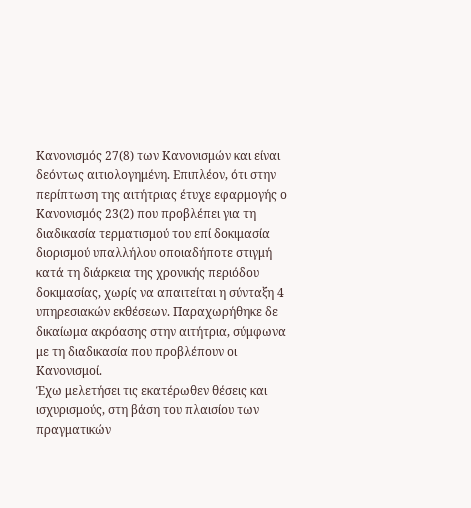Κανονισμός 27(8) των Κανονισμών και είναι δεόντως αιτιολογημένη. Επιπλέον, ότι στην περίπτωση της αιτήτριας έτυχε εφαρμογής ο Κανονισμός 23(2) που προβλέπει για τη διαδικασία τερματισμού του επί δοκιμασία διορισμού υπαλλήλου οποιαδήποτε στιγμή κατά τη διάρκεια της χρονικής περιόδου δοκιμασίας, χωρίς να απαιτείται η σύνταξη 4 υπηρεσιακών εκθέσεων. Παραχωρήθηκε δε δικαίωμα ακρόασης στην αιτήτρια, σύμφωνα με τη διαδικασία που προβλέπουν οι Κανονισμοί.
Έχω μελετήσει τις εκατέρωθεν θέσεις και ισχυρισμούς, στη βάση του πλαισίου των πραγματικών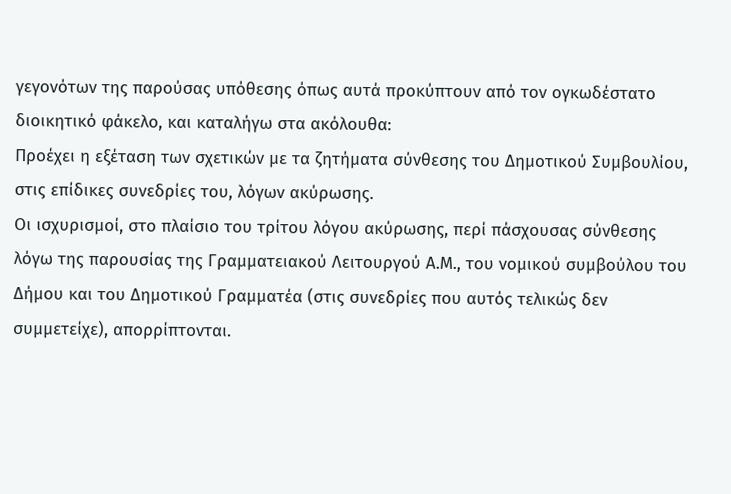γεγονότων της παρούσας υπόθεσης όπως αυτά προκύπτουν από τον ογκωδέστατο διοικητικό φάκελο, και καταλήγω στα ακόλουθα:
Προέχει η εξέταση των σχετικών με τα ζητήματα σύνθεσης του Δημοτικού Συμβουλίου, στις επίδικες συνεδρίες του, λόγων ακύρωσης.
Οι ισχυρισμοί, στο πλαίσιο του τρίτου λόγου ακύρωσης, περί πάσχουσας σύνθεσης λόγω της παρουσίας της Γραμματειακού Λειτουργού Α.Μ., του νομικού συμβούλου του Δήμου και του Δημοτικού Γραμματέα (στις συνεδρίες που αυτός τελικώς δεν συμμετείχε), απορρίπτονται.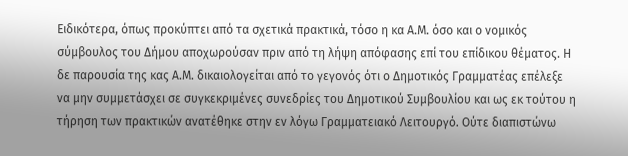Ειδικότερα, όπως προκύπτει από τα σχετικά πρακτικά, τόσο η κα Α.Μ. όσο και ο νομικός σύμβουλος του Δήμου αποχωρούσαν πριν από τη λήψη απόφασης επί του επίδικου θέματος. Η δε παρουσία της κας Α.Μ. δικαιολογείται από το γεγονός ότι ο Δημοτικός Γραμματέας επέλεξε να μην συμμετάσχει σε συγκεκριμένες συνεδρίες του Δημοτικού Συμβουλίου και ως εκ τούτου η τήρηση των πρακτικών ανατέθηκε στην εν λόγω Γραμματειακό Λειτουργό. Ούτε διαπιστώνω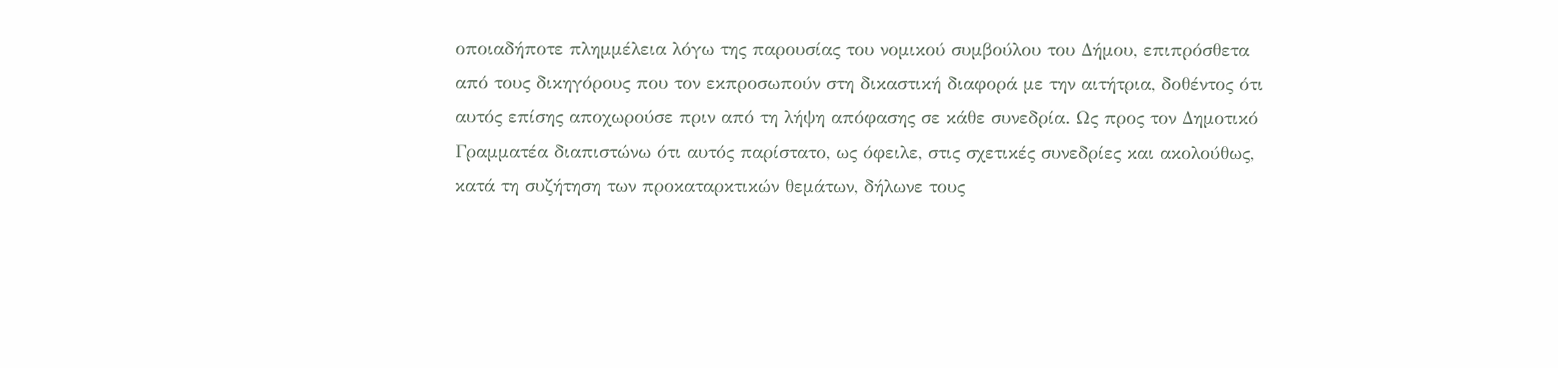οποιαδήποτε πλημμέλεια λόγω της παρουσίας του νομικού συμβούλου του Δήμου, επιπρόσθετα από τους δικηγόρους που τον εκπροσωπούν στη δικαστική διαφορά με την αιτήτρια, δοθέντος ότι αυτός επίσης αποχωρούσε πριν από τη λήψη απόφασης σε κάθε συνεδρία. Ως προς τον Δημοτικό Γραμματέα διαπιστώνω ότι αυτός παρίστατο, ως όφειλε, στις σχετικές συνεδρίες και ακολούθως, κατά τη συζήτηση των προκαταρκτικών θεμάτων, δήλωνε τους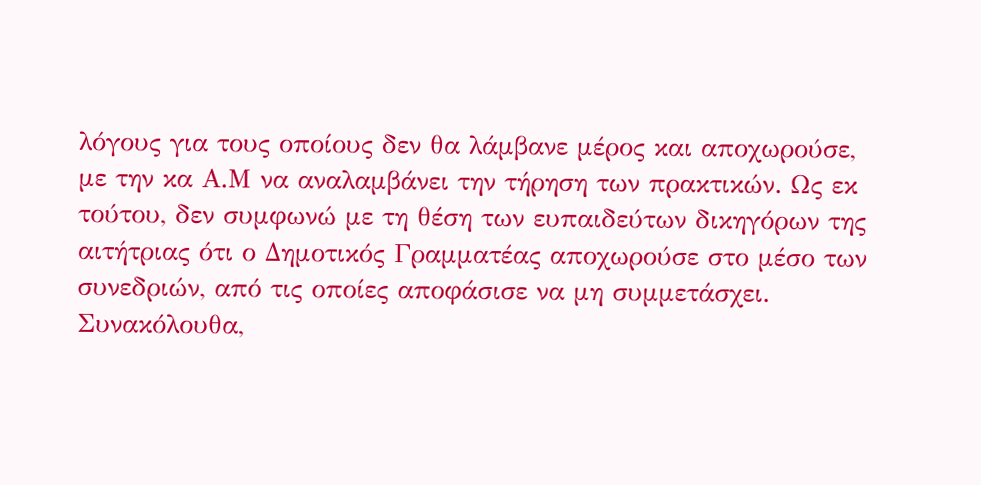λόγους για τους οποίους δεν θα λάμβανε μέρος και αποχωρούσε, με την κα Α.Μ να αναλαμβάνει την τήρηση των πρακτικών. Ως εκ τούτου, δεν συμφωνώ με τη θέση των ευπαιδεύτων δικηγόρων της αιτήτριας ότι ο Δημοτικός Γραμματέας αποχωρούσε στο μέσο των συνεδριών, από τις οποίες αποφάσισε να μη συμμετάσχει. Συνακόλουθα,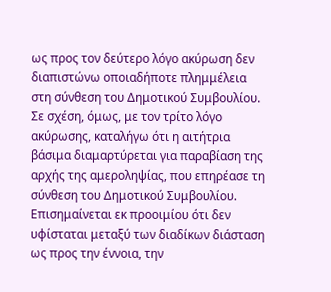ως προς τον δεύτερο λόγο ακύρωση δεν διαπιστώνω οποιαδήποτε πλημμέλεια στη σύνθεση του Δημοτικού Συμβουλίου.
Σε σχέση, όμως, με τον τρίτο λόγο ακύρωσης, καταλήγω ότι η αιτήτρια βάσιμα διαμαρτύρεται για παραβίαση της αρχής της αμεροληψίας, που επηρέασε τη σύνθεση του Δημοτικού Συμβουλίου.
Επισημαίνεται εκ προοιμίου ότι δεν υφίσταται μεταξύ των διαδίκων διάσταση ως προς την έννοια, την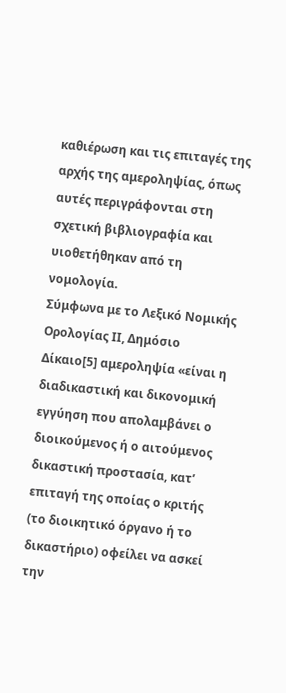καθιέρωση και τις επιταγές της αρχής της αμεροληψίας, όπως αυτές περιγράφονται στη σχετική βιβλιογραφία και υιοθετήθηκαν από τη νομολογία.
Σύμφωνα με το Λεξικό Νομικής Ορολογίας ΙΙ, Δημόσιο Δίκαιο[5] αμεροληψία «είναι η διαδικαστική και δικονομική εγγύηση που απολαμβάνει ο διοικούμενος ή ο αιτούμενος δικαστική προστασία, κατ’ επιταγή της οποίας ο κριτής (το διοικητικό όργανο ή το δικαστήριο) οφείλει να ασκεί την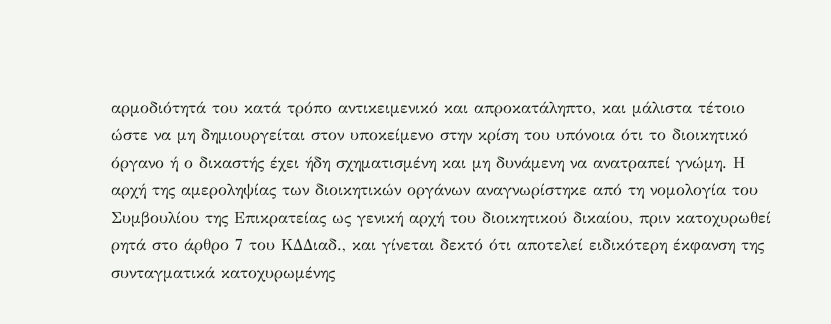αρμοδιότητά του κατά τρόπο αντικειμενικό και απροκατάληπτο, και μάλιστα τέτοιο ώστε να μη δημιουργείται στον υποκείμενο στην κρίση του υπόνοια ότι το διοικητικό όργανο ή ο δικαστής έχει ήδη σχηματισμένη και μη δυνάμενη να ανατραπεί γνώμη. Η αρχή της αμεροληψίας των διοικητικών οργάνων αναγνωρίστηκε από τη νομολογία του Συμβουλίου της Επικρατείας ως γενική αρχή του διοικητικού δικαίου, πριν κατοχυρωθεί ρητά στο άρθρο 7 του ΚΔΔιαδ., και γίνεται δεκτό ότι αποτελεί ειδικότερη έκφανση της συνταγματικά κατοχυρωμένης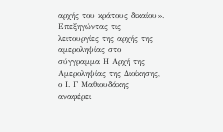αρχής του κράτους δικαίου».
Επεξηγώντας τις λειτουργίες της αρχής της αμεροληψίας στο σύγγραμμα Η Αρχή της Αμεροληψίας της Διοίκησης, ο Ι. Γ Μαθιουδάκης αναφέρει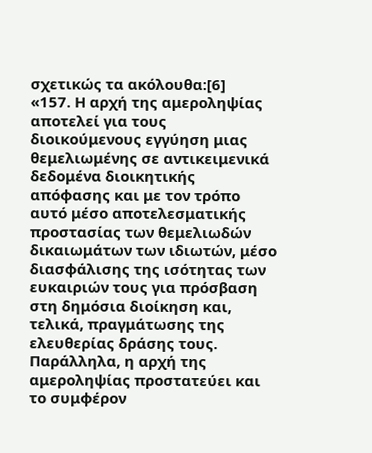σχετικώς τα ακόλουθα:[6]
«157. Η αρχή της αμεροληψίας αποτελεί για τους διοικούμενους εγγύηση μιας θεμελιωμένης σε αντικειμενικά δεδομένα διοικητικής απόφασης και με τον τρόπο αυτό μέσο αποτελεσματικής προστασίας των θεμελιωδών δικαιωμάτων των ιδιωτών, μέσο διασφάλισης της ισότητας των ευκαιριών τους για πρόσβαση στη δημόσια διοίκηση και, τελικά, πραγμάτωσης της ελευθερίας δράσης τους. Παράλληλα, η αρχή της αμεροληψίας προστατεύει και το συμφέρον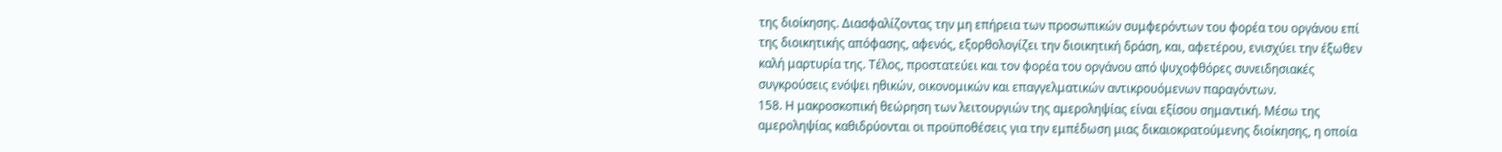της διοίκησης. Διασφαλίζοντας την μη επήρεια των προσωπικών συμφερόντων του φορέα του οργάνου επί της διοικητικής απόφασης, αφενός, εξορθολογίζει την διοικητική δράση, και, αφετέρου, ενισχύει την έξωθεν καλή μαρτυρία της. Τέλος, προστατεύει και τον φορέα του οργάνου από ψυχοφθόρες συνειδησιακές συγκρούσεις ενόψει ηθικών, οικονομικών και επαγγελματικών αντικρουόμενων παραγόντων.
158. Η μακροσκοπική θεώρηση των λειτουργιών της αμεροληψίας είναι εξίσου σημαντική. Μέσω της αμεροληψίας καθιδρύονται οι προϋποθέσεις για την εμπέδωση μιας δικαιοκρατούμενης διοίκησης, η οποία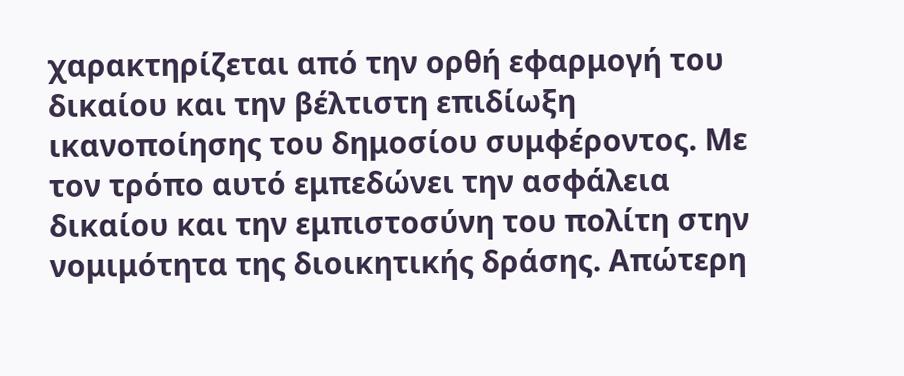χαρακτηρίζεται από την ορθή εφαρμογή του δικαίου και την βέλτιστη επιδίωξη ικανοποίησης του δημοσίου συμφέροντος. Με τον τρόπο αυτό εμπεδώνει την ασφάλεια δικαίου και την εμπιστοσύνη του πολίτη στην νομιμότητα της διοικητικής δράσης. Απώτερη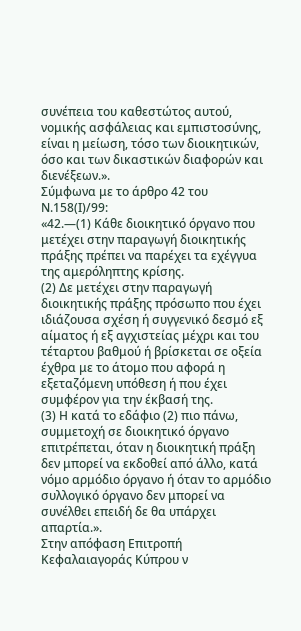συνέπεια του καθεστώτος αυτού, νομικής ασφάλειας και εμπιστοσύνης, είναι η μείωση, τόσο των διοικητικών, όσο και των δικαστικών διαφορών και διενέξεων.».
Σύμφωνα με το άρθρο 42 του Ν.158(Ι)/99:
«42.—(1) Κάθε διοικητικό όργανο που μετέχει στην παραγωγή διοικητικής πράξης πρέπει να παρέχει τα εχέγγυα της αμερόληπτης κρίσης.
(2) Δε μετέχει στην παραγωγή διοικητικής πράξης πρόσωπο που έχει ιδιάζουσα σχέση ή συγγενικό δεσμό εξ αίματος ή εξ αγχιστείας μέχρι και του τέταρτου βαθμού ή βρίσκεται σε οξεία έχθρα με το άτομο που αφορά η εξεταζόμενη υπόθεση ή που έχει συμφέρον για την έκβασή της.
(3) Η κατά το εδάφιο (2) πιο πάνω, συμμετοχή σε διοικητικό όργανο επιτρέπεται, όταν η διοικητική πράξη δεν μπορεί να εκδοθεί από άλλο, κατά νόμο αρμόδιο όργανο ή όταν το αρμόδιο συλλογικό όργανο δεν μπορεί να συνέλθει επειδή δε θα υπάρχει απαρτία.».
Στην απόφαση Επιτροπή Κεφαλαιαγοράς Κύπρου ν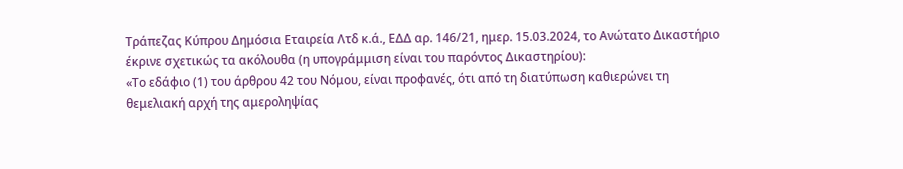Τράπεζας Κύπρου Δημόσια Εταιρεία Λτδ κ.ά., ΕΔΔ αρ. 146/21, ημερ. 15.03.2024, το Ανώτατο Δικαστήριο έκρινε σχετικώς τα ακόλουθα (η υπογράμμιση είναι του παρόντος Δικαστηρίου):
«Το εδάφιο (1) του άρθρου 42 του Νόμου, είναι προφανές, ότι από τη διατύπωση καθιερώνει τη θεμελιακή αρχή της αμεροληψίας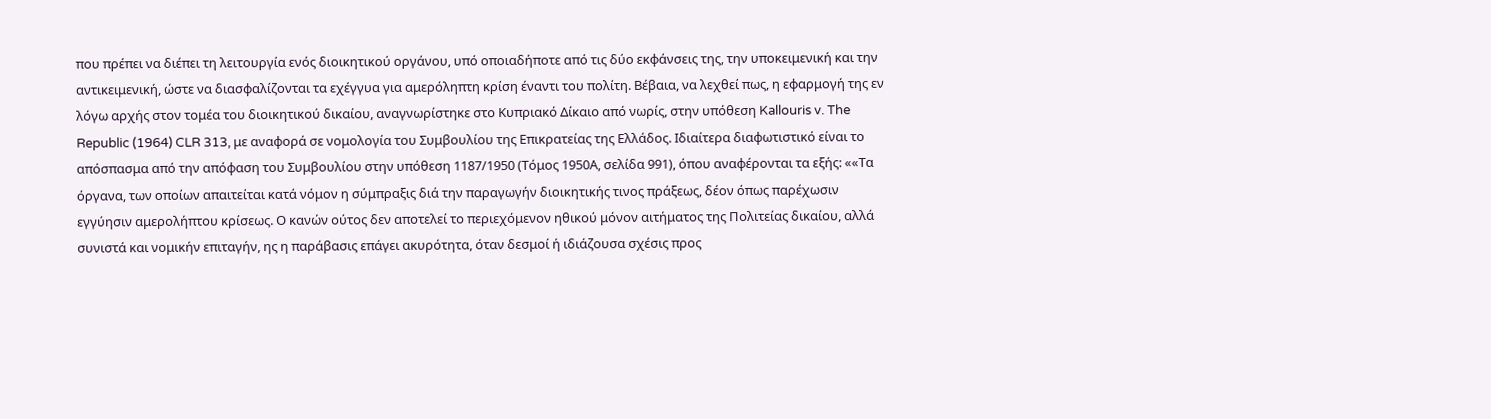που πρέπει να διέπει τη λειτουργία ενός διοικητικού οργάνου, υπό οποιαδήποτε από τις δύο εκφάνσεις της, την υποκειμενική και την αντικειμενική, ώστε να διασφαλίζονται τα εχέγγυα για αμερόληπτη κρίση έναντι του πολίτη. Βέβαια, να λεχθεί πως, η εφαρμογή της εν λόγω αρχής στον τομέα του διοικητικού δικαίου, αναγνωρίστηκε στο Κυπριακό Δίκαιο από νωρίς, στην υπόθεση Kallouris v. The Republic (1964) CLR 313, με αναφορά σε νομολογία του Συμβουλίου της Επικρατείας της Ελλάδος. Ιδιαίτερα διαφωτιστικό είναι το απόσπασμα από την απόφαση του Συμβουλίου στην υπόθεση 1187/1950 (Τόμος 1950Α, σελίδα 991), όπου αναφέρονται τα εξής: ««Τα όργανα, των οποίων απαιτείται κατά νόμον η σύμπραξις διά την παραγωγήν διοικητικής τινος πράξεως, δέον όπως παρέχωσιν εγγύησιν αμερολήπτου κρίσεως. Ο κανών ούτος δεν αποτελεί το περιεχόμενον ηθικού μόνον αιτήματος της Πολιτείας δικαίου, αλλά συνιστά και νομικήν επιταγήν, ης η παράβασις επάγει ακυρότητα, όταν δεσμοί ή ιδιάζουσα σχέσις προς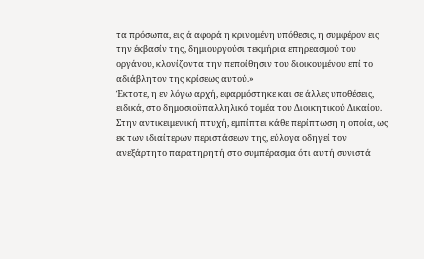τα πρόσωπα, εις ά αφορά η κρινομένη υπόθεσις, η συμφέρον εις την έκβασίν της, δημιουργούσι τεκμήρια επηρεασμού του οργάνου, κλονίζοντα την πεποίθησιν του διοικουμένου επί το αδιάβλητον της κρίσεως αυτού.»
Έκτοτε, η εν λόγω αρχή, εφαρμόστηκε και σε άλλες υποθέσεις, ειδικά, στο δημοσιοϋπαλληλικό τομέα του Διοικητικού Δικαίου. Στην αντικειμενική πτυχή, εμπίπτει κάθε περίπτωση η οποία, ως εκ των ιδιαίτερων περιστάσεων της, εύλογα οδηγεί τον ανεξάρτητο παρατηρητή στο συμπέρασμα ότι αυτή συνιστά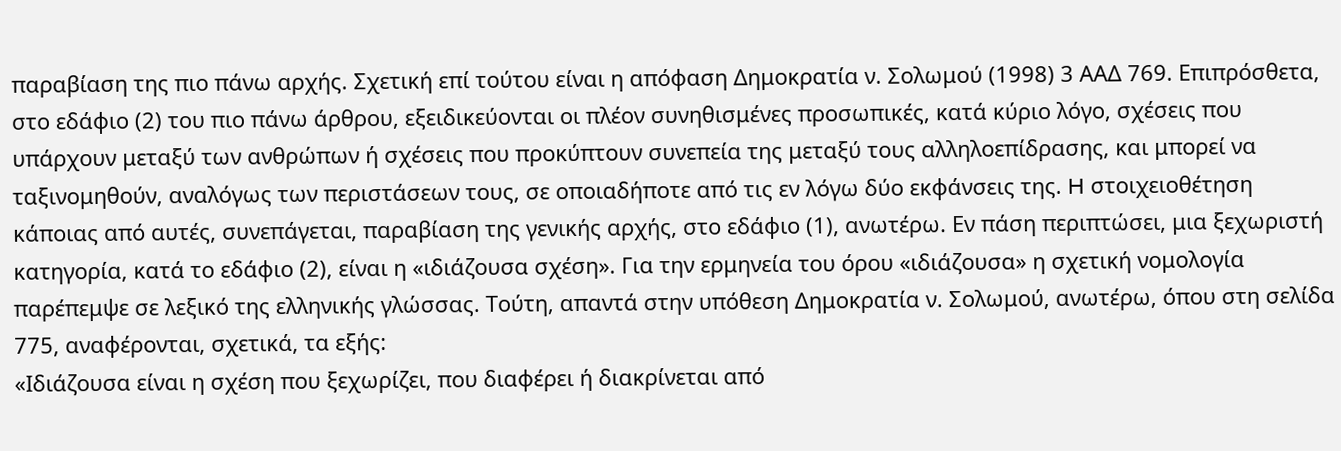παραβίαση της πιο πάνω αρχής. Σχετική επί τούτου είναι η απόφαση Δημοκρατία ν. Σολωμού (1998) 3 ΑΑΔ 769. Επιπρόσθετα, στο εδάφιο (2) του πιο πάνω άρθρου, εξειδικεύονται οι πλέον συνηθισμένες προσωπικές, κατά κύριο λόγο, σχέσεις που υπάρχουν μεταξύ των ανθρώπων ή σχέσεις που προκύπτουν συνεπεία της μεταξύ τους αλληλοεπίδρασης, και μπορεί να ταξινομηθούν, αναλόγως των περιστάσεων τους, σε οποιαδήποτε από τις εν λόγω δύο εκφάνσεις της. H στοιχειοθέτηση κάποιας από αυτές, συνεπάγεται, παραβίαση της γενικής αρχής, στο εδάφιο (1), ανωτέρω. Εν πάση περιπτώσει, μια ξεχωριστή κατηγορία, κατά το εδάφιο (2), είναι η «ιδιάζουσα σχέση». Για την ερμηνεία του όρου «ιδιάζουσα» η σχετική νομολογία παρέπεμψε σε λεξικό της ελληνικής γλώσσας. Τούτη, απαντά στην υπόθεση Δημοκρατία ν. Σολωμού, ανωτέρω, όπου στη σελίδα 775, αναφέρονται, σχετικά, τα εξής:
«Ιδιάζουσα είναι η σχέση που ξεχωρίζει, που διαφέρει ή διακρίνεται από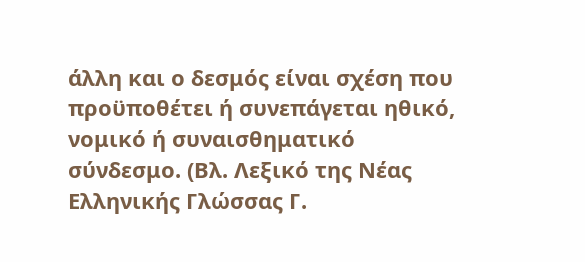άλλη και ο δεσμός είναι σχέση που προϋποθέτει ή συνεπάγεται ηθικό, νομικό ή συναισθηματικό σύνδεσμο. (Βλ. Λεξικό της Νέας Ελληνικής Γλώσσας Γ.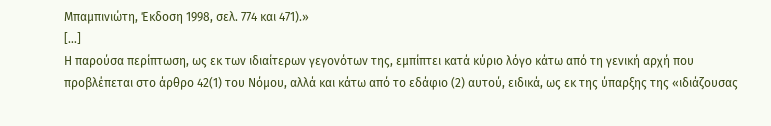Μπαμπινιώτη, Έκδοση 1998, σελ. 774 και 471).»
[…]
Η παρούσα περίπτωση, ως εκ των ιδιαίτερων γεγονότων της, εμπίπτει κατά κύριο λόγο κάτω από τη γενική αρχή που προβλέπεται στο άρθρο 42(1) του Νόμου, αλλά και κάτω από το εδάφιο (2) αυτού, ειδικά, ως εκ της ύπαρξης της «ιδιάζουσας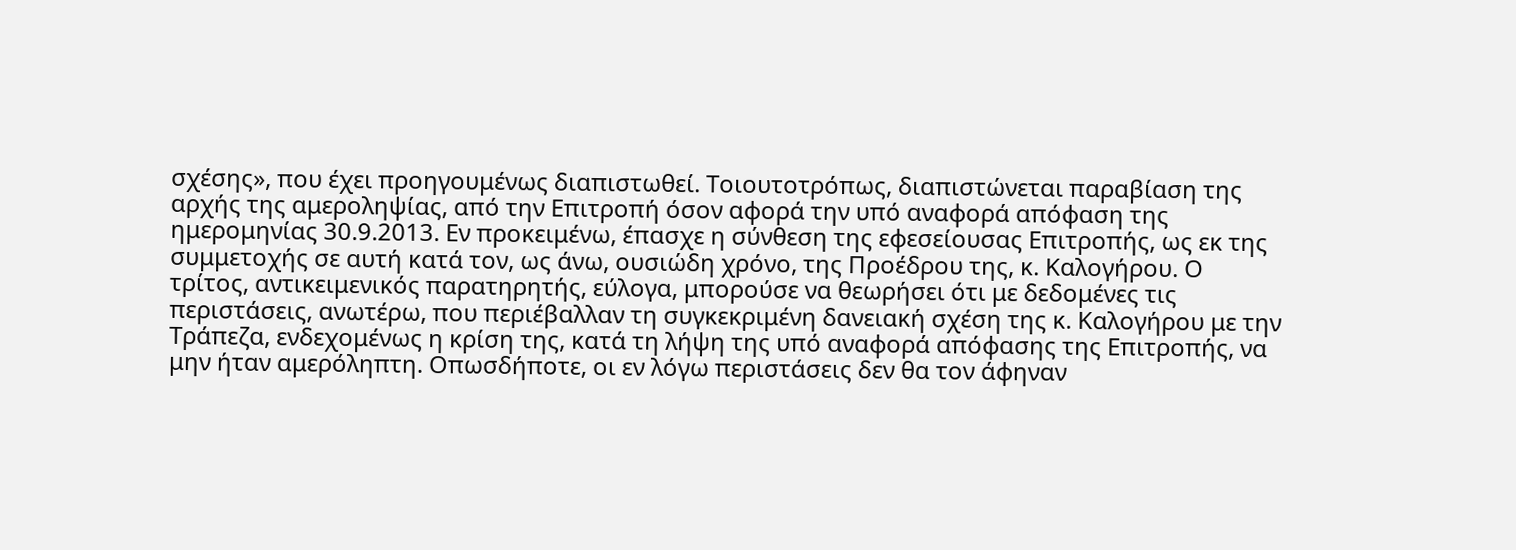σχέσης», που έχει προηγουμένως διαπιστωθεί. Τοιουτοτρόπως, διαπιστώνεται παραβίαση της αρχής της αμεροληψίας, από την Επιτροπή όσον αφορά την υπό αναφορά απόφαση της ημερομηνίας 30.9.2013. Εν προκειμένω, έπασχε η σύνθεση της εφεσείουσας Επιτροπής, ως εκ της συμμετοχής σε αυτή κατά τον, ως άνω, ουσιώδη χρόνο, της Προέδρου της, κ. Καλογήρου. Ο τρίτος, αντικειμενικός παρατηρητής, εύλογα, μπορούσε να θεωρήσει ότι με δεδομένες τις περιστάσεις, ανωτέρω, που περιέβαλλαν τη συγκεκριμένη δανειακή σχέση της κ. Καλογήρου με την Τράπεζα, ενδεχομένως η κρίση της, κατά τη λήψη της υπό αναφορά απόφασης της Επιτροπής, να μην ήταν αμερόληπτη. Οπωσδήποτε, οι εν λόγω περιστάσεις δεν θα τον άφηναν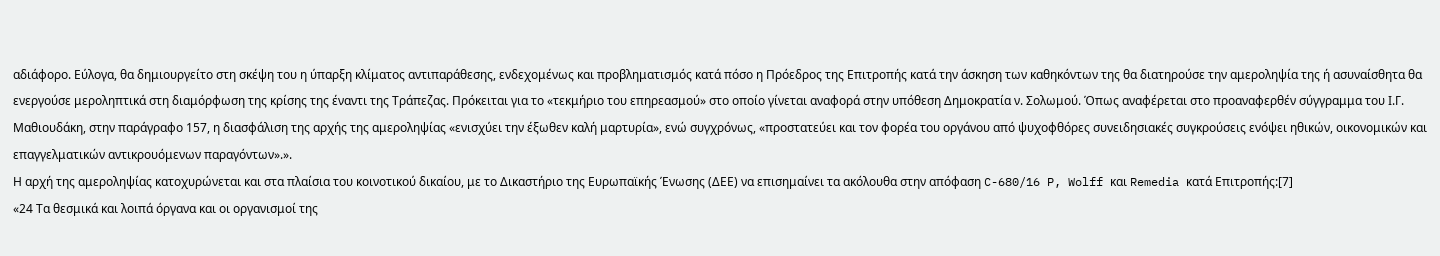αδιάφορο. Εύλογα, θα δημιουργείτο στη σκέψη του η ύπαρξη κλίματος αντιπαράθεσης, ενδεχομένως και προβληματισμός κατά πόσο η Πρόεδρος της Επιτροπής κατά την άσκηση των καθηκόντων της θα διατηρούσε την αμεροληψία της ή ασυναίσθητα θα ενεργούσε μεροληπτικά στη διαμόρφωση της κρίσης της έναντι της Τράπεζας. Πρόκειται για το «τεκμήριο του επηρεασμού» στο οποίο γίνεται αναφορά στην υπόθεση Δημοκρατία ν. Σολωμού. Όπως αναφέρεται στο προαναφερθέν σύγγραμμα του Ι.Γ. Μαθιουδάκη, στην παράγραφο 157, η διασφάλιση της αρχής της αμεροληψίας «ενισχύει την έξωθεν καλή μαρτυρία», ενώ συγχρόνως, «προστατεύει και τον φορέα του οργάνου από ψυχοφθόρες συνειδησιακές συγκρούσεις ενόψει ηθικών, οικονομικών και επαγγελματικών αντικρουόμενων παραγόντων».».
Η αρχή της αμεροληψίας κατοχυρώνεται και στα πλαίσια του κοινοτικού δικαίου, με το Δικαστήριο της Ευρωπαϊκής Ένωσης (ΔΕΕ) να επισημαίνει τα ακόλουθα στην απόφαση C-680/16 P, Wolff και Remedia κατά Επιτροπής:[7]
«24 Τα θεσμικά και λοιπά όργανα και οι οργανισμοί της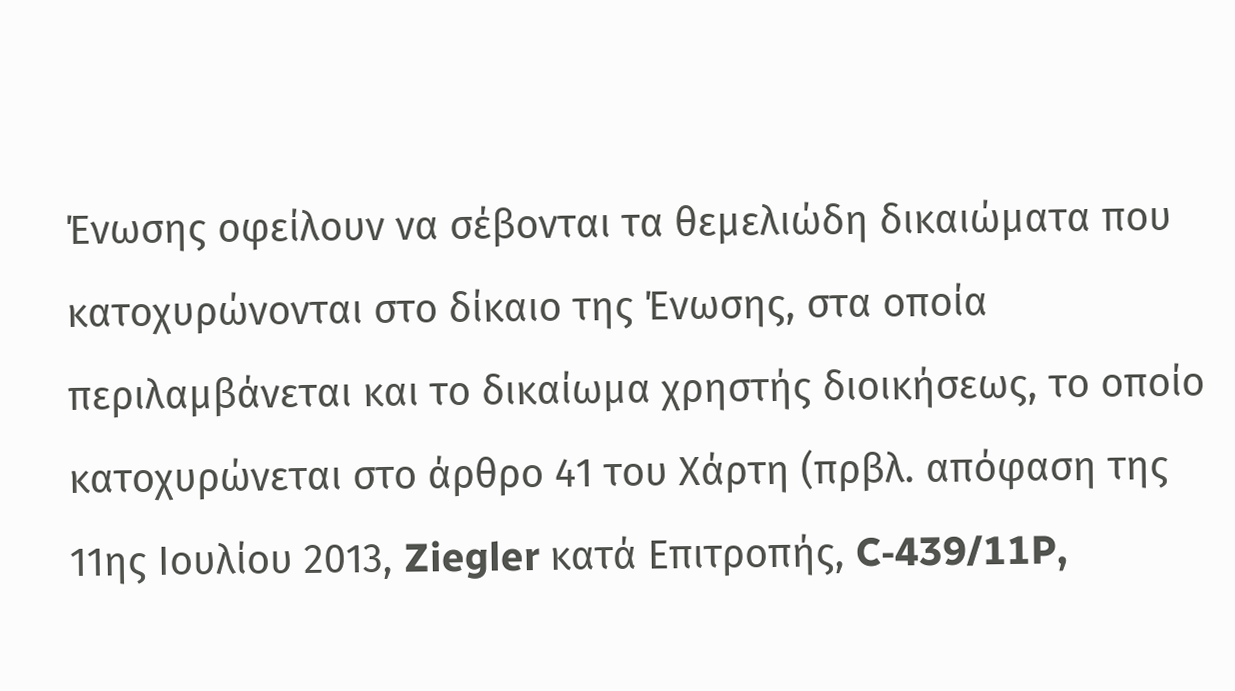Ένωσης οφείλουν να σέβονται τα θεμελιώδη δικαιώματα που κατοχυρώνονται στο δίκαιο της Ένωσης, στα οποία περιλαμβάνεται και το δικαίωμα χρηστής διοικήσεως, το οποίο κατοχυρώνεται στο άρθρο 41 του Χάρτη (πρβλ. απόφαση της 11ης Ιουλίου 2013, Ziegler κατά Επιτροπής, C‑439/11P,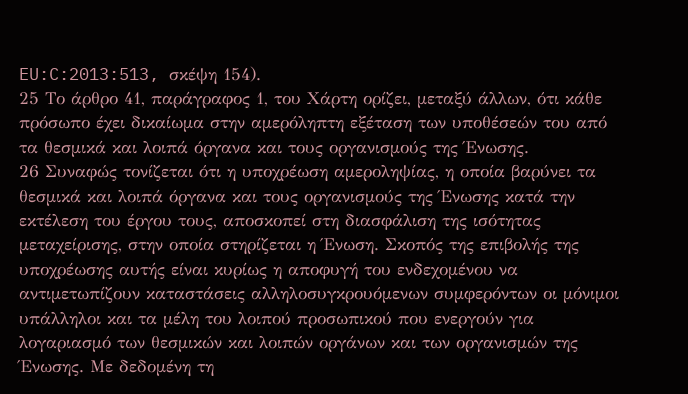EU:C:2013:513, σκέψη 154).
25 Το άρθρο 41, παράγραφος 1, του Χάρτη ορίζει, μεταξύ άλλων, ότι κάθε πρόσωπο έχει δικαίωμα στην αμερόληπτη εξέταση των υποθέσεών του από τα θεσμικά και λοιπά όργανα και τους οργανισμούς της Ένωσης.
26 Συναφώς τονίζεται ότι η υποχρέωση αμεροληψίας, η οποία βαρύνει τα θεσμικά και λοιπά όργανα και τους οργανισμούς της Ένωσης κατά την εκτέλεση του έργου τους, αποσκοπεί στη διασφάλιση της ισότητας μεταχείρισης, στην οποία στηρίζεται η Ένωση. Σκοπός της επιβολής της υποχρέωσης αυτής είναι κυρίως η αποφυγή του ενδεχομένου να αντιμετωπίζουν καταστάσεις αλληλοσυγκρουόμενων συμφερόντων οι μόνιμοι υπάλληλοι και τα μέλη του λοιπού προσωπικού που ενεργούν για λογαριασμό των θεσμικών και λοιπών οργάνων και των οργανισμών της Ένωσης. Με δεδομένη τη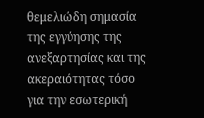θεμελιώδη σημασία της εγγύησης της ανεξαρτησίας και της ακεραιότητας τόσο για την εσωτερική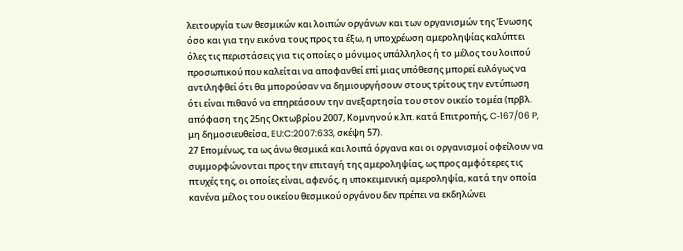λειτουργία των θεσμικών και λοιπών οργάνων και των οργανισμών της Ένωσης όσο και για την εικόνα τους προς τα έξω, η υποχρέωση αμεροληψίας καλύπτει όλες τις περιστάσεις για τις οποίες ο μόνιμος υπάλληλος ή το μέλος του λοιπού προσωπικού που καλείται να αποφανθεί επί μιας υπόθεσης μπορεί ευλόγως να αντιληφθεί ότι θα μπορούσαν να δημιουργήσουν στους τρίτους την εντύπωση ότι είναι πιθανό να επηρεάσουν την ανεξαρτησία του στον οικείο τομέα (πρβλ. απόφαση της 25ης Οκτωβρίου 2007, Κομνηνού κ.λπ. κατά Επιτροπής, C‑167/06 P, μη δημοσιευθείσα, EU:C:2007:633, σκέψη 57).
27 Επομένως, τα ως άνω θεσμικά και λοιπά όργανα και οι οργανισμοί οφείλουν να συμμορφώνονται προς την επιταγή της αμεροληψίας, ως προς αμφότερες τις πτυχές της, οι οποίες είναι, αφενός, η υποκειμενική αμεροληψία, κατά την οποία κανένα μέλος του οικείου θεσμικού οργάνου δεν πρέπει να εκδηλώνει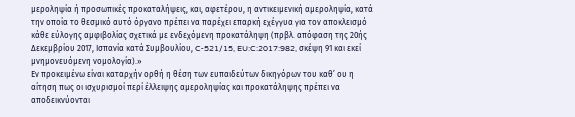μεροληψία ή προσωπικές προκαταλήψεις, και, αφετέρου, η αντικειμενική αμεροληψία, κατά την οποία το θεσμικό αυτό όργανο πρέπει να παρέχει επαρκή εχέγγυα για τον αποκλεισμό κάθε εύλογης αμφιβολίας σχετικά με ενδεχόμενη προκατάληψη (πρβλ. απόφαση της 20ής Δεκεμβρίου 2017, Ισπανία κατά Συμβουλίου, C‑521/15, EU:C:2017:982, σκέψη 91 και εκεί μνημονευόμενη νομολογία).»
Εν προκειμένω είναι καταρχήν ορθή η θέση των ευπαιδεύτων δικηγόρων του καθ’ ου η αίτηση πως οι ισχυρισμοί περί έλλειψης αμεροληψίας και προκατάληψης πρέπει να αποδεικνύονται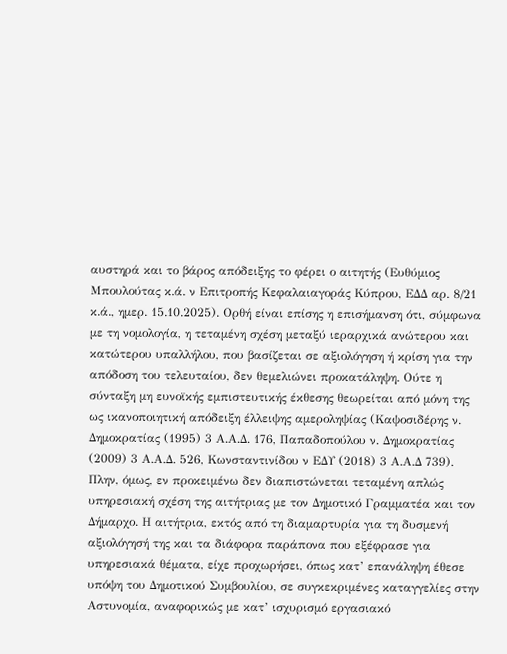αυστηρά και το βάρος απόδειξης το φέρει ο αιτητής (Ευθύμιος Μπουλούτας κ.ά. ν Επιτροπής Κεφαλαιαγοράς Κύπρου, ΕΔΔ αρ. 8/21 κ.ά., ημερ. 15.10.2025). Ορθή είναι επίσης η επισήμανση ότι, σύμφωνα με τη νομολογία, η τεταμένη σχέση μεταξύ ιεραρχικά ανώτερου και κατώτερου υπαλλήλου, που βασίζεται σε αξιολόγηση ή κρίση για την απόδοση του τελευταίου, δεν θεμελιώνει προκατάληψη. Ούτε η σύνταξη μη ευνοϊκής εμπιστευτικής έκθεσης θεωρείται από μόνη της ως ικανοποιητική απόδειξη έλλειψης αμεροληψίας (Καψοσιδέρης ν. Δημοκρατίας (1995) 3 Α.Α.Δ. 176, Παπαδοπούλου ν. Δημοκρατίας (2009) 3 Α.Α.Δ. 526, Κωνσταντινίδου ν ΕΔΥ (2018) 3 Α.Α.Δ 739).
Πλην, όμως, εν προκειμένω δεν διαπιστώνεται τεταμένη απλώς υπηρεσιακή σχέση της αιτήτριας με τον Δημοτικό Γραμματέα και τον Δήμαρχο. Η αιτήτρια, εκτός από τη διαμαρτυρία για τη δυσμενή αξιολόγησή της και τα διάφορα παράπονα που εξέφρασε για υπηρεσιακά θέματα, είχε προχωρήσει, όπως κατ’ επανάληψη έθεσε υπόψη του Δημοτικού Συμβουλίου, σε συγκεκριμένες καταγγελίες στην Αστυνομία, αναφορικώς με κατ’ ισχυρισμό εργασιακό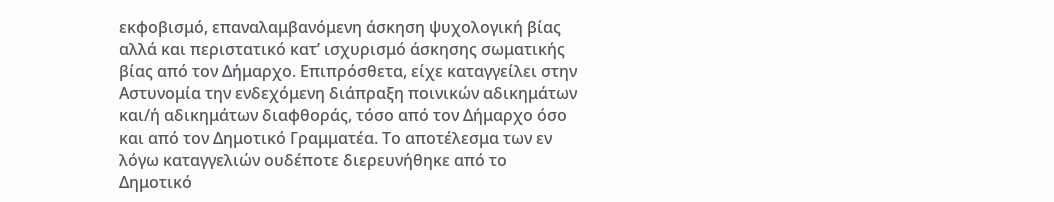εκφοβισμό, επαναλαμβανόμενη άσκηση ψυχολογική βίας αλλά και περιστατικό κατ’ ισχυρισμό άσκησης σωματικής βίας από τον Δήμαρχο. Επιπρόσθετα, είχε καταγγείλει στην Αστυνομία την ενδεχόμενη διάπραξη ποινικών αδικημάτων και/ή αδικημάτων διαφθοράς, τόσο από τον Δήμαρχο όσο και από τον Δημοτικό Γραμματέα. Το αποτέλεσμα των εν λόγω καταγγελιών ουδέποτε διερευνήθηκε από το Δημοτικό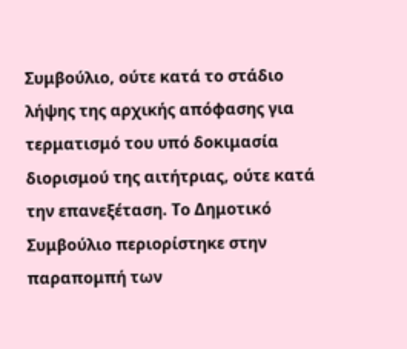Συμβούλιο, ούτε κατά το στάδιο λήψης της αρχικής απόφασης για τερματισμό του υπό δοκιμασία διορισμού της αιτήτριας, ούτε κατά την επανεξέταση. Το Δημοτικό Συμβούλιο περιορίστηκε στην παραπομπή των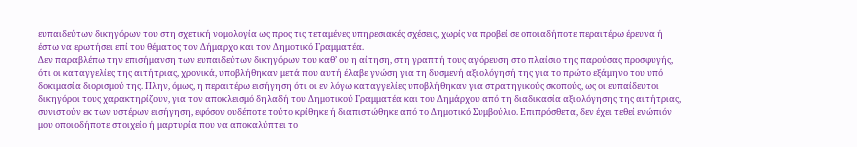ευπαιδεύτων δικηγόρων του στη σχετική νομολογία ως προς τις τεταμένες υπηρεσιακές σχέσεις, χωρίς να προβεί σε οποιαδήποτε περαιτέρω έρευνα ή έστω να ερωτήσει επί του θέματος τον Δήμαρχο και τον Δημοτικό Γραμματέα.
Δεν παραβλέπω την επισήμανση των ευπαιδεύτων δικηγόρων του καθ’ ου η αίτηση, στη γραπτή τους αγόρευση στο πλαίσιο της παρούσας προσφυγής, ότι οι καταγγελίες της αιτήτριας, χρονικά, υποβλήθηκαν μετά που αυτή έλαβε γνώση για τη δυσμενή αξιολόγησή της για το πρώτο εξάμηνο του υπό δοκιμασία διορισμού της. Πλην, όμως, η περαιτέρω εισήγηση ότι οι εν λόγω καταγγελίες υποβλήθηκαν για στρατηγικούς σκοπούς, ως οι ευπαίδευτοι δικηγόροι τους χαρακτηρίζουν, για τον αποκλεισμό δηλαδή του Δημοτικού Γραμματέα και του Δημάρχου από τη διαδικασία αξιολόγησης της αιτήτριας, συνιστούν εκ των υστέρων εισήγηση, εφόσον ουδέποτε τούτο κρίθηκε ή διαπιστώθηκε από το Δημοτικό Συμβούλιο. Επιπρόσθετα, δεν έχει τεθεί ενώπιόν μου οποιοδήποτε στοιχείο ή μαρτυρία που να αποκαλύπτει το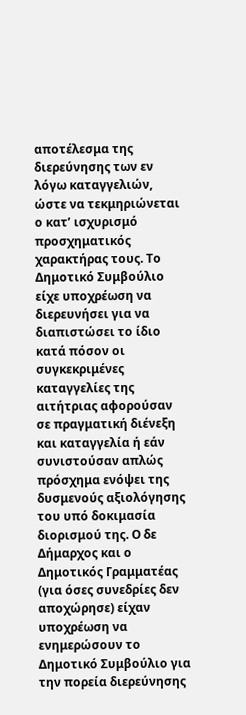αποτέλεσμα της διερεύνησης των εν λόγω καταγγελιών, ώστε να τεκμηριώνεται ο κατ’ ισχυρισμό προσχηματικός χαρακτήρας τους. Το Δημοτικό Συμβούλιο είχε υποχρέωση να διερευνήσει για να διαπιστώσει το ίδιο κατά πόσον οι συγκεκριμένες καταγγελίες της αιτήτριας αφορούσαν σε πραγματική διένεξη και καταγγελία ή εάν συνιστούσαν απλώς πρόσχημα ενόψει της δυσμενούς αξιολόγησης του υπό δοκιμασία διορισμού της. Ο δε Δήμαρχος και ο Δημοτικός Γραμματέας (για όσες συνεδρίες δεν αποχώρησε) είχαν υποχρέωση να ενημερώσουν το Δημοτικό Συμβούλιο για την πορεία διερεύνησης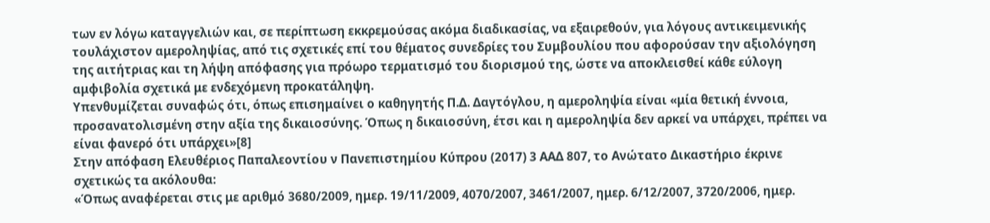των εν λόγω καταγγελιών και, σε περίπτωση εκκρεμούσας ακόμα διαδικασίας, να εξαιρεθούν, για λόγους αντικειμενικής τουλάχιστον αμεροληψίας, από τις σχετικές επί του θέματος συνεδρίες του Συμβουλίου που αφορούσαν την αξιολόγηση της αιτήτριας και τη λήψη απόφασης για πρόωρο τερματισμό του διορισμού της, ώστε να αποκλεισθεί κάθε εύλογη αμφιβολία σχετικά με ενδεχόμενη προκατάληψη.
Υπενθυμίζεται συναφώς ότι, όπως επισημαίνει ο καθηγητής Π.Δ. Δαγτόγλου, η αμεροληψία είναι «μία θετική έννοια, προσανατολισμένη στην αξία της δικαιοσύνης. Όπως η δικαιοσύνη, έτσι και η αμεροληψία δεν αρκεί να υπάρχει, πρέπει να είναι φανερό ότι υπάρχει»[8]
Στην απόφαση Ελευθέριος Παπαλεοντίου ν Πανεπιστημίου Κύπρου (2017) 3 ΑΑΔ 807, το Ανώτατο Δικαστήριο έκρινε σχετικώς τα ακόλουθα:
«Όπως αναφέρεται στις με αριθμό 3680/2009, ημερ. 19/11/2009, 4070/2007, 3461/2007, ημερ. 6/12/2007, 3720/2006, ημερ.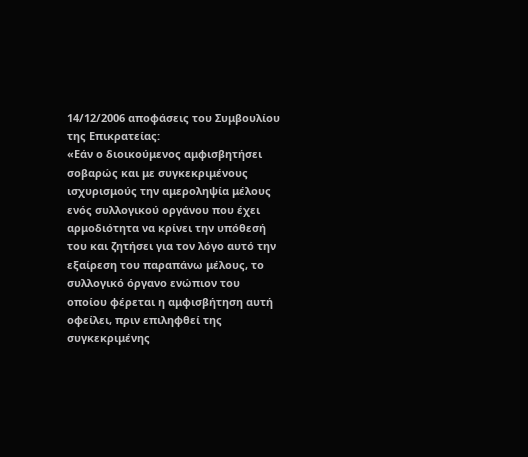14/12/2006 αποφάσεις του Συμβουλίου της Επικρατείας:
«Εάν ο διοικούμενος αμφισβητήσει σοβαρώς και με συγκεκριμένους ισχυρισμούς την αμεροληψία μέλους ενός συλλογικού οργάνου που έχει αρμοδιότητα να κρίνει την υπόθεσή του και ζητήσει για τον λόγο αυτό την εξαίρεση του παραπάνω μέλους, το συλλογικό όργανο ενώπιον του οποίου φέρεται η αμφισβήτηση αυτή οφείλει, πριν επιληφθεί της συγκεκριμένης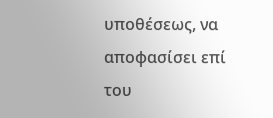υποθέσεως, να αποφασίσει επί του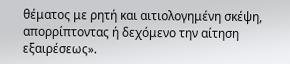θέματος με ρητή και αιτιολογημένη σκέψη, απορρίπτοντας ή δεχόμενο την αίτηση εξαιρέσεως».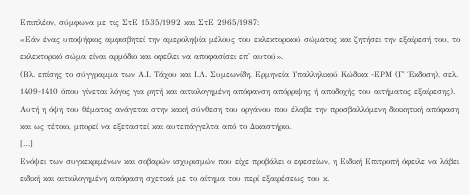Επιπλέον, σύμφωνα με τις ΣτΕ 1535/1992 και ΣτΕ 2965/1987:
«Εάν ένας υποψήφιος αμφισβητεί την αμεροληψία μέλους του εκλεκτορικού σώματος και ζητήσει την εξαίρεσή του, το εκλεκτορικό σώμα είναι αρμόδιο και οφείλει να αποφασίσει επ' αυτού».
(Βλ. επίσης το σύγγραμμα των Α.Ι. Τάχου και Ι.Λ. Συμεωνίδη, Ερμηνεία Υπαλληλικού Κώδικα -ΕΡΜ (Γ΄ Έκδοση), σελ. 1409-1410 όπου γίνεται λόγος για ρητή και αιτιολογημένη απόφανση απόρριψης ή αποδοχής του αιτήματος εξαίρεσης).
Αυτή η όψη του θέματος ανάγεται στην κακή σύνθεση του οργάνου που έλαβε την προσβαλλόμενη διοικητική απόφαση και ως τέτοιο, μπορεί να εξεταστεί και αυτεπάγγελτα από το Δικαστήριο.
[…]
Ενόψει των συγκεκριμένων και σοβαρών ισχυρισμών που είχε προβάλει ο εφεσείων, η Ειδική Επιτροπή όφειλε να λάβει ειδική και αιτιολογημένη απόφαση σχετικά με το αίτημα του περί εξαιρέσεως του κ.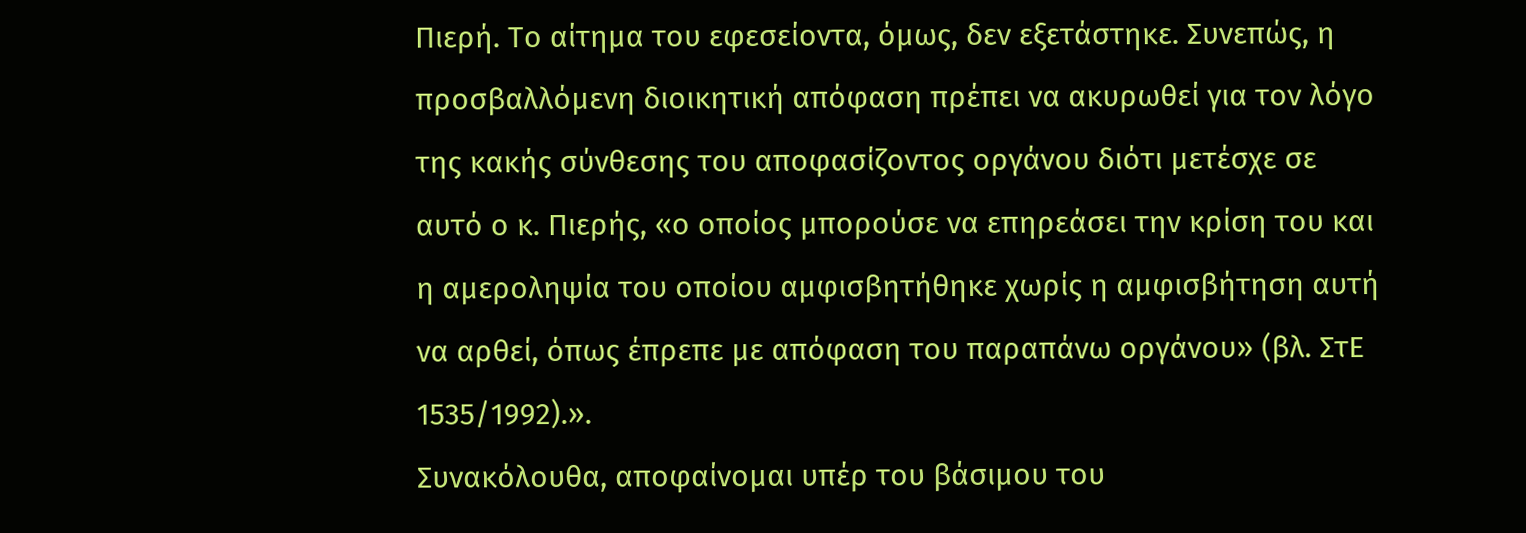Πιερή. Το αίτημα του εφεσείοντα, όμως, δεν εξετάστηκε. Συνεπώς, η προσβαλλόμενη διοικητική απόφαση πρέπει να ακυρωθεί για τον λόγο της κακής σύνθεσης του αποφασίζοντος οργάνου διότι μετέσχε σε αυτό ο κ. Πιερής, «ο οποίος μπορούσε να επηρεάσει την κρίση του και η αμεροληψία του οποίου αμφισβητήθηκε χωρίς η αμφισβήτηση αυτή να αρθεί, όπως έπρεπε με απόφαση του παραπάνω οργάνου» (βλ. ΣτΕ 1535/1992).».
Συνακόλουθα, αποφαίνομαι υπέρ του βάσιμου του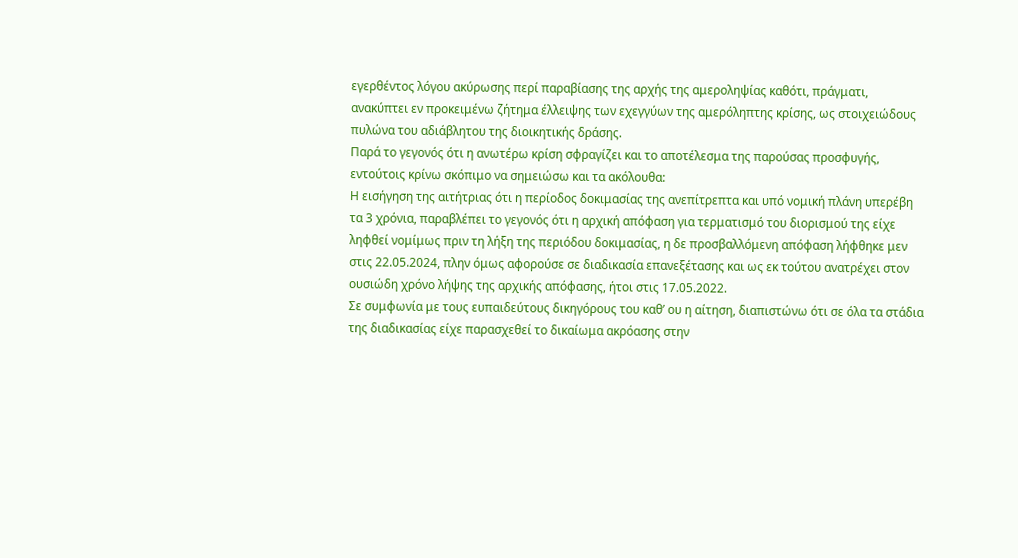εγερθέντος λόγου ακύρωσης περί παραβίασης της αρχής της αμεροληψίας καθότι, πράγματι, ανακύπτει εν προκειμένω ζήτημα έλλειψης των εχεγγύων της αμερόληπτης κρίσης, ως στοιχειώδους πυλώνα του αδιάβλητου της διοικητικής δράσης.
Παρά το γεγονός ότι η ανωτέρω κρίση σφραγίζει και το αποτέλεσμα της παρούσας προσφυγής, εντούτοις κρίνω σκόπιμο να σημειώσω και τα ακόλουθα:
Η εισήγηση της αιτήτριας ότι η περίοδος δοκιμασίας της ανεπίτρεπτα και υπό νομική πλάνη υπερέβη τα 3 χρόνια, παραβλέπει το γεγονός ότι η αρχική απόφαση για τερματισμό του διορισμού της είχε ληφθεί νομίμως πριν τη λήξη της περιόδου δοκιμασίας, η δε προσβαλλόμενη απόφαση λήφθηκε μεν στις 22.05.2024, πλην όμως αφορούσε σε διαδικασία επανεξέτασης και ως εκ τούτου ανατρέχει στον ουσιώδη χρόνο λήψης της αρχικής απόφασης, ήτοι στις 17.05.2022.
Σε συμφωνία με τους ευπαιδεύτους δικηγόρους του καθ’ ου η αίτηση, διαπιστώνω ότι σε όλα τα στάδια της διαδικασίας είχε παρασχεθεί το δικαίωμα ακρόασης στην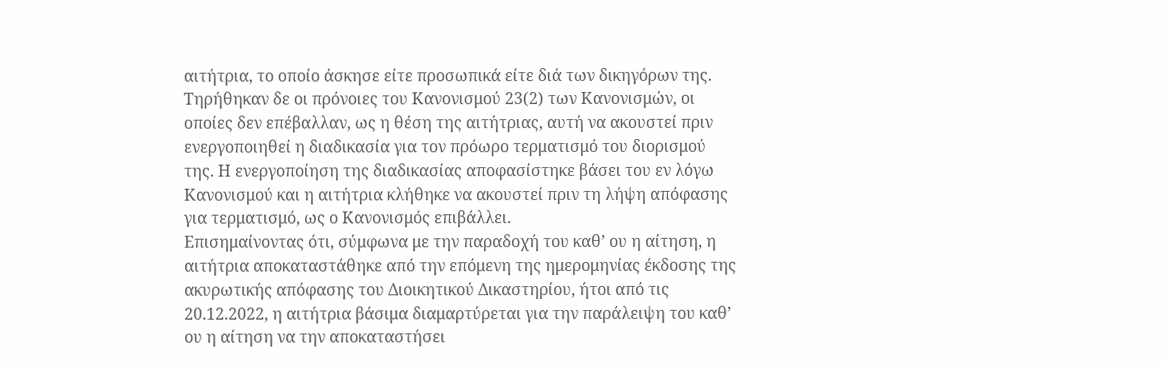αιτήτρια, το οποίο άσκησε είτε προσωπικά είτε διά των δικηγόρων της. Τηρήθηκαν δε οι πρόνοιες του Κανονισμού 23(2) των Κανονισμών, οι οποίες δεν επέβαλλαν, ως η θέση της αιτήτριας, αυτή να ακουστεί πριν ενεργοποιηθεί η διαδικασία για τον πρόωρο τερματισμό του διορισμού της. Η ενεργοποίηση της διαδικασίας αποφασίστηκε βάσει του εν λόγω Κανονισμού και η αιτήτρια κλήθηκε να ακουστεί πριν τη λήψη απόφασης για τερματισμό, ως ο Κανονισμός επιβάλλει.
Επισημαίνοντας ότι, σύμφωνα με την παραδοχή του καθ’ ου η αίτηση, η αιτήτρια αποκαταστάθηκε από την επόμενη της ημερομηνίας έκδοσης της ακυρωτικής απόφασης του Διοικητικού Δικαστηρίου, ήτοι από τις 20.12.2022, η αιτήτρια βάσιμα διαμαρτύρεται για την παράλειψη του καθ’ ου η αίτηση να την αποκαταστήσει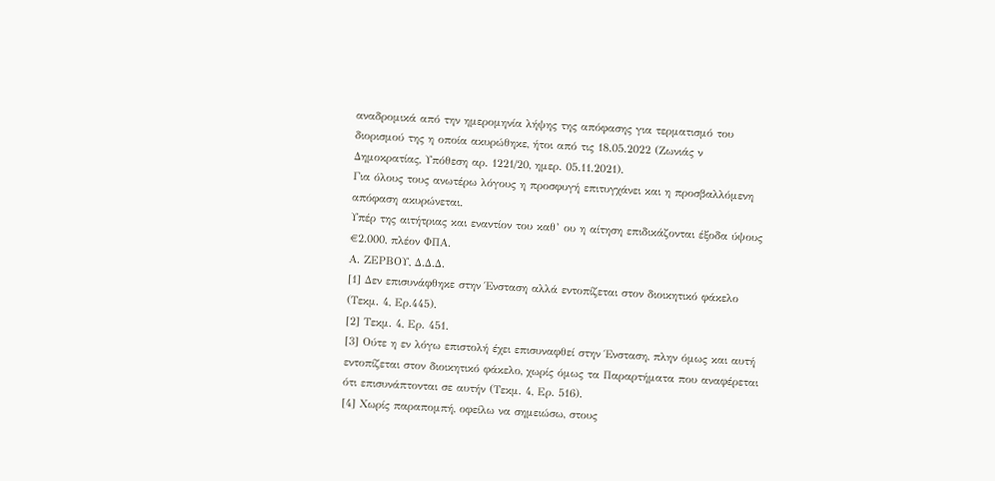αναδρομικά από την ημερομηνία λήψης της απόφασης για τερματισμό του διορισμού της η οποία ακυρώθηκε, ήτοι από τις 18.05.2022 (Ζωνιάς ν Δημοκρατίας, Υπόθεση αρ. 1221/20, ημερ. 05.11.2021).
Για όλους τους ανωτέρω λόγους η προσφυγή επιτυγχάνει και η προσβαλλόμενη απόφαση ακυρώνεται.
Υπέρ της αιτήτριας και εναντίον του καθ’ ου η αίτηση επιδικάζονται έξοδα ύψους €2.000, πλέον ΦΠΑ.
Α. ΖΕΡΒΟΥ, Δ.Δ.Δ.
[1] Δεν επισυνάφθηκε στην Ένσταση αλλά εντοπίζεται στον διοικητικό φάκελο (Τεκμ. 4, Ερ.445).
[2] Τεκμ. 4, Ερ. 451.
[3] Ούτε η εν λόγω επιστολή έχει επισυναφθεί στην Ένσταση, πλην όμως και αυτή εντοπίζεται στον διοικητικό φάκελο, χωρίς όμως τα Παραρτήματα που αναφέρεται ότι επισυνάπτονται σε αυτήν (Τεκμ. 4, Ερ. 516).
[4] Χωρίς παραπομπή, οφείλω να σημειώσω, στους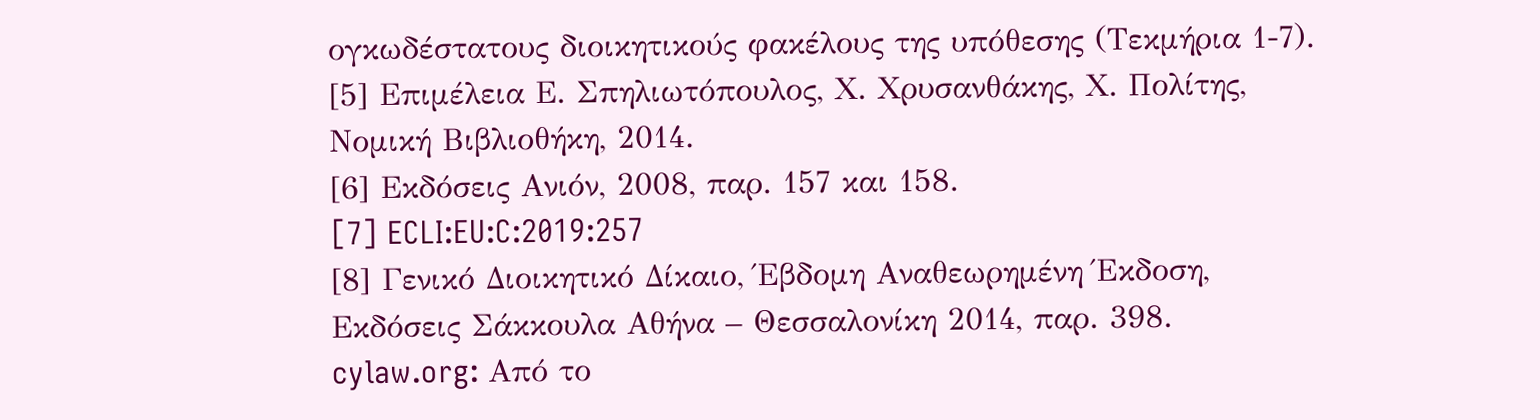ογκωδέστατους διοικητικούς φακέλους της υπόθεσης (Τεκμήρια 1-7).
[5] Επιμέλεια Ε. Σπηλιωτόπουλος, Χ. Χρυσανθάκης, Χ. Πολίτης, Νομική Βιβλιοθήκη, 2014.
[6] Εκδόσεις Ανιόν, 2008, παρ. 157 και 158.
[7] ECLI:EU:C:2019:257
[8] Γενικό Διοικητικό Δίκαιο, Έβδομη Αναθεωρημένη Έκδοση, Εκδόσεις Σάκκουλα Αθήνα – Θεσσαλονίκη 2014, παρ. 398.
cylaw.org: Από το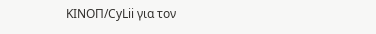ΚΙΝOΠ/CyLii για τον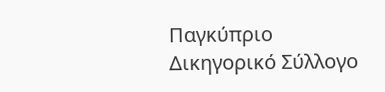Παγκύπριο Δικηγορικό Σύλλογο